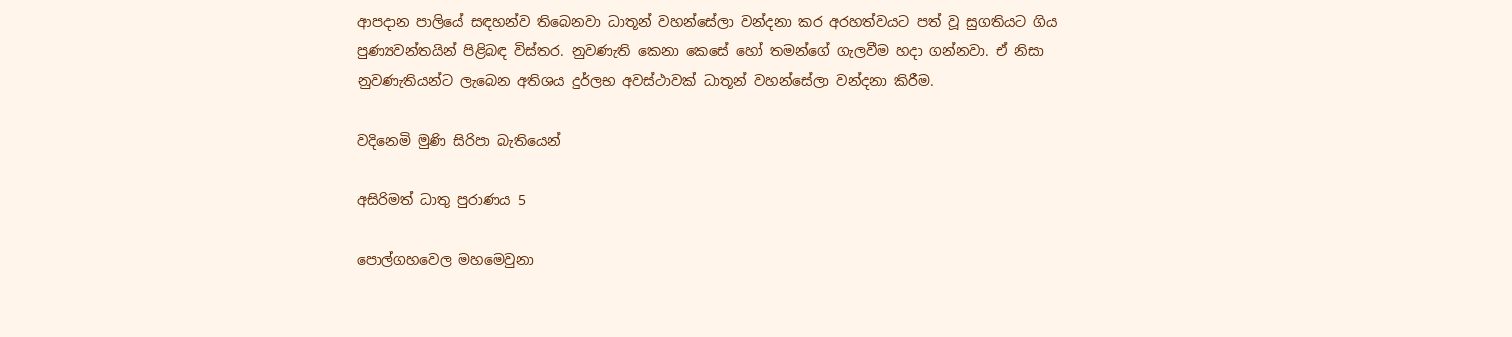ආපදාන පාලියේ සඳහන්ව තිබෙනවා ධාතූන් වහන්සේලා වන්දනා කර අරහත්වයට පත් වූ සුගතියට ගිය පුණ්‍යවන්තයින් පිළිබඳ විස්තර. නුවණැති කෙනා කෙසේ හෝ තමන්ගේ ගැලවීම හදා ගන්නවා. ඒ නිසා නුවණැතියන්ට ලැබෙන අතිශය දුර්ලභ අවස්ථාවක් ධාතූන් වහන්සේලා වන්දනා කිරීම.

වදිනෙමි මුණි සිරිපා බැතියෙන්

අසිරිමත් ධාතු පුරාණය 5

පොල්ගහවෙල මහමෙවුනා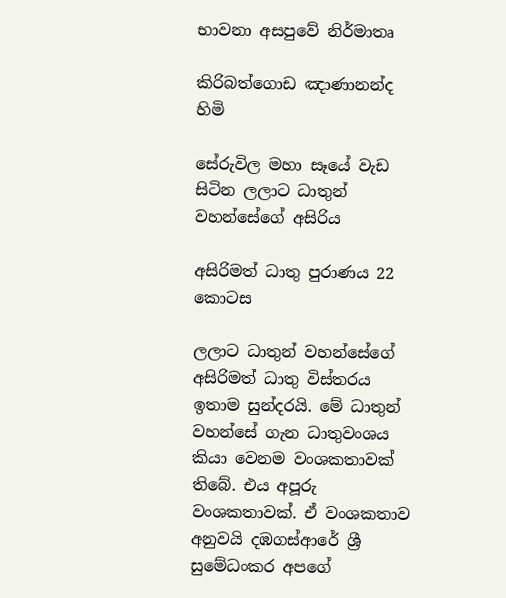භාවනා අසපුවේ නිර්මාතෘ

කිරිබත්ගොඩ ඤාණානන්ද හිමි

සේරුවිල මහා සෑයේ වැඩ සිටින ලලාට ධාතුන් වහන්සේගේ අසිරිය

අසිරිමත් ධාතු පුරාණය 22 කොටස

ලලාට ධාතුන් වහන්සේගේ අසිරිමත් ධාතු විස්තරය ඉතාම සුන්දරයි. මේ ධාතුන් වහන්සේ ගැන ධාතුවංශය කියා වෙනම වංශකතාවක් තිබේ. එය අපූරු වංශකතාවක්. ඒ වංශකතාව අනුවයි දඹගස්ආරේ ශ්‍රී සුමේධංකර අපගේ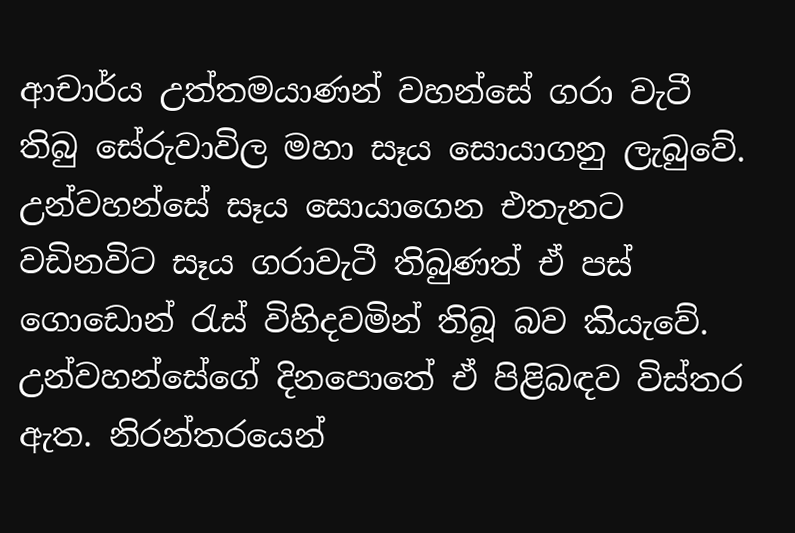ආචාර්ය උත්තමයාණන් වහන්සේ ගරා වැටී තිබු සේරුවාවිල මහා සෑය සොයාගනු ලැබුවේ. උන්වහන්සේ සෑය සොයාගෙන එතැනට වඩිනවිට සෑය ගරාවැටී තිබුණත් ඒ පස් ගොඩොන් රැස් විහිදවමින් තිබූ බව කියැවේ. උන්වහන්සේගේ දිනපොතේ ඒ පිළිබඳව විස්තර ඇත. නිරන්තරයෙන්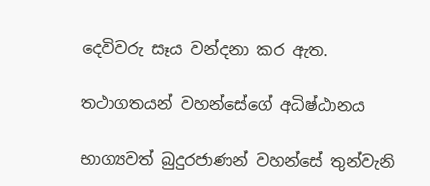දෙවිවරු සෑය වන්දනා කර ඇත.

තථාගතයන් වහන්සේගේ අධිෂ්ඨානය

භාග්‍යවත් බුදුරජාණන් වහන්සේ තුන්වැනි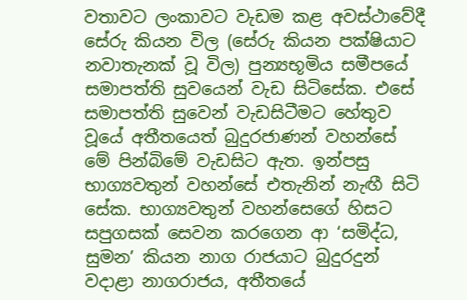වතාවට ලංකාවට වැඩම කළ අවස්ථාවේදී සේරු කියන විල (සේරු කියන පක්ෂියාට නවාතැනක් වූ විල) පුන්‍යභූමිය සමීපයේ සමාපත්ති සුවයෙන් වැඩ සිටිසේක. එසේ සමාපත්ති සුවෙන් වැඩසිටීමට හේතුව වූයේ අතීතයෙත් බුදුරජාණන් වහන්සේ මේ පින්බිමේ වැඩසිට ඇත. ඉන්පසු භාග්‍යවතුන් වහන්සේ එතැනින් නැඟී සිටි සේක. භාග්‍යවතුන් වහන්සෙගේ හිසට සපුගසක් සෙවන කරගෙන ආ ‘සමිද්ධ, සුමන’ කියන නාග රාජයාට බුදුරදුන් වදාළා නාගරාජය, අතීතයේ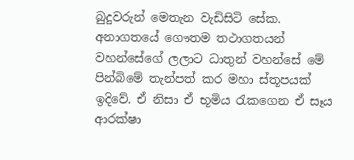බුදුවරුන් මෙතැන වැඩිසිටි සේක. අනාගතයේ ගෞතම තථාගතයන් වහන්සේගේ ලලාට ධාතුන් වහන්සේ මේ පින්බිමේ තැන්පත් කර මහා ස්තූපයක් ඉදිවේ. ඒ නිසා ඒ භූමිය රැකගෙන ඒ සෑය ආරක්ෂා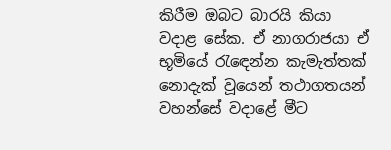කිරීම ඔබට බාරයි කියා වදාළ සේක. ඒ නාගරාජයා ඒ භූමියේ රැඳෙන්න කැමැත්තක් නොදැක් වූයෙන් තථාගතයන් වහන්සේ වදාළේ මීට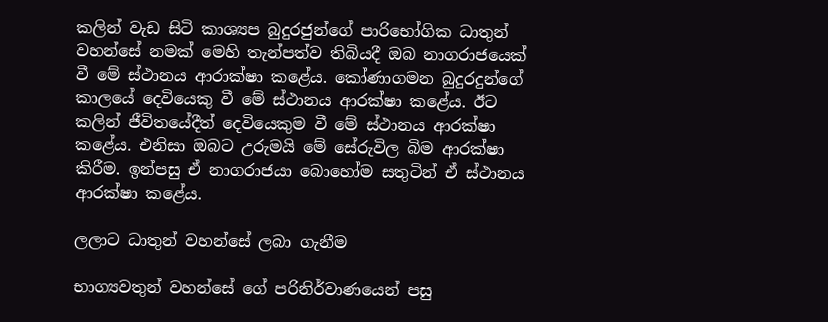කලින් වැඩ සිටි කාශ්‍යප බුදුරජුන්ගේ පාරිභෝගික ධාතුන්
වහන්සේ නමක් මෙහි තැන්පත්ව තිබියදී ඔබ නාගරාජයෙක් වී මේ ස්ථානය ආරාක්ෂා කළේය. කෝණාගමන බුදුරදුන්ගේ කාලයේ දෙවියෙකු වී මේ ස්ථානය ආරක්ෂා කළේය. ඊට කලින් ජීවිතයේදීත් දෙවියෙකුම වී මේ ස්ථානය ආරක්ෂා කළේය. එනිසා ඔබට උරුමයි මේ සේරුවිල බිම ආරක්ෂා කිරීම. ඉන්පසු ඒ නාගරාජයා බොහෝම සතුටින් ඒ ස්ථානය ආරක්ෂා කළේය.

ලලාට ධාතුන් වහන්සේ ලබා ගැනීම

භාග්‍යවතුන් වහන්සේ ගේ පරිනිර්වාණයෙන් පසු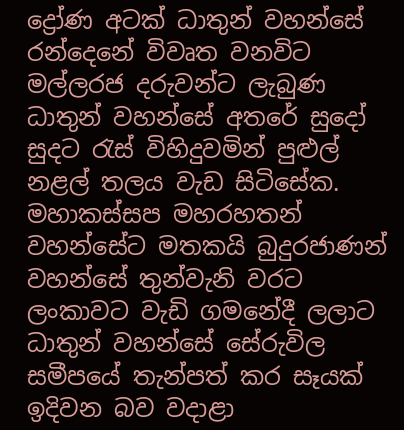ද්‍රෝණ අටක් ධාතුන් වහන්සේ රන්දෙනේ විවෘත වනවිට මල්ලරජ දරුවන්ට ලැබුණ ධාතුන් වහන්සේ අතරේ සුදෝ සුදට රැස් විහිදුවමින් පුළුල් නළල් තලය වැඩ සිටිසේක. මහාකස්සප මහරහතන් වහන්සේට මතකයි බුදුරජාණන් වහන්සේ තුන්වැනි වරට ලංකාවට වැඩි ගමනේදී ලලාට ධාතුන් වහන්සේ සේරුවිල සමීපයේ තැන්පත් කර සෑයක් ඉදිවන බව වදාළා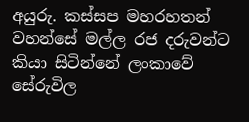අයුරු. කස්සප මහරහතන් වහන්සේ මල්ල රජ දරුවන්ට කියා සිටින්නේ ලංකාවේ සේරුවිල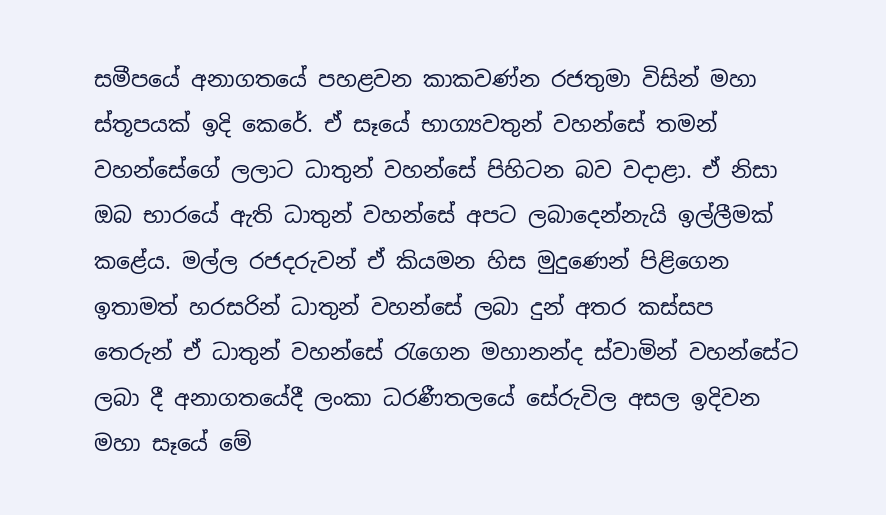සමීපයේ අනාගතයේ පහළවන කාකවණ්න රජතුමා විසින් මහා ස්තූපයක් ඉදි කෙරේ. ඒ සෑයේ භාග්‍යවතුන් වහන්සේ තමන් වහන්සේගේ ලලාට ධාතුන් වහන්සේ පිහිටන බව වදාළා. ඒ නිසා ඔබ භාරයේ ඇති ධාතුන් වහන්සේ අපට ලබාදෙන්නැයි ඉල්ලීමක් කළේය. මල්ල රජදරුවන් ඒ කියමන හිස මුදුණෙන් පිළිගෙන ඉතාමත් හරසරින් ධාතුන් වහන්සේ ලබා දුන් අතර කස්සප තෙරුන් ඒ ධාතුන් වහන්සේ රැගෙන මහානන්ද ස්වාමින් වහන්සේට ලබා දී අනාගතයේදී ලංකා ධරණීතලයේ සේරුවිල අසල ඉදිවන මහා සෑයේ මේ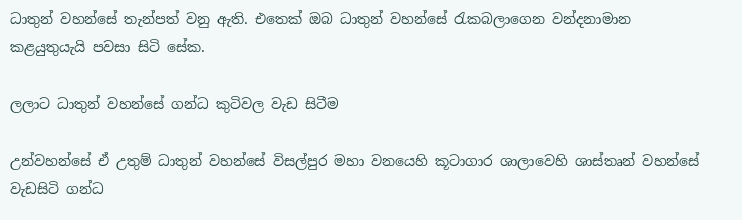ධාතුන් වහන්සේ තැන්පත් වනු ඇති. එතෙක් ඔබ ධාතුන් වහන්සේ රැකබලාගෙන වන්දනාමාන කළයුතුයැයි පවසා සිටි සේක.

ලලාට ධාතුන් වහන්සේ ගන්ධ කුටිවල වැඩ සිටීම

උන්වහන්සේ ඒ උතුම් ධාතුන් වහන්සේ විසල්පුර මහා වනයෙහි කූටාගාර ශාලාවෙහි ශාස්තෘන් වහන්සේ වැඩසිටි ගන්ධ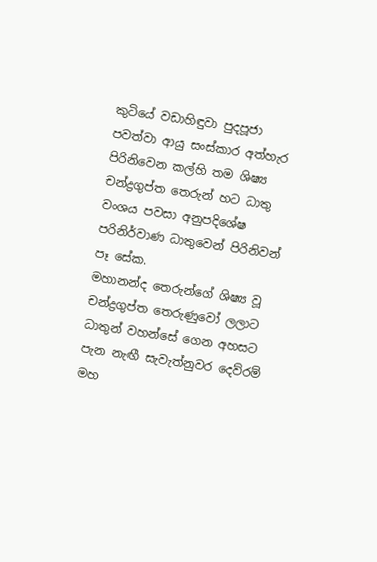කුටියේ වඩාහිඳුවා පුදපූජා පවත්වා ආයු සංස්කාර අත්හැර පිරිනිවෙන කල්හි තම ශිෂ්‍ය චන්ද්‍රගුප්ත තෙරුන් හට ධාතු වංශය පවසා අනුපදිශේෂ පරිනිර්වාණ ධාතුවෙන් පිරිනිවන් පෑ සේක.
මහානන්ද තෙරුන්ගේ ශිෂ්‍ය වූ චන්ද්‍රගුප්ත තෙරුණුවෝ ලලාට ධාතුන් වහන්සේ ගෙන අහසට පැන නැඟී සැවැත්නුවර දෙව්රම් මහ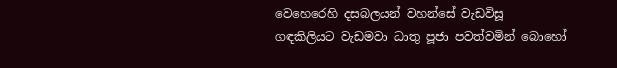වෙහෙරෙහි දසබලයන් වහන්සේ වැඩවිසූ ගඳකිලියට වැඩමවා ධාතු පූජා පවත්වමින් බොහෝ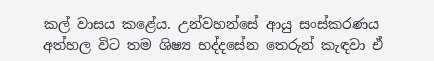කල් වාසය කළේය. උන්වහන්සේ ආයු සංස්කරණය අත්හල විට තම ශිෂ්‍ය භද්දසේන තෙරුන් කැඳවා ඒ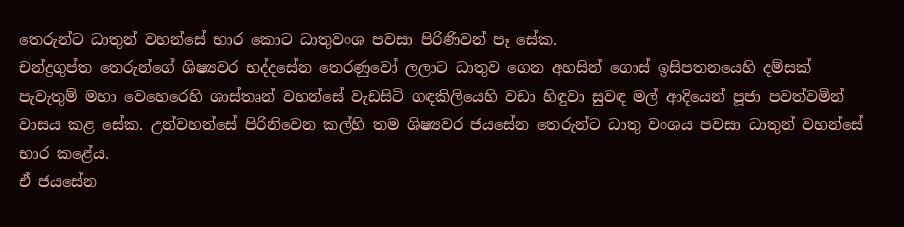තෙරුන්ට ධාතුන් වහන්සේ භාර කොට ධාතුවංශ පවසා පිරිණිවන් පෑ සේක.
චන්ද්‍රගුප්ත තෙරුන්ගේ ශිෂ්‍යවර භද්දසේන තෙරණුවෝ ලලාට ධාතුව ගෙන අහසින් ගොස් ඉසිපතනයෙහි දම්සක් පැවැතුම් මහා වෙහෙරෙහි ශාස්තෘන් වහන්සේ වැඩසිටි ගඳකිලියෙහි වඩා හිඳුවා සුවඳ මල් ආදියෙන් පූජා පවත්වමින් වාසය කළ සේක. උන්වහන්සේ පිරිනිවෙන කල්හි තම ශිෂ්‍යවර ජයසේන තෙරුන්ට ධාතු වංශය පවසා ධාතුන් වහන්සේ භාර කළේය.
ඒ ජයසේන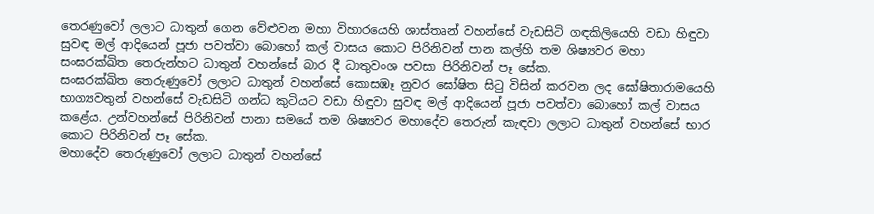තෙරණුවෝ ලලාට ධාතුන් ගෙන වේළුවන මහා විහාරයෙහි ශාස්තෘන් වහන්සේ වැඩසිටි ගඳකිලියෙහි වඩා හිඳුවා සුවඳ මල් ආදියෙන් පූජා පවත්වා බොහෝ කල් වාසය කොට පිරිනිවන් පාන කල්හි තම ශිෂ්‍යවර මහා සංඝරක්ඛිත තෙරුන්හට ධාතුන් වහන්සේ බාර දී ධාතුවංශ පවසා පිරිනිවන් පෑ සේක.
සංඝරක්ඛිත තෙරුණුවෝ ලලාට ධාතුන් වහන්සේ කොසඹෑ නුවර ඝෝෂිත සිටු විසින් කරවන ලද ඝෝෂිතාරාමයෙහි භාග්‍යවතුන් වහන්සේ වැඩසිටි ගන්ධ කුටියට වඩා හිඳුවා සුවඳ මල් ආදියෙන් පූජා පවත්වා බොහෝ කල් වාසය කළේය. උන්වහන්සේ පිරිනිවන් පානා සමයේ තම ශිෂ්‍යවර මහාදේව තෙරුන් කැඳවා ලලාට ධාතුන් වහන්සේ භාර කොට පිරිනිවන් පෑ සේක.
මහාදේව තෙරුණුවෝ ලලාට ධාතුන් වහන්සේ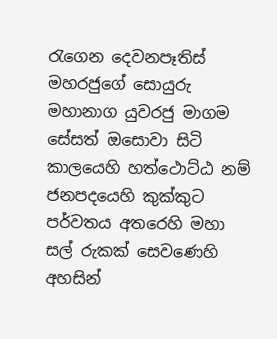රැගෙන දෙවනපෑතිස් මහරජුගේ සොයුරු මහානාග යුවරජු මාගම සේසත් ඔසොවා සිටි කාලයෙහි හත්ථොට්ඨ නම් ජනපදයෙහි කුක්කුට පර්වතය අතරෙහි මහා සල් රුකක් සෙවණෙහි අහසින්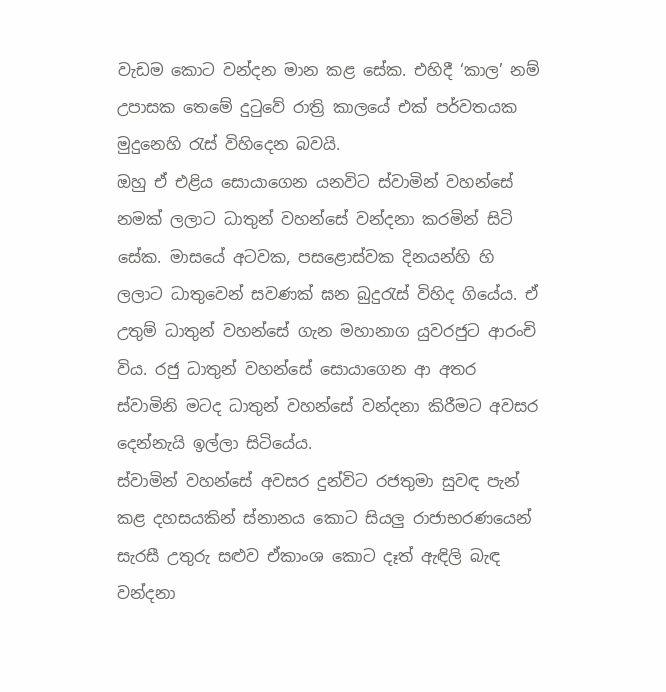වැඩම කොට වන්දන මාන කළ සේක. එහිදී ‘කාල’ නම් උපාසක තෙමේ දුටුවේ රාත්‍රි කාලයේ එක් පර්වතයක මුදුනෙහි රැස් විහිදෙන බවයි.
ඔහු ඒ එළිය සොයාගෙන යනවිට ස්වාමින් වහන්සේ නමක් ලලාට ධාතුන් වහන්සේ වන්දනා කරමින් සිටි සේක. මාසයේ අටවක, පසළොස්වක දිනයන්හි හි ලලාට ධාතුවෙන් සවණක් ඝන බුදුරැස් විහිද ගියේය. ඒ උතුම් ධාතුන් වහන්සේ ගැන මහානාග යුවරජුට ආරංචි විය. රජු ධාතුන් වහන්සේ සොයාගෙන ආ අතර ස්වාමිනි මටද ධාතුන් වහන්සේ වන්දනා කිරීමට අවසර දෙන්නැයි ඉල්ලා සිටියේය.
ස්වාමින් වහන්සේ අවසර දුන්විට රජතුමා සුවඳ පැන් කළ දහසයකින් ස්නානය කොට සියලු රාජාභරණයෙන් සැරසී උතුරු සළුව ඒකාංශ කොට දෑත් ඇඳිලි බැඳ වන්දනා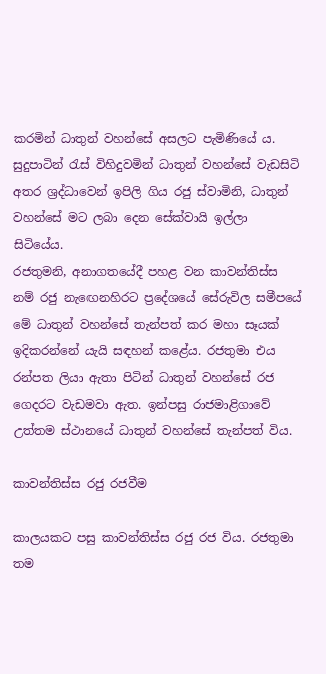කරමින් ධාතුන් වහන්සේ අසලට පැමිණියේ ය. සුදුපාටින් රැස් විහිදුවමින් ධාතුන් වහන්සේ වැඩසිටි අතර ශ්‍රද්ධාවෙන් ඉපිලි ගිය රජු ස්වාමිනි, ධාතුන් වහන්සේ මට ලබා දෙන සේක්වායි ඉල්ලා සිටියේය.
රජතුමනි, අනාගතයේදී පහළ වන කාවන්තිස්ස නම් රජු නැඟෙනහිරට ප්‍රදේශයේ සේරුවිල සමීපයේ මේ ධාතුන් වහන්සේ තැන්පත් කර මහා සෑයක් ඉදිකරන්නේ යැයි සඳහන් කළේය. රජතුමා එය රන්පත ලියා ඇතා පිටින් ධාතුන් වහන්සේ රජ ගෙදරට වැඩමවා ඇත. ඉන්පසු රාජමාළිගාවේ උත්තම ස්ථානයේ ධාතුන් වහන්සේ තැන්පත් විය.

කාවන්තිස්ස රජු රජවීම

කාලයකට පසු කාවන්තිස්ස රජු රජ විය. රජතුමා තම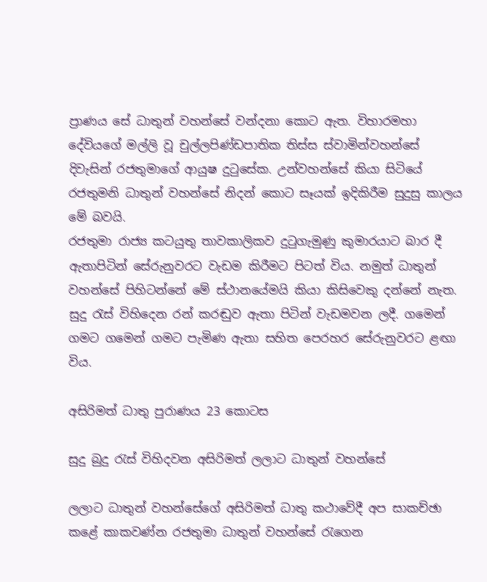ප්‍රාණය සේ ධාතුන් වහන්සේ වන්දනා කොට ඇත. විහාරමහා දේවියගේ මල්ලි වූ චුල්ලපිණ්ඩපාතික තිස්ස ස්වාමින්වහන්සේ දිවැසින් රජතුමාගේ ආයුෂ දුටුසේක. උන්වහන්සේ කියා සිටියේ රජතුමනි ධාතුන් වහන්සේ නිදන් කොට සෑයක් ඉදිකිරීම සුදුසු කාලය මේ බවයි.
රජතුමා රාජ්‍ය කටයුතු තාවකාලිකව දුටුගැමුණු කුමාරයාට බාර දී ඇතාපිටින් සේරුනුවරට වැඩම කිරීමට පිටත් විය. නමුත් ධාතුන් වහන්සේ පිහිටන්නේ මේ ස්ථානයේමයි කියා කිසිවෙකු දන්නේ නැත. සුදු රැස් විහිදෙන රන් කරඬුව ඇතා පිටින් වැඩමවන ලදී. ගමෙන් ගමට ගමෙන් ගමට පැමිණ ඇතා සහිත පෙරහර සේරුනුවරට ළඟා විය.

අසිරිමත් ධාතු පුරාණය 23 කොටස

සුදු බුදු රැස් විහිදවන අසිරිමත් ලලාට ධාතුන් වහන්සේ

ලලාට ධාතුන් වහන්සේගේ අසිරිමත් ධාතු කථාවේදී අප සාකච්ඡා කළේ කාකවණ්න රජතුමා ධාතුන් වහන්සේ රැගෙන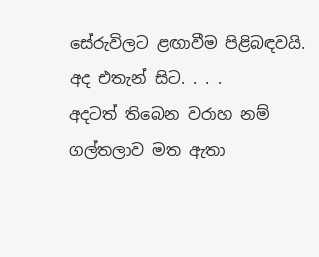සේරුවිලට ළඟාවීම පිළිබඳවයි. අද එතැන් සිට. . . .
අදටත් තිබෙන වරාහ නම් ගල්තලාව මත ඇතා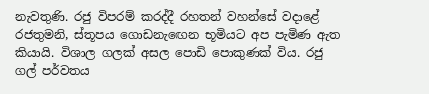නැවතුණි. රජු විපරම් කරද්දී රහතන් වහන්සේ වදාළේ රජතුමනි, ස්තූපය ගොඩනැඟෙන භූමියට අප පැමිණ ඇත කියායි. විශාල ගලක් අසල පොඩි පොකුණක් විය. රජු ගල් පර්වතය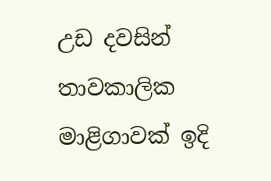උඩ දවසින් තාවකාලික මාළිගාවක් ඉදි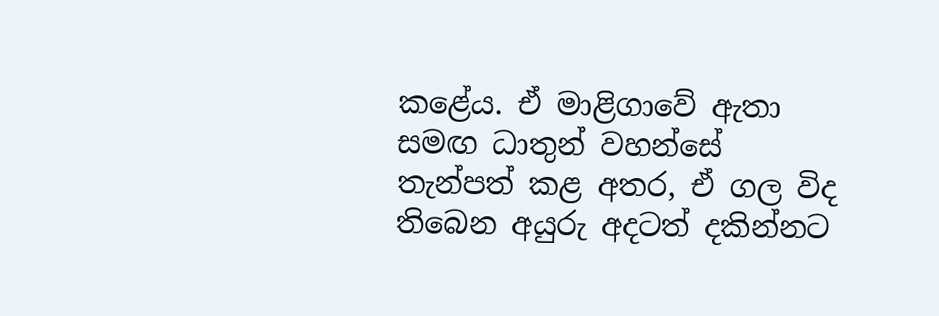කළේය. ඒ මාළිගාවේ ඇතා සමඟ ධාතුන් වහන්සේ තැන්පත් කළ අතර, ඒ ගල විද තිබෙන අයුරු අදටත් දකින්නට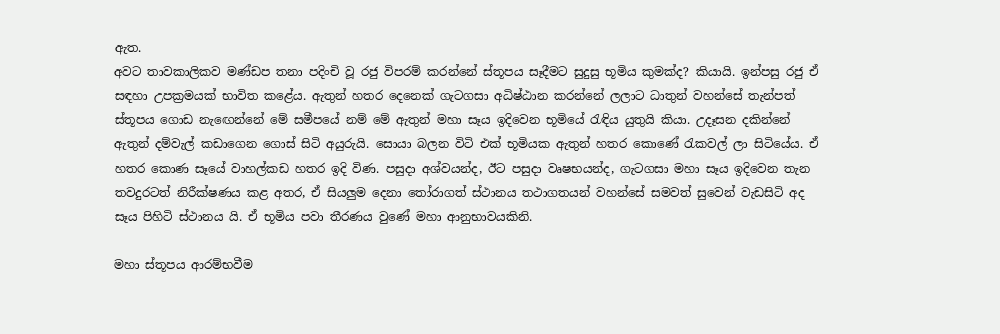ඇත.
අවට තාවකාලිකව මණ්ඩප තනා පදිංචි වූ රජු විපරම් කරන්නේ ස්තූපය සෑදීමට සුදුසු භූමිය කුමක්ද? කියායි. ඉන්පසු රජු ඒ සඳහා උපක්‍රමයක් භාවිත කළේය. ඇතුන් හතර දෙනෙක් ගැටගසා අධිෂ්ඨාන කරන්නේ ලලාට ධාතුන් වහන්සේ තැන්පත් ස්තූපය ගොඩ නැඟෙන්නේ මේ සමීපයේ නම් මේ ඇතුන් මහා සෑය ඉදිවෙන භූමියේ රැඳිය යුතුයි කියා. උදෑසන දකින්නේ ඇතුන් දම්වැල් කඩාගෙන ගොස් සිටි අයුරුයි. සොයා බලන විටි එක් භූමියක ඇතුන් හතර කොණේ රැකවල් ලා සිටියේය. ඒ හතර කොණ සෑයේ වාහල්කඩ හතර ඉදි විණ. පසුදා අශ්වයන්ද, ඊට පසුදා වෘෂභයන්ද, ගැටගසා මහා සෑය ඉදිවෙන තැන තවදුරටත් නිරීක්ෂණය කළ අතර, ඒ සියලුම දෙනා තෝරාගත් ස්ථානය තථාගතයන් වහන්සේ සමවත් සුවෙන් වැඩසිටි අද සෑය පිහිටි ස්ථානය යි. ඒ භූමිය පවා තීරණය වුණේ මහා ආනුභාවයකිනි.

මහා ස්තූපය ආරම්භවීම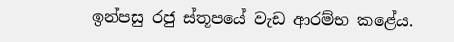ඉන්පසු රජු ස්තූපයේ වැඩ ආරම්භ කළේය.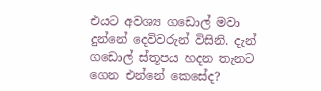එයට අවශ්‍ය ගඩොල් මවා දුන්නේ දෙවිවරුන් විසිනි. දැන් ගඩොල් ස්තූපය හදන තැනට ගෙන එන්නේ කෙසේද?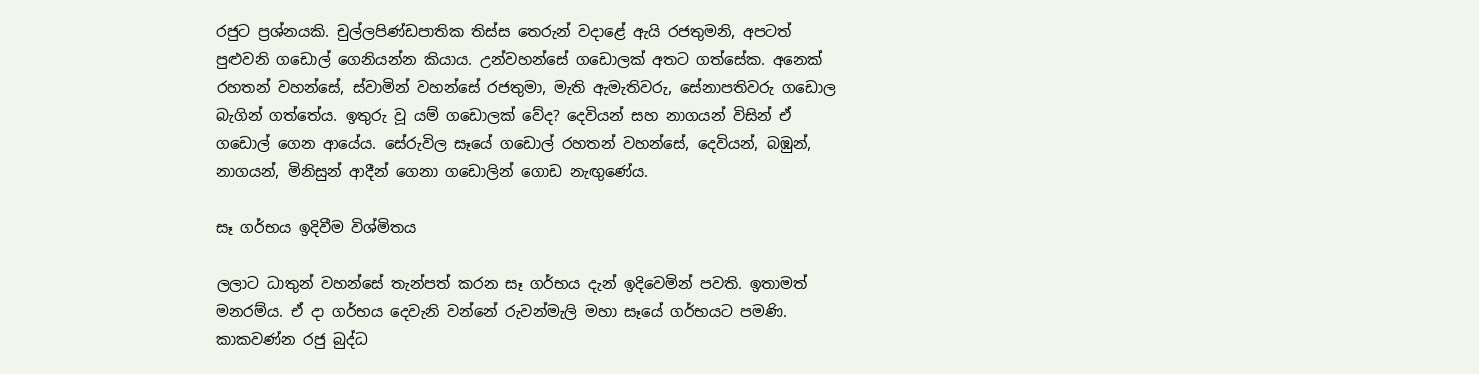රජුට ප්‍රශ්නයකි. චුල්ලපිණ්ඩපාතික තිස්ස තෙරුන් වදාළේ ඇයි රජතුමනි, අපටත් පුළුවනි ගඩොල් ගෙනියන්න කියාය. උන්වහන්සේ ගඩොලක් අතට ගත්සේක. අනෙක් රහතන් වහන්සේ, ස්වාමින් වහන්සේ රජතුමා, මැති ඇමැතිවරු, සේනාපතිවරු ගඩොල බැගින් ගත්තේය. ඉතුරු වූ යම් ගඩොලක් වේද? දෙවියන් සහ නාගයන් විසින් ඒ ගඩොල් ගෙන ආයේය. සේරුවිල සෑයේ ගඩොල් රහතන් වහන්සේ, දෙවියන්, බඹුන්, නාගයන්, මිනිසුන් ආදීන් ගෙනා ගඩොලින් ගොඩ නැඟුණේය.

සෑ ගර්භය ඉදිවීම විශ්මිතය

ලලාට ධාතුන් වහන්සේ තැන්පත් කරන සෑ ගර්භය දැන් ඉදිවෙමින් පවති. ඉතාමත් මනරම්ය. ඒ දා ගර්භය දෙවැනි වන්නේ රුවන්මැලි මහා සෑයේ ගර්භයට පමණි. කාකවණ්න රජු බුද්ධ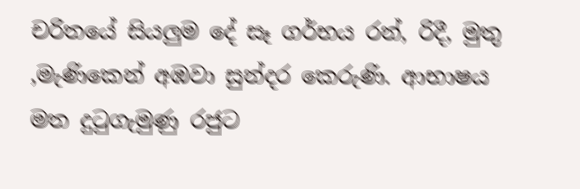චරිතයේ සියලුම දේ සෑ ගර්භය රන්, රිදී, මුතු ,මැණිකෙන් අඹවා සුන්දර කෙරුණි. ආභාෂය මත දුටුගැමුණු රජුට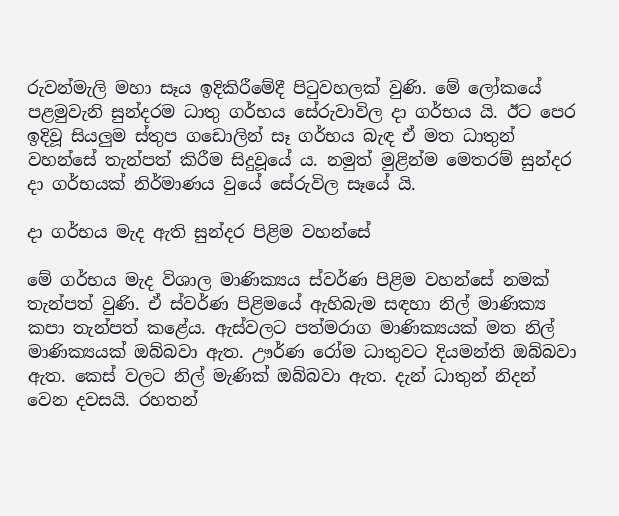රුවන්මැලි මහා සෑය ඉදිකිරීමේදී පිටුවහලක් වුණි. මේ ලෝකයේ පළමුවැනි සුන්දරම ධාතු ගර්භය සේරුවාවිල දා ගර්භය යි. ඊට පෙර ඉදිවූ සියලුම ස්තුප ගඩොලින් සෑ ගර්භය බැඳ ඒ මත ධාතුන් වහන්සේ තැන්පත් කිරීම සිදුවූයේ ය. නමුත් මුළින්ම මෙතරම් සුන්දර දා ගර්භයක් නිර්මාණය වුයේ සේරුවිල සෑයේ යි.

දා ගර්භය මැද ඇති සුන්දර පිළිම වහන්සේ

මේ ගර්භය මැද විශාල මාණික්‍යය ස්වර්ණ පිළිම වහන්සේ නමක් තැන්පත් වුණි. ඒ ස්වර්ණ පිළිමයේ ඇහිබැම සඳහා නිල් මාණික්‍ය කපා තැන්පත් කළේය. ඇස්වලට පත්මරාග මාණික්‍යයක් මත නිල් මාණික්‍යයක් ඔබ්බවා ඇත. ඌර්ණ රෝම ධාතුවට දියමන්ති ඔබ්බවා ඇත. කෙස් වලට නිල් මැණික් ඔබ්බවා ඇත. දැන් ධාතුන් නිදන් වෙන දවසයි. රහතන්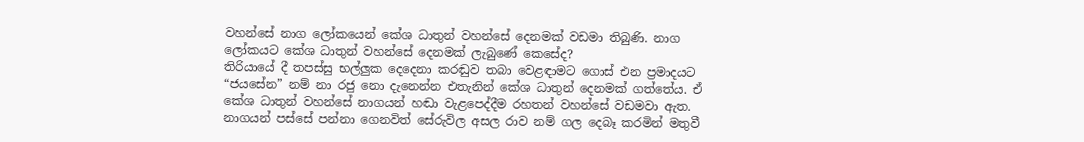වහන්සේ නාග ලෝකයෙන් කේශ ධාතුන් වහන්සේ දෙනමක් වඩමා තිබුණි. නාග ලෝකයට කේශ ධාතුන් වහන්සේ දෙනමක් ලැබුණේ කෙසේද?
තිරියායේ දී තපස්සු භල්ලුක දෙදෙනා කරඬුව තබා වෙළඳාමට ගොස් එන ප්‍රමාදයට “ජයසේන” නම් නා රජු නො දැනෙන්න එතැනින් කේශ ධාතුන් දෙනමක් ගත්තේය. ඒ කේශ ධාතුන් වහන්සේ නාගයන් හඬා වැළපෙද්දීම රහතන් වහන්සේ වඩමවා ඇත. නාගයන් පස්සේ පන්නා ගෙනවිත් සේරුවිල අසල රාව නම් ගල දෙබෑ කරමින් මතුවී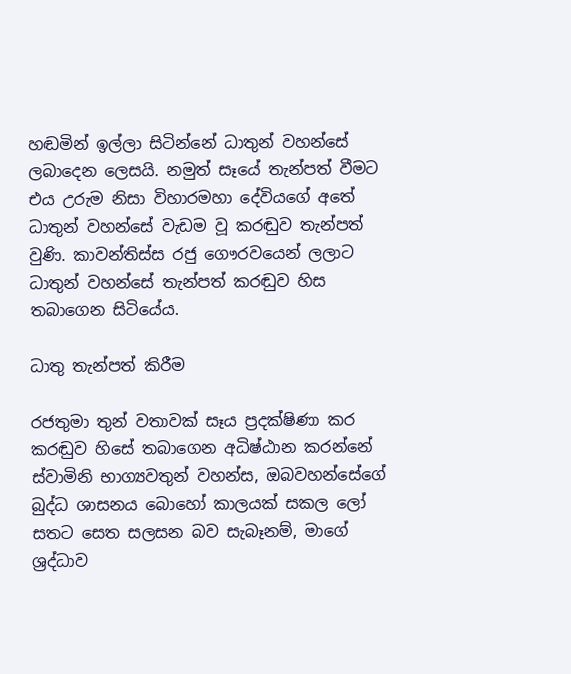හඬමින් ඉල්ලා සිටින්නේ ධාතුන් වහන්සේ ලබාදෙන ලෙසයි. නමුත් සෑයේ තැන්පත් වීමට එය උරුම නිසා විහාරමහා දේවියගේ අතේ ධාතුන් වහන්සේ වැඩම වූ කරඬුව තැන්පත් වුණි. කාවන්තිස්ස රජු ගෞරවයෙන් ලලාට ධාතුන් වහන්සේ තැන්පත් කරඬුව හිස තබාගෙන සිටියේය.

ධාතු තැන්පත් කිරීම

රජතුමා තුන් වතාවක් සෑය ප්‍රදක්ෂිණා කර කරඬුව හිසේ තබාගෙන අධිෂ්ඨාන කරන්නේ ස්වාමිනි භාග්‍යවතුන් වහන්ස, ඔබවහන්සේගේ බුද්ධ ශාසනය බොහෝ කාලයක් සකල ලෝ සතට සෙත සලසන බව සැබෑනම්, මාගේ ශ්‍රද්ධාව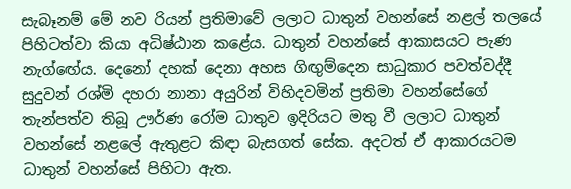සැබෑනම් මේ නව රියන් ප්‍රතිමාවේ ලලාට ධාතුන් වහන්සේ නළල් තලයේ පිහිටත්වා කියා අධිෂ්ඨාන කළේය. ධාතුන් වහන්සේ ආකාසයට පැණ නැග්ඟේය. දෙනෝ දහක් දෙනා අහස ගිඟුම්දෙන සාධුකාර පවත්වද්දී සුදුවන් රශ්මි දහරා නානා අයුරින් විහිදවමින් ප්‍රතිමා වහන්සේගේ තැන්පත්ව තිබූ ඌර්ණ රෝම ධාතුව ඉදිරියට මතු වී ලලාට ධාතුන් වහන්සේ නළලේ ඇතුළට කිඳා බැසගත් සේක. අදටත් ඒ ආකාරයටම ධාතුන් වහන්සේ පිහිටා ඇත.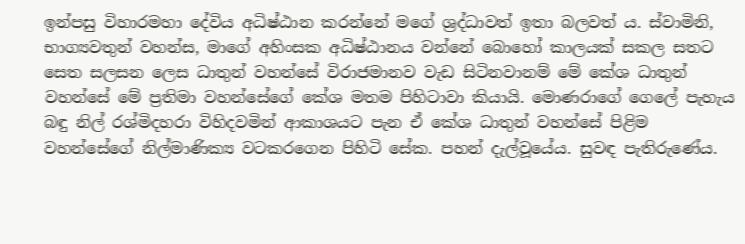ඉන්පසු විහාරමහා දේවිය අධිෂ්ඨාන කරන්නේ මගේ ශ්‍රද්ධාවත් ඉතා බලවත් ය. ස්වාමිනි, භාග්‍යවතුන් වහන්ස, මාගේ අහිංසක අධිෂ්ඨානය වන්නේ බොහෝ කාලයක් සකල සතට සෙත සලසන ලෙස ධාතුන් වහන්සේ විරාජමානව වැඩ සිටිනවානම් මේ කේශ ධාතුන් වහන්සේ මේ ප්‍රතිමා වහන්සේගේ කේශ මතම පිහිටාවා කියායි. මොණරාගේ ගෙලේ පැහැය බඳු නිල් රශ්මිදහරා විහිදවමින් ආකාශයට පැන ඒ කේශ ධාතුන් වහන්සේ පිළිම වහන්සේගේ නිල්මාණික්‍ය වටකරගෙන පිහිටි සේක. පහන් දැල්වූයේය. සුවඳ පැතිරුණේය.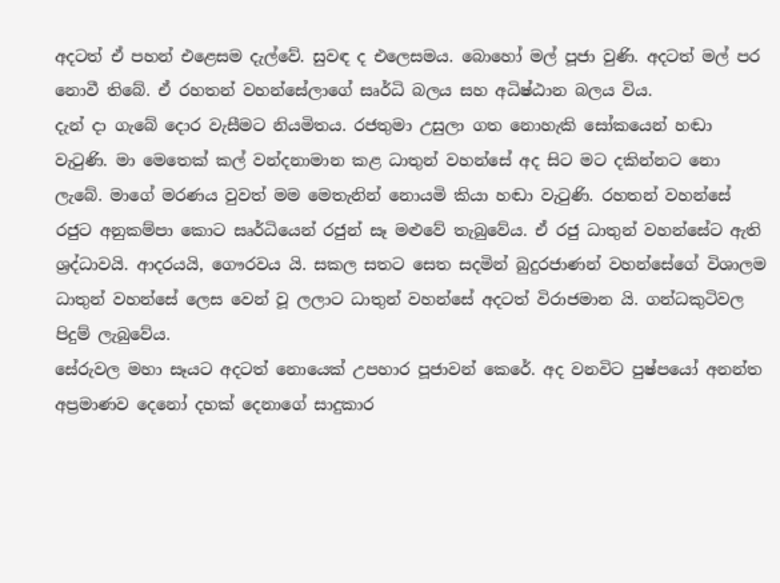අදටත් ඒ පහන් එළෙසම දැල්වේ. සුවඳ ද එලෙසමය. බොහෝ මල් පූජා වුණි. අදටත් මල් පර නොවී තිබේ. ඒ රහතන් වහන්සේලාගේ සෘර්ධි බලය සහ අධිෂ්ඨාන බලය විය.
දැන් දා ගැබේ දොර වැසීමට නියමිතය. රජතුමා උසුලා ගත නොහැකි සෝකයෙන් හඬා වැටුණි. මා මෙතෙක් කල් වන්දනාමාන කළ ධාතුන් වහන්සේ අද සිට මට දකින්නට නො ලැබේ. මාගේ මරණය වුවත් මම මෙතැනින් නොයමි කියා හඬා වැටුණි. රහතන් වහන්සේ රජුට අනුකම්පා කොට සෘර්ධියෙන් රජුන් සෑ මළුවේ තැබුවේය. ඒ රජු ධාතුන් වහන්සේට ඇති ශ්‍රද්ධාවයි. ආදරයයි, ගෞරවය යි. සකල සතට සෙත සදමින් බුදුරජාණන් වහන්සේගේ විශාලම ධාතුන් වහන්සේ ලෙස වෙන් වූ ලලාට ධාතුන් වහන්සේ අදටත් විරාජමාන යි. ගන්ධකුටිවල පිදුම් ලැබුවේය.
සේරුවල මහා සෑයට අදටත් නොයෙක් උපහාර පූජාවන් කෙරේ. අද වනවිට පුෂ්පයෝ අනන්ත අප්‍රමාණව දෙනෝ දහක් දෙනාගේ සාදුකාර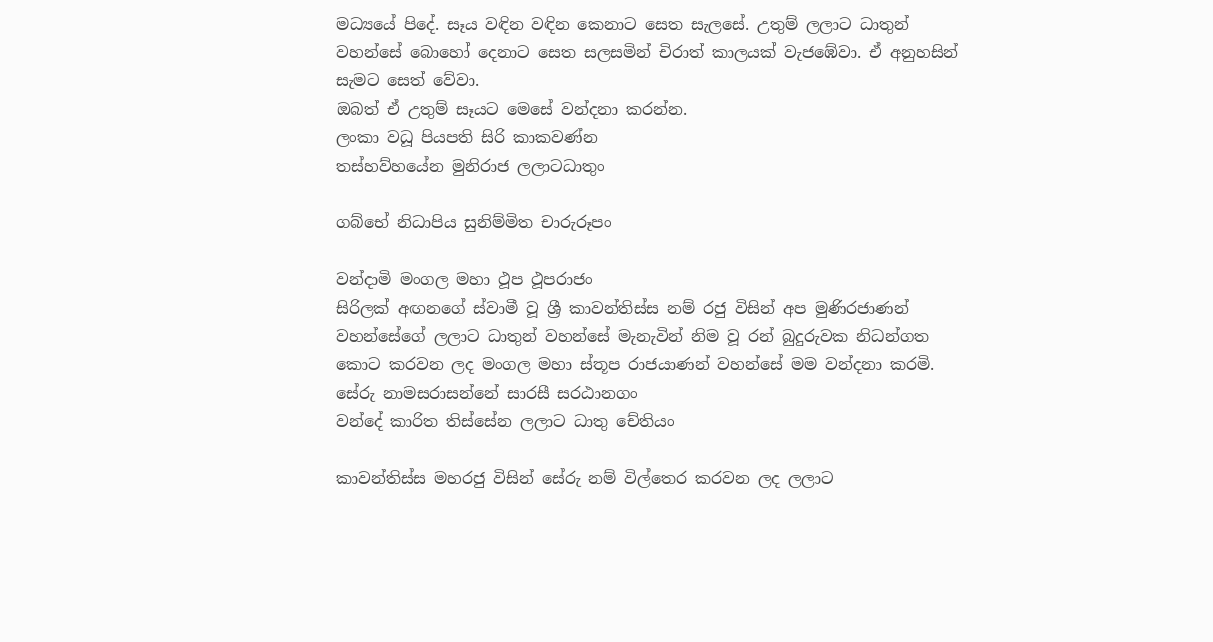මධ්‍යයේ පිදේ. සෑය වඳින වඳින කෙනාට සෙත සැලසේ. උතුම් ලලාට ධාතුන් වහන්සේ බොහෝ දෙනාට සෙත සලසමින් චිරාත් කාලයක් වැජඹේවා. ඒ අනුහසින් සැමට සෙත් වේවා.
ඔබත් ඒ උතුම් සෑයට මෙසේ වන්දනා කරන්න.
ලංකා වධූ පියපති සිරි කාකවණ්න
තස්හව්හයේන මුනිරාජ ලලාටධාතුං

ගබ්භේ නිධාපිය සුනිම්මිත චාරුරූපං

වන්දාමි මංගල මහා ථූප ථූපරාජං
සිරිලක් අඟනගේ ස්වාමී වූ ශ්‍රී කාවන්තිස්ස නම් රජු විසින් අප මුණිරජාණන් වහන්සේගේ ලලාට ධාතුන් වහන්සේ මැනැවින් නිම වූ රන් බුදුරුවක නිධන්ගත කොට කරවන ලද මංගල මහා ස්තූප රාජයාණන් වහන්සේ මම වන්දනා කරමි.
සේරු නාමසරාසන්නේ සාරසී සරඨානගං
වන්දේ කාරිත තිස්සේන ලලාට ධාතු චේතියං

කාවන්තිස්ස මහරජු විසින් සේරු නම් විල්තෙර කරවන ලද ලලාට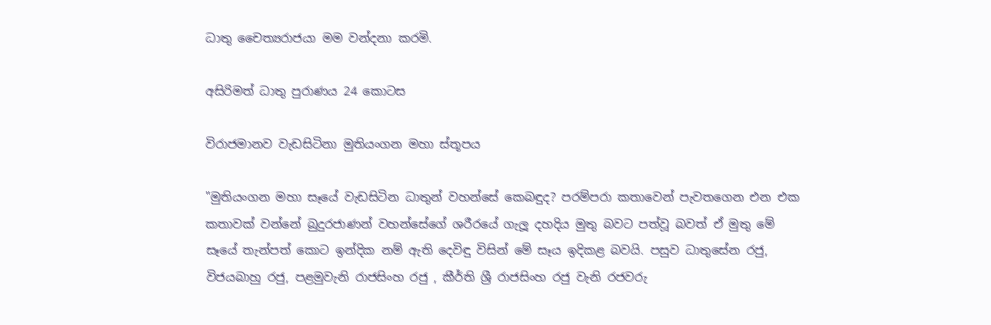ධාතු චෛත්‍යරාජයා මම වන්දනා කරමි.

අසිරිමත් ධාතු පුරාණය 24 කොටස

විරාජමානව වැඩසිටිනා මුතියංගන මහා ස්තූපය

"මුතියංගන මහා සෑයේ වැඩසිටින ධාතුන් වහන්සේ කෙබඳුද? පරම්පරා කතාවෙන් පැවතගෙන එන එක කතාවක් වන්නේ බුදුරජාණන් වහන්සේගේ ශරීරයේ ගැලූ දහදිය මුතු බවට පත්වූ බවත් ඒ මුතු මේ සෑයේ තැන්පත් කොට ඉන්දික නම් ඇති දෙවිඳු විසින් මේ සෑය ඉදිකළ බවයි. පසුව ධාතුසේන රජු, විජයබාහු රජු, පළමුවැනි රාජසිංහ රජු , කීර්ති ශ්‍රී රාජසිංහ රජු වැනි රජවරු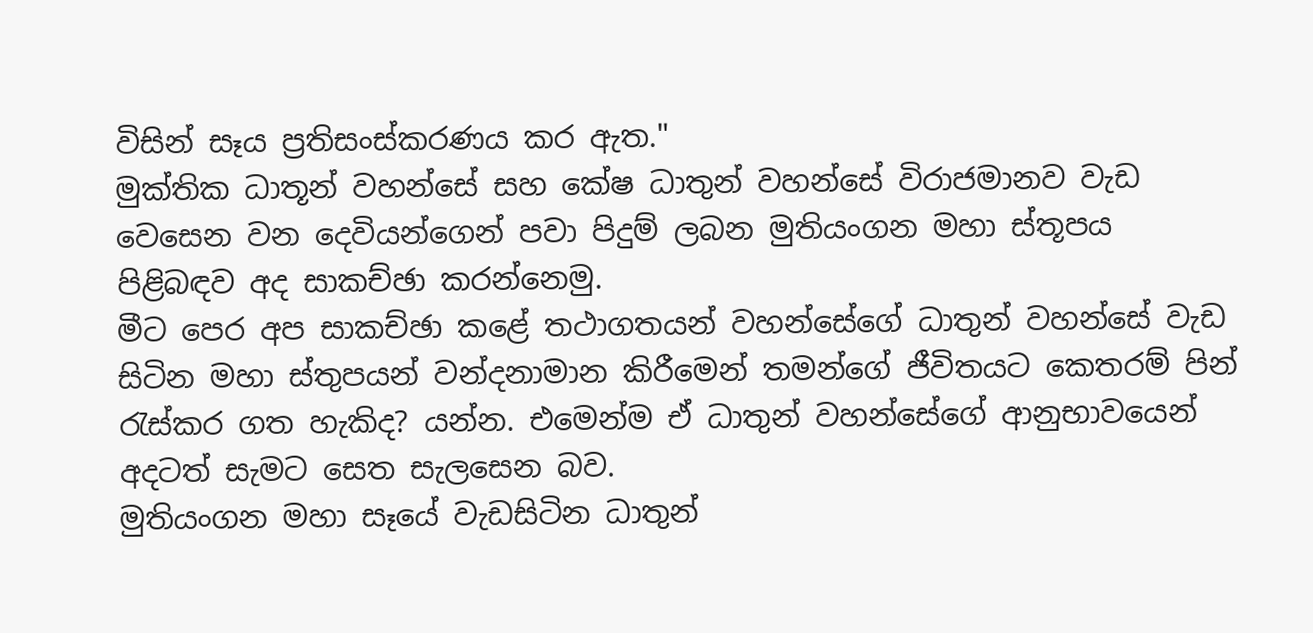විසින් සෑය ප්‍රතිසංස්කරණය කර ඇත."
මුක්තික ධාතූන් වහන්සේ සහ කේෂ ධාතුන් වහන්සේ විරාජමානව වැඩ වෙසෙන වන දෙවියන්ගෙන් පවා පිදුම් ලබන මුතියංගන මහා ස්තූපය පිළිබඳව අද සාකච්ඡා කරන්නෙමු.
මීට පෙර අප සාකච්ඡා කළේ තථාගතයන් වහන්සේගේ ධාතුන් වහන්සේ වැඩ සිටින මහා ස්තුපයන් වන්දනාමාන කිරීමෙන් තමන්ගේ ජීවිතයට කෙතරම් පින් රැස්කර ගත හැකිද? යන්න. එමෙන්ම ඒ ධාතුන් වහන්සේගේ ආනුභාවයෙන් අදටත් සැමට සෙත සැලසෙන බව.
මුතියංගන මහා සෑයේ වැඩසිටින ධාතුන්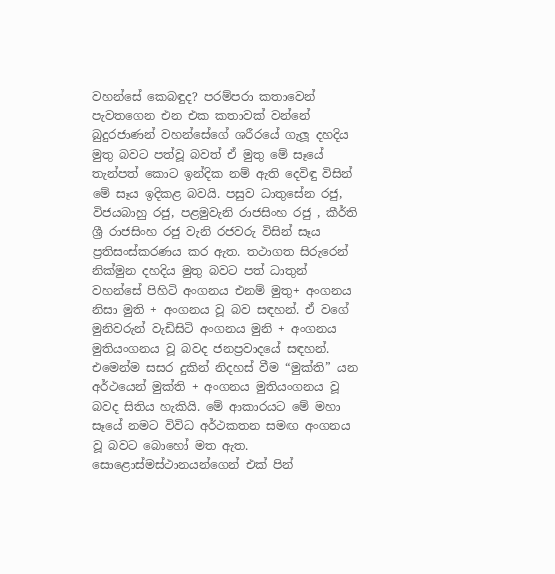වහන්සේ කෙබඳුද? පරම්පරා කතාවෙන් පැවතගෙන එන එක කතාවක් වන්නේ බුදුරජාණන් වහන්සේගේ ශරීරයේ ගැලූ දහදිය මුතු බවට පත්වූ බවත් ඒ මුතු මේ සෑයේ තැන්පත් කොට ඉන්දික නම් ඇති දෙවිඳු විසින් මේ සෑය ඉදිකළ බවයි. පසුව ධාතුසේන රජු, විජයබාහු රජු, පළමුවැනි රාජසිංහ රජු , කීර්ති ශ්‍රී රාජසිංහ රජු වැනි රජවරු විසින් සෑය ප්‍රතිසංස්කරණය කර ඇත. තථාගත සිරුරෙන් නික්මුන දහදිය මුතු බවට පත් ධාතුන් වහන්සේ පිහිටි අංගනය එනම් මුතු+ අංගනය නිසා මුති + අංගනය වූ බව සඳහන්. ඒ වගේ මුනිවරුන් වැඩිසිටි අංගනය මුනි + අංගනය මුතියංගනය වූ බවද ජනප්‍රවාදයේ සඳහන්. එමෙන්ම සසර දුකින් නිදහස් වීම “මුක්ති” යන අර්ථයෙන් මුක්ති + අංගනය මුතියංගනය වූ බවද සිතිය හැකියි. මේ ආකාරයට මේ මහා සෑයේ නමට විවිධ අර්ථකතන සමඟ අංගනය වූ බවට බොහෝ මත ඇත.
සොළොස්මස්ථානයන්ගෙන් එක් පින්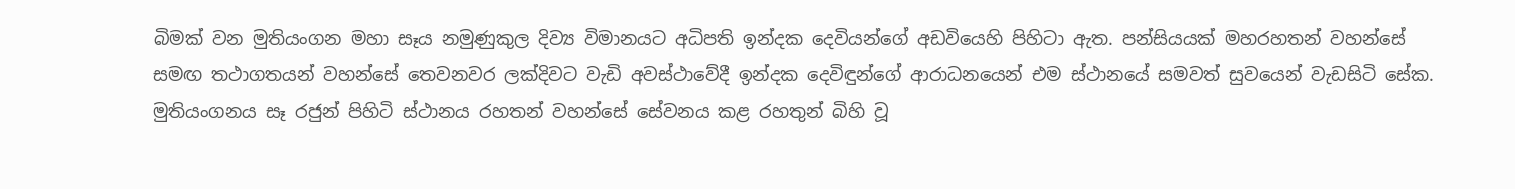බිමක් වන මුතියංගන මහා සෑය නමුණුකුල දිව්‍ය විමානයට අධිපති ඉන්දක දෙවියන්ගේ අඩවියෙහි පිහිටා ඇත. පන්සියයක් මහරහතන් වහන්සේ සමඟ තථාගතයන් වහන්සේ තෙවනවර ලක්දිවට වැඩි අවස්ථාවේදී ඉන්දක දෙවිඳුන්ගේ ආරාධනයෙන් එම ස්ථානයේ සමවත් සුවයෙන් වැඩසිටි සේක. මුතියංගනය සෑ රජුන් පිහිටි ස්ථානය රහතන් වහන්සේ සේවනය කළ රහතුන් බිහි වූ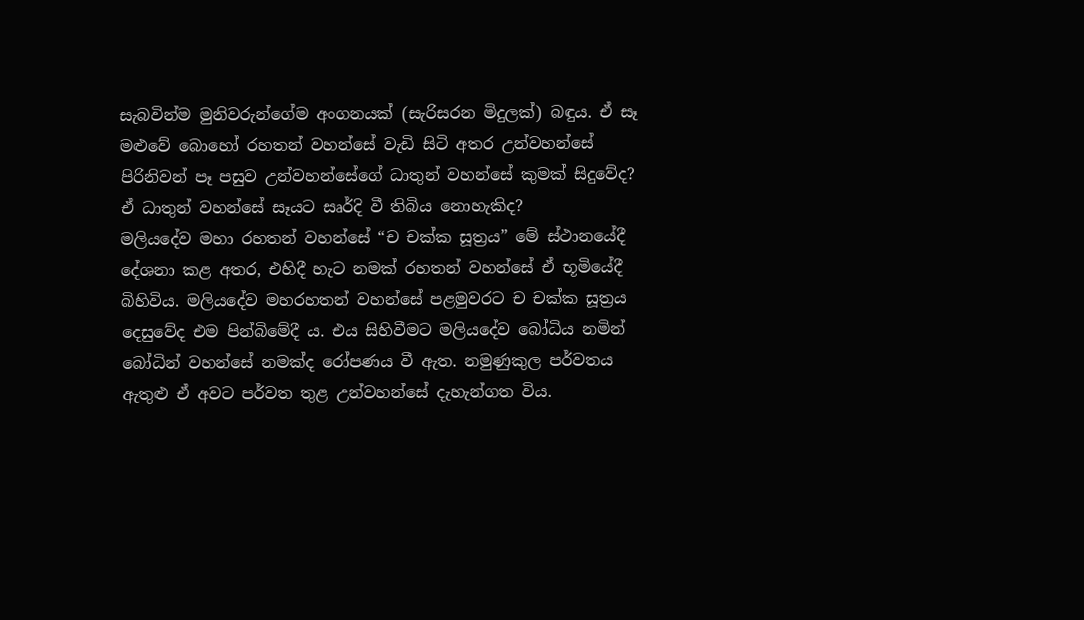සැබවින්ම මුනිවරුන්ගේම අංගනයක් (සැරිසරන මිදුලක්) බඳුය. ඒ සෑ මළුවේ බොහෝ රහතන් වහන්සේ වැඩි සිටි අතර උන්වහන්සේ පිරිනිවන් පෑ පසුව උන්වහන්සේගේ ධාතුන් වහන්සේ කුමක් සිදුවේද? ඒ ධාතුන් වහන්සේ සෑයට සෘර්දි වී තිබිය නොහැකිද?
මලියදේව මහා රහතන් වහන්සේ “ච චක්ක සූත්‍රය” මේ ස්ථානයේදී දේශනා කළ අතර, එහිදී හැට නමක් රහතන් වහන්සේ ඒ භූමියේදී බිහිවිය. මලියදේව මහරහතන් වහන්සේ පළමුවරට ච චක්ක සූත්‍රය දෙසුවේද එම පින්බිමේදී ය. එය සිහිවීමට මලියදේව බෝධිය නමින් බෝධින් වහන්සේ නමක්ද රෝපණය වී ඇත. නමුණුකුල පර්වතය ඇතුළු ඒ අවට පර්වත තුළ උන්වහන්සේ දැහැන්ගත විය.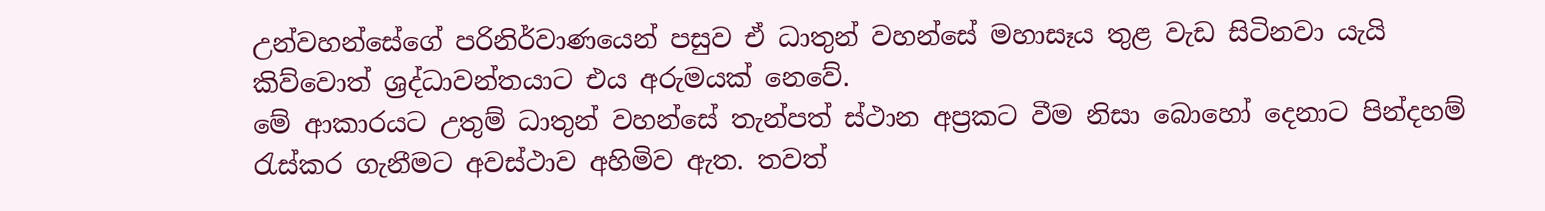උන්වහන්සේගේ පරිනිර්වාණයෙන් පසුව ඒ ධාතුන් වහන්සේ මහාසෑය තුළ වැඩ සිටිනවා යැයි කිව්වොත් ශ්‍රද්ධාවන්තයාට එය අරුමයක් නෙවේ.
මේ ආකාරයට උතුම් ධාතුන් වහන්සේ තැන්පත් ස්ථාන අප්‍රකට වීම නිසා බොහෝ දෙනාට පින්දහම් රැස්කර ගැනීමට අවස්ථාව අහිමිව ඇත. තවත්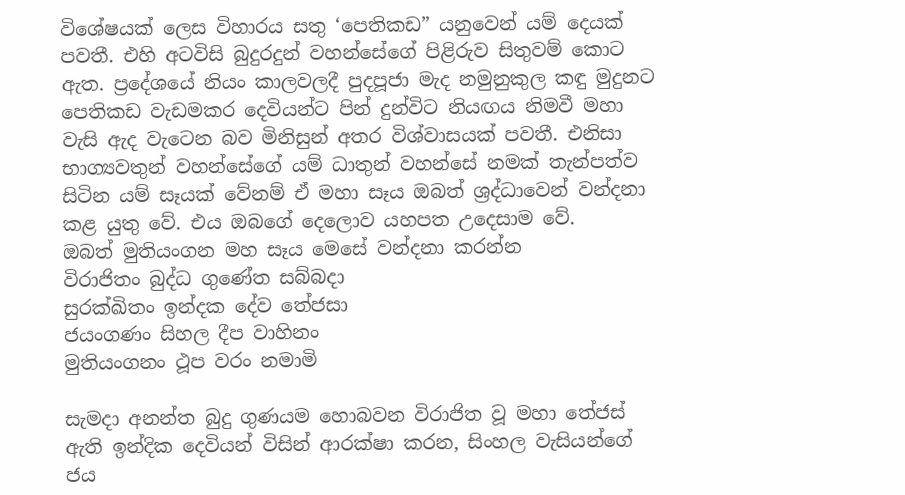විශේෂයක් ලෙස විහාරය සතු ‘පෙතිකඩ” යනුවෙන් යම් දෙයක් පවතී. එහි අටවිසි බුදුරදුන් වහන්සේගේ පිළිරුව සිතුවම් කොට ඇත. ප්‍රදේශයේ නියං කාලවලදී පුදපූජා මැද නමුනුකුල කඳු මුදුනට පෙතිකඩ වැඩමකර දෙවියන්ට පින් දුන්විට නියඟය නිමවී මහා වැසි ඇද වැටෙන බව මිනිසුන් අතර විශ්වාසයක් පවතී. එනිසා භාග්‍යවතුන් වහන්සේගේ යම් ධාතුන් වහන්සේ නමක් තැන්පත්ව සිටින යම් සෑයක් වේනම් ඒ මහා සෑය ඔබත් ශ්‍රද්ධාවෙන් වන්දනා කළ යුතු වේ. එය ඔබගේ දෙලොව යහපත උදෙසාම වේ.
ඔබත් මුතියංගන මහ සෑය මෙසේ වන්දනා කරන්න
විරාජිතං බුද්ධ ගුණේත සබ්බදා
සුරක්ඛිතං ඉන්දක දේව තේජසා
ජයංගණං සිහල දීප වාහිනං
මුතියංගනං ථූප වරං නමාමි

සැමදා අනන්ත බුදු ගුණයම හොබවන විරාජිත වූ මහා තේජස් ඇති ඉන්දික දෙවියන් විසින් ආරක්ෂා කරන, සිංහල වැසියන්ගේ ජය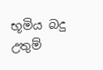භූමිය බදු උතුම්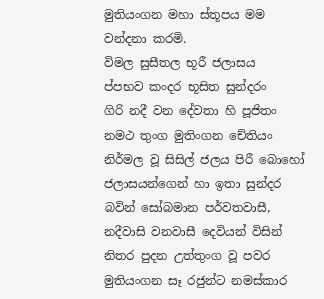මුතියංගන මහා ස්තූපය මම වන්දනා කරමි.
විමල සුසීතල භූරී ජලාසය
ප්පභව කංදර භූසිත සුන්දරං
ගිරි නදී වන දේවතා හි පූජිතං
නමථ තුංග මුතිංගන චේතියං
නිර්මල වූ සිසිල් ජලය පිරී බොහෝ ජලාසයන්ගෙන් හා ඉතා සුන්දර බවින් සෝබමාන පර්වතවාසී, නදීවාසි වනවාසී දෙවියන් විසින් නිතර පුදන උත්තුංග වූ පවර මුතියංගන සෑ රජුන්ට නමස්කාර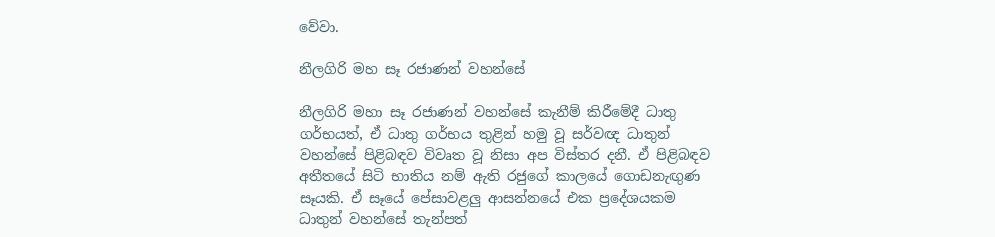වේවා.

නීලගිරි මහ සෑ රජාණන් වහන්සේ

නීලගිරි මහා සෑ රජාණන් වහන්සේ කැනීම් කිරීමේදී ධාතු ගර්භයත්, ඒ ධාතු ගර්භය තුළින් හමු වූ සර්වඥ ධාතුන් වහන්සේ පිළිබඳව විවෘත වූ නිසා අප විස්තර දනී. ඒ පිළිබඳව අතීතයේ සිටි භාතිය නම් ඇති රජුගේ කාලයේ ගොඩනැඟුණ සෑයකි. ඒ සෑයේ පේසාවළලු ආසන්නයේ එක ප්‍රදේශයකම ධාතුන් වහන්සේ තැන්පත්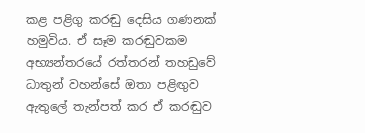කළ පළිගු කරඬු දෙසිය ගණනක් හමුවිය. ඒ සෑම කරඬුවකම අභ්‍යන්තරයේ රත්තරන් තහඩුවේ ධාතුන් වහන්සේ ඔතා පළිඟුව ඇතුලේ තැන්පත් කර ඒ කරඬුව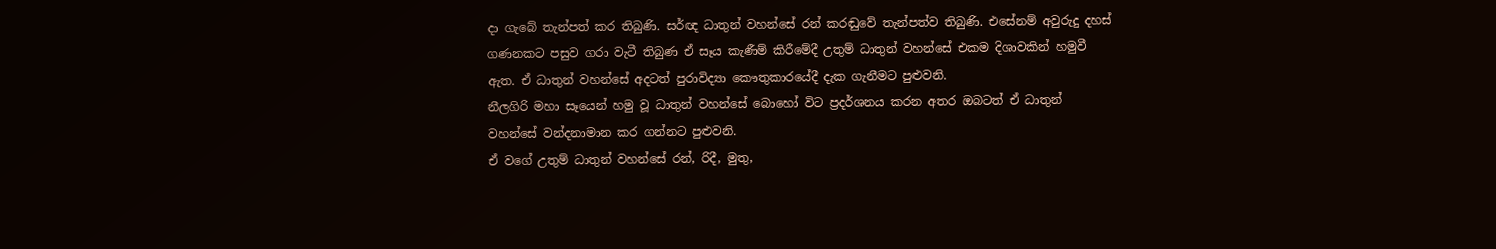දා ගැබේ තැන්පත් කර තිබුණි. සර්ඥ ධාතුන් වහන්සේ රන් කරඬුවේ තැන්පත්ව තිබුණි. එසේනම් අවුරුදු දහස් ගණනකට පසුව ගරා වැටී තිබුණ ඒ සෑය කැණීම් කිරීමේදී උතුම් ධාතුන් වහන්සේ එකම දිශාවකින් හමුවී ඇත. ඒ ධාතුන් වහන්සේ අදටත් පුරාවිද්‍යා කෞතුකාරයේදී දැක ගැනීමට පුළුවනි.
නීලගිරි මහා සෑයෙන් හමු වූ ධාතුන් වහන්සේ බොහෝ විට ප්‍රදර්ශනය කරන අතර ඔබටත් ඒ ධාතුන් වහන්සේ වන්දනාමාන කර ගන්නට පුළුවනි.
ඒ වගේ උතුම් ධාතුන් වහන්සේ රන්, රිදී, මුතු,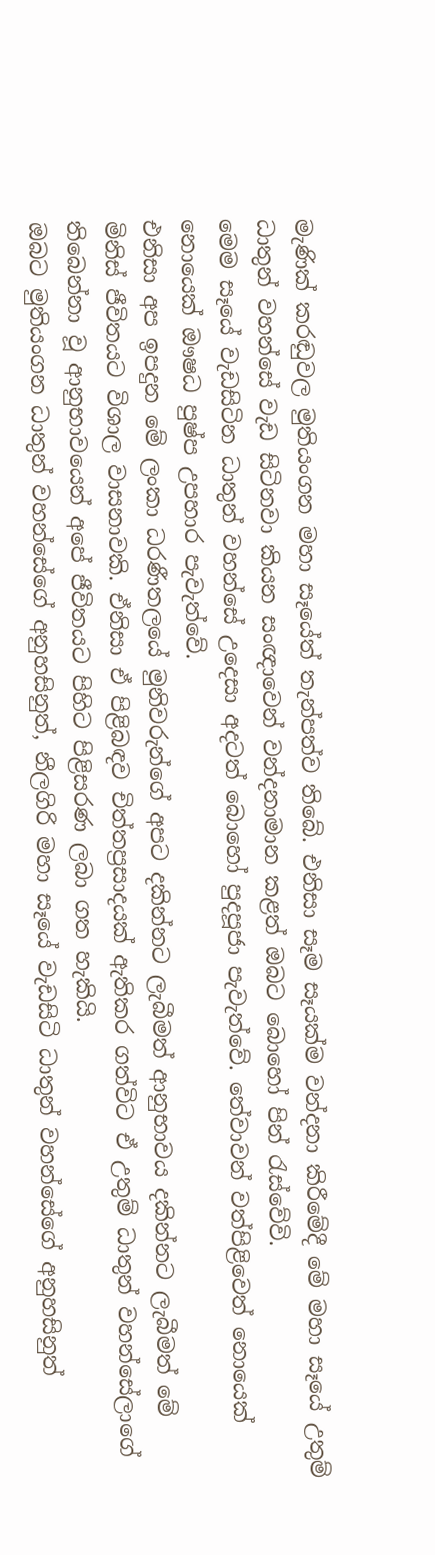මැණික් කරඬුවල මුතියංගන මහා සෑයේත් තැන්පත්ව තිබේ. එනිසා සෑම සෑයක්ම වන්දනා කිරීමේදී මේ මහා සෑයේ උතුම් ධාතුන් වහන්සේ වැඩ සිටිනවා කියන සංඥාවෙන් වන්දනාමාන කළත් ඔබට බොහෝ පින් රැස්වේවි.
මෙම සෑයේ වැඩසිටින ධාතුන් වහන්සේ උදෙසා අදටත් බොහෝ පුදපූජා පැවැත්වේ. තේවාවන් වත්පිළිවෙත් නොයෙක් නොයෙක් ඖෂධ පුෂ්ප උපහාර පැවැත්වේ.
එනිසා අප ඉපදුන මේ ලංකා ධරණීතලයේ මුනිවරුන්ගේ අපට දකින්නට ලැබීමත් ආනුභාවය දකින්නට ලැබීමත් මේ මිනිස් ජීවිතයට විශාල වාසනාවකි. ඒනිසා ඒ පිළිබඳව චිත්තප්‍රසාදයක් ඇතිකර ගත්විට ඒ උතුම් ධාතුන් වහන්සේලාගේ තිබෙන්නා වූ ආනුභාවයෙන් අපේ ජීවිතයට පිහිට පිළිසරණ ලබා ගත හැකියි.
ඔබට මුතියංගන ධාතුන් වහන්සේගේ අනුහසිනුත්, නීලගිරි මහා සෑයේ වැඩසිටි ධාතුන් වහන්සේගේ අනුහසිනුත්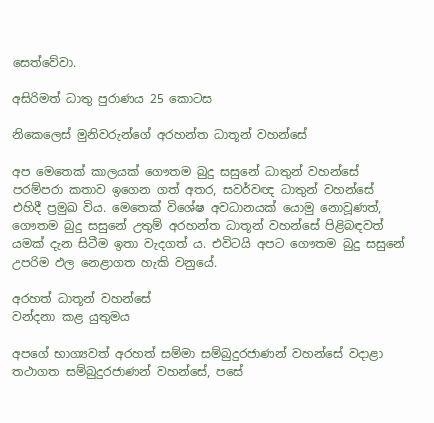සෙත්වේවා.

අසිරිමත් ධාතු පුරාණය 25 කොටස

නිකෙලෙස් මුනිවරුන්ගේ අරහන්ත ධාතූන් වහන්සේ

අප මෙතෙක් කාලයක් ගෞතම බුදු සසුනේ ධාතුන් වහන්සේ පරම්පරා කතාව ඉගෙන ගත් අතර, සවර්වඥ ධාතුන් වහන්සේ එහිදී ප්‍රමුඛ විය. මෙතෙක් විශේෂ අවධානයක් යොමු නොවූණත්, ගෞතම බුදු සසුනේ උතුම් අරහන්ත ධාතූන් වහන්සේ පිළිබඳවත් යමක් දැන සිටීම ඉතා වැදගත් ය. එවිටයි අපට ගෞතම බුදු සසුනේ උපරිම ඵල නෙළාගත හැකි වනුයේ.

අරහත් ධාතූන් වහන්සේ
වන්දනා කළ යුතුමය

අපගේ භාග්‍යවත් අරහත් සම්මා සම්බුදුරජාණන් වහන්සේ වදාළා තථාගත සම්බුදුරජාණන් වහන්සේ, පසේ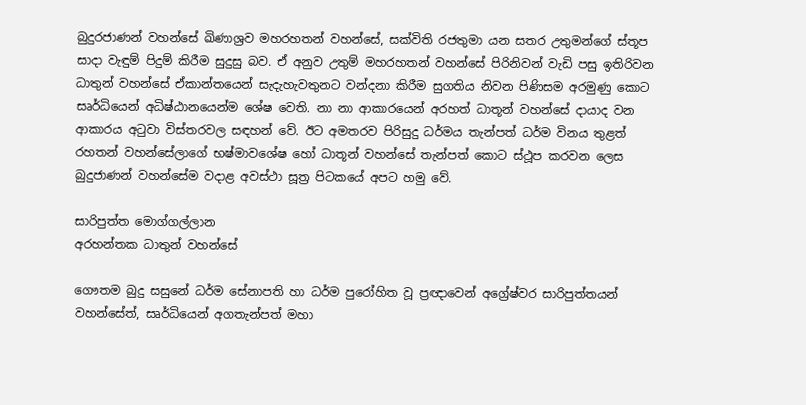බුදුරජාණන් වහන්සේ ඛිණාශ්‍රව මහරහතන් වහන්සේ, සක්විති රජතුමා යන සතර උතුමන්ගේ ස්තූප සාදා වැඳුම් පිදුම් කිරීම සුදුසු බව. ඒ අනුව උතුම් මහරහතන් වහන්සේ පිරිනිවන් වැඩි පසු ඉතිරිවන ධාතුන් වහන්සේ ඒකාන්තයෙන් සැදැහැවතුනට වන්දනා කිරීම සුගතිය නිවන පිණිසම අරමුණු කොට සෘර්ධියෙන් අධිෂ්ඨානයෙන්ම ශේෂ වෙති. නා නා ආකාරයෙන් අරහත් ධාතූන් වහන්සේ දායාද වන ආකාරය අටුවා විස්තරවල සඳහන් වේ. ඊට අමතරව පිරිසුදු ධර්මය තැන්පත් ධර්ම විනය තුළත් රහතන් වහන්සේලාගේ භෂ්මාවශේෂ හෝ ධාතූන් වහන්සේ තැන්පත් කොට ස්ථූප කරවන ලෙස බුදුජාණන් වහන්සේම වදාළ අවස්ථා සූත්‍ර පිටකයේ අපට හමු වේ.

සාරිපුත්ත මොග්ගල්ලාන
අරහන්තක ධාතුන් වහන්සේ

ගෞතම බුදු සසුනේ ධර්ම සේනාපති හා ධර්ම පුරෝහිත වූ ප්‍රඥාවෙන් අග්‍රේෂ්වර සාරිපුත්තයන් වහන්සේත්, සෘර්ධියෙන් අගතැන්පත් මහා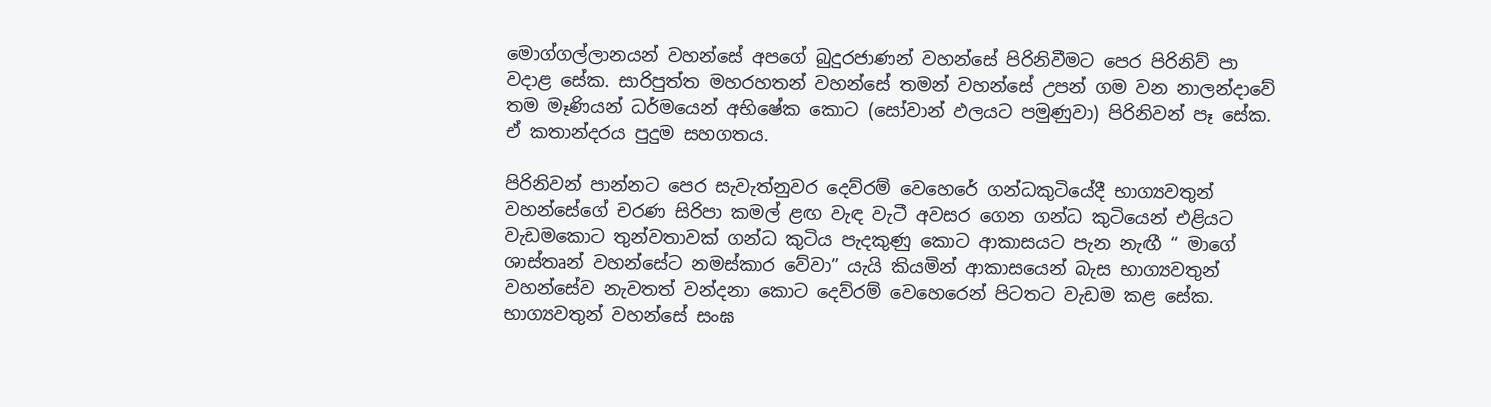මොග්ගල්ලානයන් වහන්සේ අපගේ බුදුරජාණන් වහන්සේ පිරිනිවීමට පෙර පිරිනිව් පා වදාළ සේක. සාරිපුත්ත මහරහතන් වහන්සේ තමන් වහන්සේ උපන් ගම වන නාලන්දාවේ තම මෑණියන් ධර්මයෙන් අභිෂේක කොට (සෝවාන් ඵලයට පමුණුවා) පිරිනිවන් පෑ සේක. ඒ කතාන්දරය පුදුම සහගතය.

පිරිනිවන් පාන්නට පෙර සැවැත්නුවර දෙව්රම් වෙහෙරේ ගන්ධකුටියේදී භාග්‍යවතුන් වහන්සේගේ චරණ සිරිපා කමල් ළඟ වැඳ වැටී අවසර ගෙන ගන්ධ කුටියෙන් එළියට වැඩමකොට තුන්වතාවක් ගන්ධ කුටිය පැදකුණු කොට ආකාසයට පැන නැඟී “ මාගේ ශාස්තෘන් වහන්සේට නමස්කාර වේවා” යැයි කියමින් ආකාසයෙන් බැස භාග්‍යවතුන් වහන්සේව නැවතත් වන්දනා කොට දෙව්රම් වෙහෙරෙන් පිටතට වැඩම කළ සේක. භාග්‍යවතුන් වහන්සේ සංඝ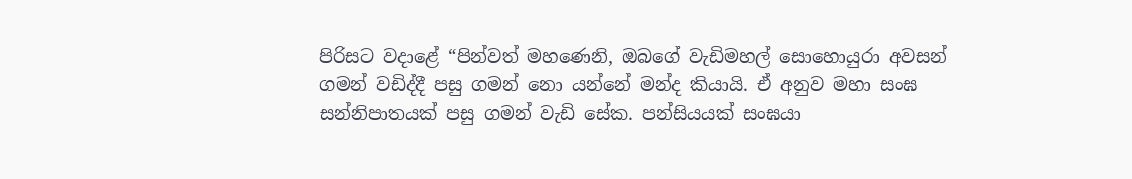පිරිසට වදාළේ “පින්වත් මහණෙනි, ඔබගේ වැඩිමහල් සොහොයුරා අවසන් ගමන් වඩිද්දී පසු ගමන් නො යන්නේ මන්ද කියායි. ඒ අනුව මහා සංඝ සන්නිපාතයක් පසු ගමන් වැඩි සේක. පන්සියයක් සංඝයා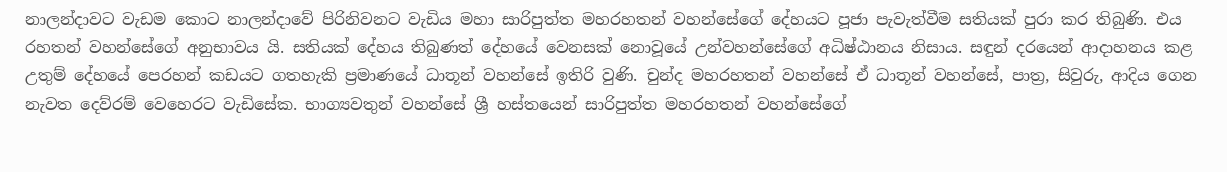නාලන්දාවට වැඩම කොට නාලන්දාවේ පිරිනිවනට වැඩිය මහා සාරිපුත්ත මහරහතන් වහන්සේගේ දේහයට පූජා පැවැත්වීම සතියක් පුරා කර තිබුණි. එය රහතන් වහන්සේගේ අනුභාවය යි. සතියක් දේහය තිබුණත් දේහයේ වෙනසක් නොවූයේ උන්වහන්සේගේ අධිෂ්ඨානය නිසාය. සඳුන් දරයෙන් ආදාහනය කළ උතුම් දේහයේ පෙරහන් කඩයට ගතහැකි ප්‍රමාණයේ ධාතූන් වහන්සේ ඉතිරි වුණි. චුන්ද මහරහතන් වහන්සේ ඒ ධාතූන් වහන්සේ, පාත්‍ර, සිවුරු, ආදිය ගෙන නැවත දෙව්රම් වෙහෙරට වැඩිසේක. භාග්‍යවතුන් වහන්සේ ශ්‍රී හස්තයෙන් සාරිපුත්ත මහරහතන් වහන්සේගේ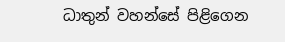ධාතුන් වහන්සේ පිළිගෙන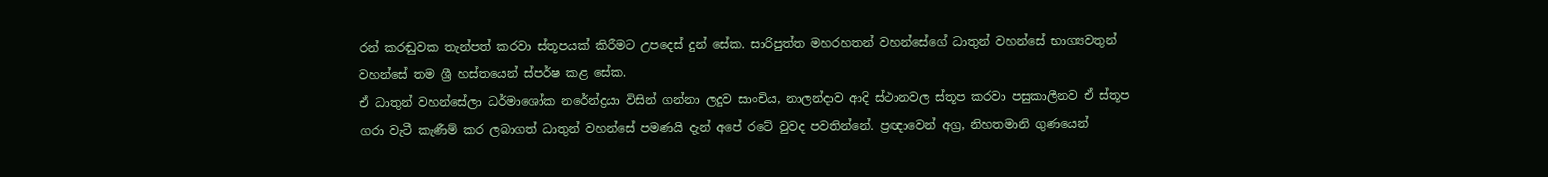රන් කරඬුවක තැන්පත් කරවා ස්තූපයක් කිරීමට උපදෙස් දුන් සේක. සාරිපුත්ත මහරහතන් වහන්සේගේ ධාතුන් වහන්සේ භාග්‍යවතුන් වහන්සේ තම ශ්‍රී හස්තයෙන් ස්පර්ෂ කළ සේක.
ඒ ධාතුන් වහන්සේලා ධර්මාශෝක නරේන්ද්‍රයා විසින් ගන්නා ලදුව සාංචිය, නාලන්දාව ආදි ස්ථානවල ස්තූප කරවා පසුකාලීනව ඒ ස්තූප ගරා වැටී කැණීම් කර ලබාගත් ධාතුන් වහන්සේ පමණයි දැන් අපේ රටේ වුවද පවතින්නේ. ප්‍රඥාවෙන් අග්‍ර, නිහතමානි ගුණයෙන්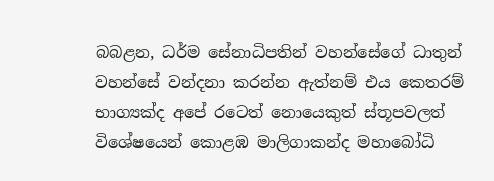බබළන, ධර්ම සේනාධිපතින් වහන්සේගේ ධාතුන් වහන්සේ වන්දනා කරන්න ඇත්නම් එය කෙතරම් භාග්‍යක්ද අපේ රටෙත් නොයෙකුත් ස්තූපවලත් විශේෂයෙන් කොළඹ මාලිගාකන්ද මහාබෝධි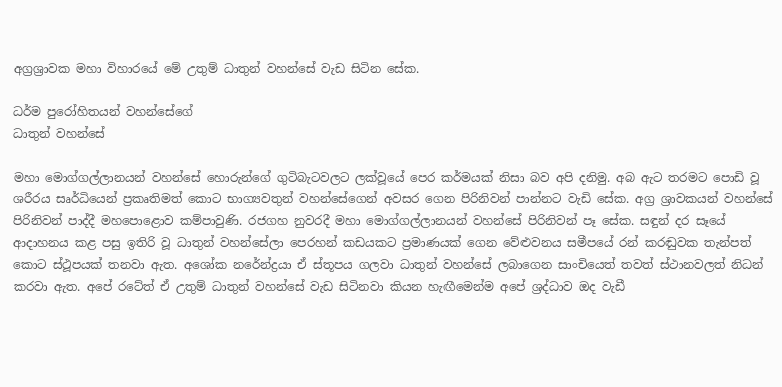අග්‍රශ්‍රාවක මහා විහාරයේ මේ උතුම් ධාතුන් වහන්සේ වැඩ සිටින සේක.

ධර්ම පුරෝහිතයන් වහන්සේගේ
ධාතුන් වහන්සේ

මහා මොග්ගල්ලානයන් වහන්සේ හොරුන්ගේ ගුටිබැටවලට ලක්වූයේ පෙර කර්මයක් නිසා බව අපි දනිමු. අබ ඇට තරමට පොඩි වූ ශරීරය සෘර්ධියෙන් ප්‍රකෘතිමත් කොට භාග්‍යවතුන් වහන්සේගෙන් අවසර ගෙන පිරිනිවන් පාන්නට වැඩි සේක. අග්‍ර ශ්‍රාවකයන් වහන්සේ පිරිනිවන් පාද්දී මහපොළොව කම්පාවුණි. රජගහ නුවරදී මහා මොග්ගල්ලානයන් වහන්සේ පිරිනිවන් පෑ සේක. සඳුන් දර සෑයේ ආදාහනය කළ පසු ඉතිරි වූ ධාතුන් වහන්සේලා පෙරහන් කඩයකට ප්‍රමාණයක් ගෙන වේළුවනය සමීපයේ රන් කරඬුවක තැන්පත් කොට ස්ථූපයක් තනවා ඇත. අශෝක නරේන්ද්‍රයා ඒ ස්තූපය ගලවා ධාතුන් වහන්සේ ලබාගෙන සාංචියෙත් තවත් ස්ථානවලත් නිධන් කරවා ඇත. අපේ රටේත් ඒ උතුම් ධාතුන් වහන්සේ වැඩ සිටිනවා කියන හැඟීමෙන්ම අපේ ශ්‍රද්ධාව ඔද වැඩී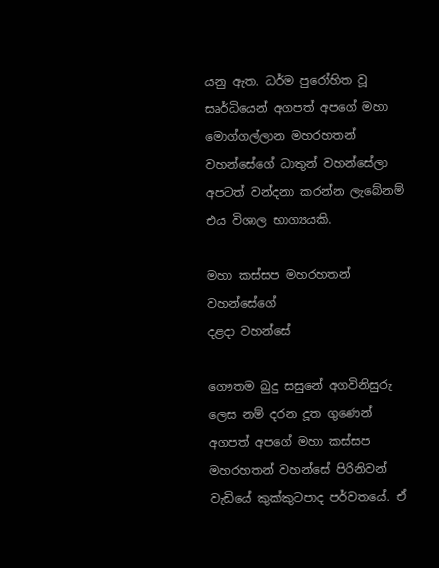යනු ඇත. ධර්ම පුරෝහිත වූ සෘර්ධියෙන් අගපත් අපගේ මහා මොග්ගල්ලාන මහරහතන් වහන්සේගේ ධාතුන් වහන්සේලා අපටත් වන්දනා කරන්න ලැබේනම් එය විශාල භාග්‍යයකි.

මහා කස්සප මහරහතන් වහන්සේගේ
දළදා වහන්සේ

ගෞතම බුදු සසුනේ අගවිනිසුරු ලෙස නම් දරන දූත ගුණෙන් අගපත් අපගේ මහා කස්සප මහරහතන් වහන්සේ පිරිනිවන් වැඩියේ කුක්කුටපාද පර්වතයේ. ඒ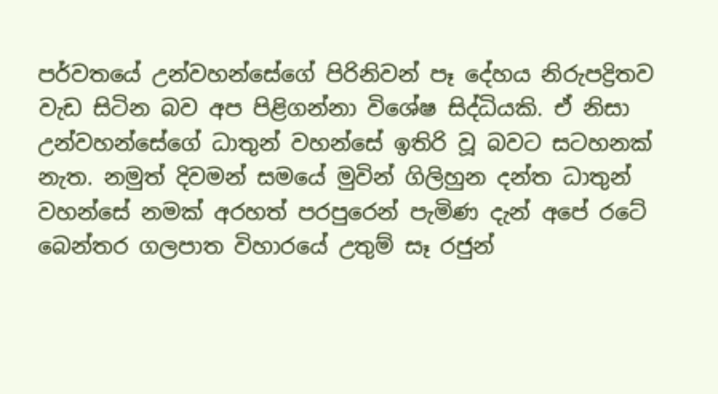පර්වතයේ උන්වහන්සේගේ පිරිනිවන් පෑ දේහය නිරුපද්‍රිතව වැඩ සිටින බව අප පිළිගන්නා විශේෂ සිද්ධියකි. ඒ නිසා උන්වහන්සේගේ ධාතුන් වහන්සේ ඉතිරි වූ බවට සටහනක් නැත. නමුත් දිවමන් සමයේ මුවින් ගිලිහුන දන්ත ධාතුන් වහන්සේ නමක් අරහත් පරපුරෙන් පැමිණ දැන් අපේ රටේ බෙන්තර ගලපාත විහාරයේ උතුම් සෑ රජුන්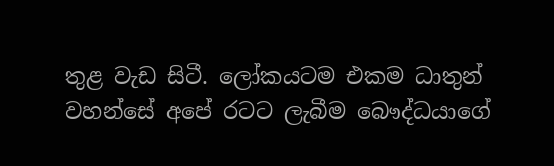තුළ වැඩ සිටී. ලෝකයටම එකම ධාතුන් වහන්සේ අපේ රටට ලැබීම බෞද්ධයාගේ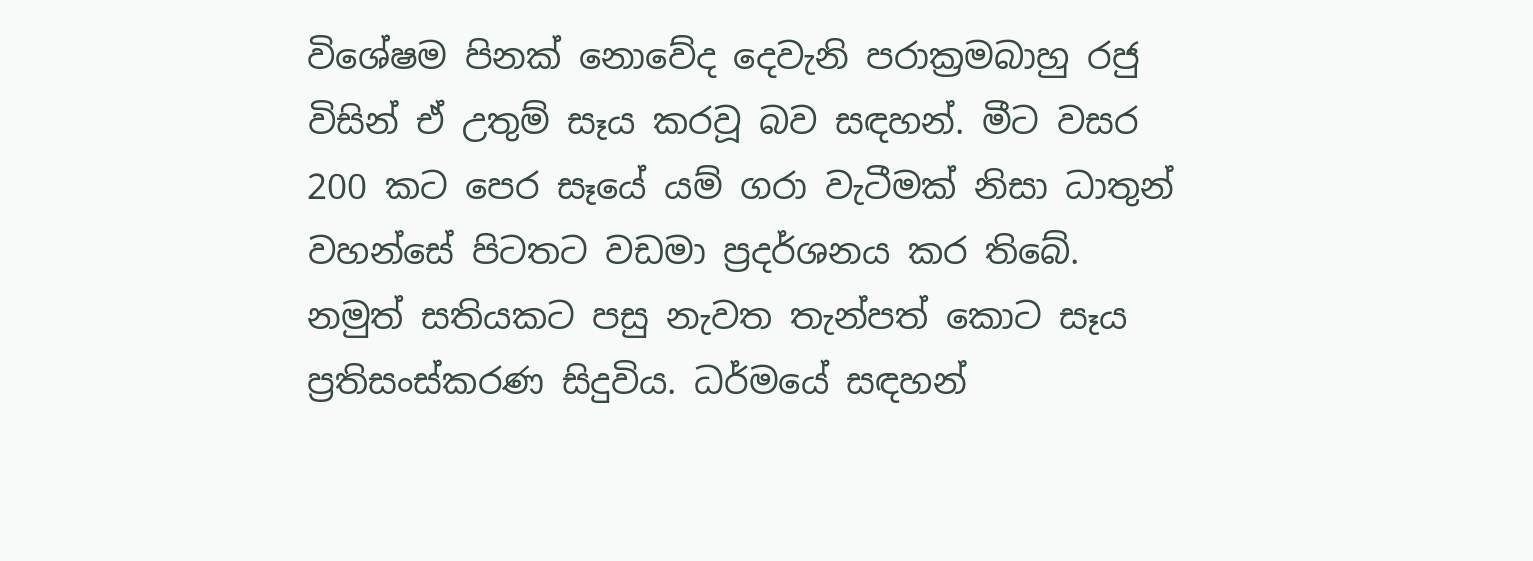විශේෂම පිනක් නොවේද දෙවැනි පරාක්‍රමබාහු රජු විසින් ඒ උතුම් සෑය කරවූ බව සඳහන්. මීට වසර 200 කට පෙර සෑයේ යම් ගරා වැටීමක් නිසා ධාතුන් වහන්සේ පිටතට වඩමා ප්‍රදර්ශනය කර තිබේ. නමුත් සතියකට පසු නැවත තැන්පත් කොට සෑය ප්‍රතිසංස්කරණ සිදුවිය. ධර්මයේ සඳහන්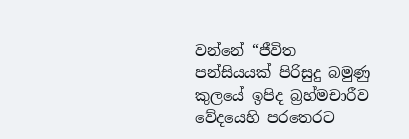වන්නේ “ජීවිත පන්සියයක් පිරිසුදු බමුණු කුලයේ ඉපිද බ්‍රහ්මචාරීව වේදයෙහි පරතෙරට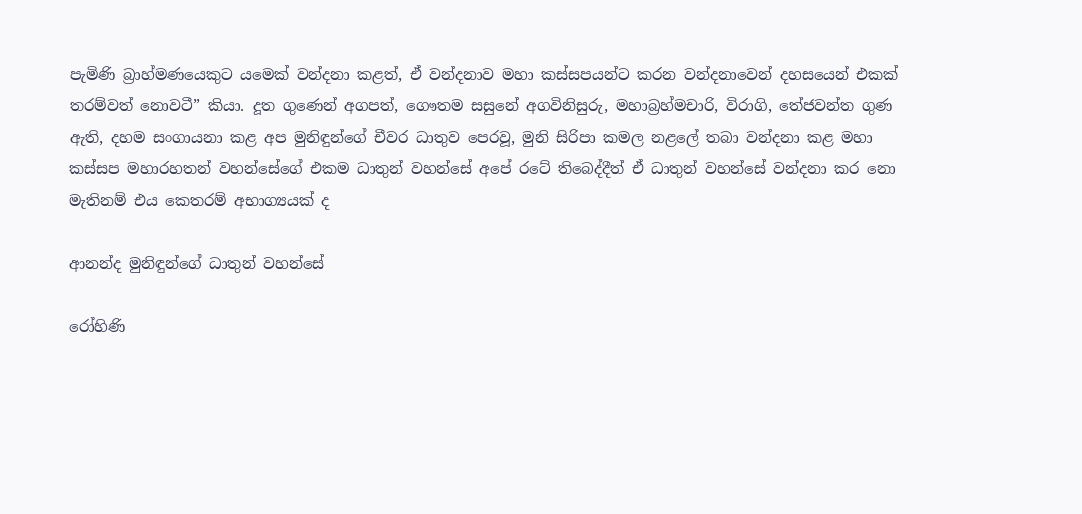පැමිණි බ්‍රාහ්මණයෙකුට යමෙක් වන්දනා කළත්, ඒ වන්දනාව මහා කස්සපයන්ට කරන වන්දනාවෙන් දහසයෙන් එකක් තරම්වත් නොවටී” කියා. දූත ගුණෙන් අගපත්, ගෞතම සසුනේ අගවිනිසුරු, මහාබ්‍රහ්මචාරි, විරාගි, තේජවන්ත ගුණ ඇති, දහම සංගායනා කළ අප මුනිඳුන්ගේ චීවර ධාතුව පෙරවූ, මුනි සිරිපා කමල නළලේ තබා වන්දනා කළ මහා කස්සප මහාරහතන් වහන්සේගේ එකම ධාතුන් වහන්සේ අපේ රටේ තිබෙද්දීත් ඒ ධාතුන් වහන්සේ වන්දනා කර නො මැතිනම් එය කෙතරම් අභාග්‍යයක් ද

ආනන්ද මුනිඳුන්ගේ ධාතුන් වහන්සේ

රෝහිණි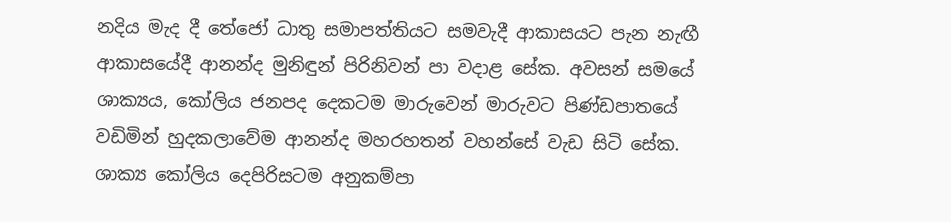නදිය මැද දී තේජෝ ධාතු සමාපත්තියට සමවැදී ආකාසයට පැන නැඟී ආකාසයේදී ආනන්ද මුනිඳුන් පිරිනිවන් පා වදාළ සේක. අවසන් සමයේ ශාක්‍යය, කෝලිය ජනපද දෙකටම මාරුවෙන් මාරුවට පිණ්ඩපාතයේ වඩිමින් හුදකලාවේම ආනන්ද මහරහතන් වහන්සේ වැඩ සිටි සේක. ශාක්‍ය කෝලිය දෙපිරිසටම අනුකම්පා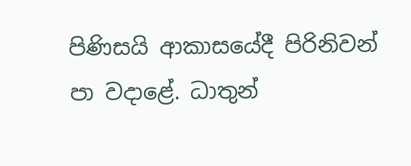පිණිසයි ආකාසයේදී පිරිනිවන් පා වදාළේ. ධාතුන්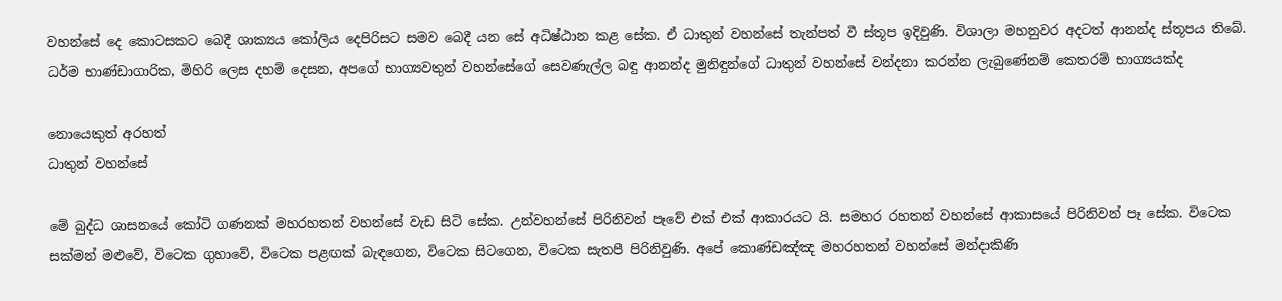වහන්සේ දෙ කොටසකට බෙදී ශාක්‍යය කෝලිය දෙපිරිසට සමව බෙදී යන සේ අධිෂ්ඨාන කළ සේක. ඒ ධාතුන් වහන්සේ තැන්පත් වී ස්තූප ඉදිවුණි. විශාලා මහනුවර අදටත් ආනන්ද ස්තූපය තිබේ. ධර්ම භාණ්ඩාගාරික, මිහිරි ලෙස දහම් දෙසන, අපගේ භාග්‍යවතුන් වහන්සේගේ සෙවණැල්ල බඳු ආනන්ද මුනිඳුන්ගේ ධාතුන් වහන්සේ වන්දනා කරන්න ලැබුණේනම් කෙතරම් භාග්‍යයක්ද

නොයෙකුත් අරහත්
ධාතුන් වහන්සේ

මේ බුද්ධ ශාසනයේ කෝටි ගණනක් මහරහතන් වහන්සේ වැඩ සිටි සේක. උන්වහන්සේ පිරිනිවන් පෑවේ එක් එක් ආකාරයට යි. සමහර රහතන් වහන්සේ ආකාසයේ පිරිනිවන් පෑ සේක. විටෙක සක්මන් මළුවේ, විටෙක ගුහාවේ, විටෙක පළඟක් බැඳගෙන, විටෙක සිටගෙන, විටෙක සැතපී පිරිනිවුණි. අපේ කොණ්ඩඤ්ඤ මහරහතන් වහන්සේ මන්දාකිණි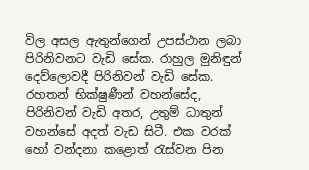විල අසල ඇතුන්ගෙන් උපස්ථාන ලබා පිරිනිවනට වැඩි සේක. රාහුල මුනිඳුන් දෙව්ලොවදී පිරිනිවන් වැඩි සේක. රහතන් භික්ෂුණීන් වහන්සේද, පිරිනිවන් වැඩි අතර, උතුම් ධාතුන් වහන්සේ අදත් වැඩ සිටී. එක වරක් හෝ වන්දනා කළොත් රැස්වන පින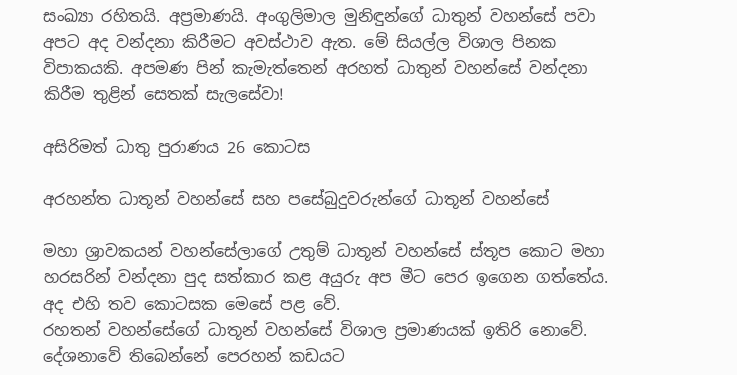සංඛ්‍යා රහිතයි. අප්‍රමාණයි. අංගුලිමාල මුනිඳුන්ගේ ධාතුන් වහන්සේ පවා අපට අද වන්දනා කිරීමට අවස්ථාව ඇත. මේ සියල්ල විශාල පිනක විපාකයකි. අපමණ පින් කැමැත්තෙන් අරහත් ධාතුන් වහන්සේ වන්දනා කිරීම තුළින් සෙතක් සැලසේවා!

අසිරිමත් ධාතු පුරාණය 26 කොටස

අරහන්ත ධාතූන් වහන්සේ සහ පසේබුදුවරුන්ගේ ධාතූන් වහන්සේ

මහා ශ්‍රාවකයන් වහන්සේලාගේ උතුම් ධාතූන් වහන්සේ ස්තූප කොට මහා හරසරින් වන්දනා පුද සත්කාර කළ අයුරු අප මීට පෙර ඉගෙන ගත්තේය. අද එහි තව කොටසක මෙසේ පළ වේ.
රහතන් වහන්සේගේ ධාතූන් වහන්සේ විශාල ප්‍රමාණයක් ඉතිරි නොවේ. දේශනාවේ තිබෙන්නේ පෙරහන් කඩයට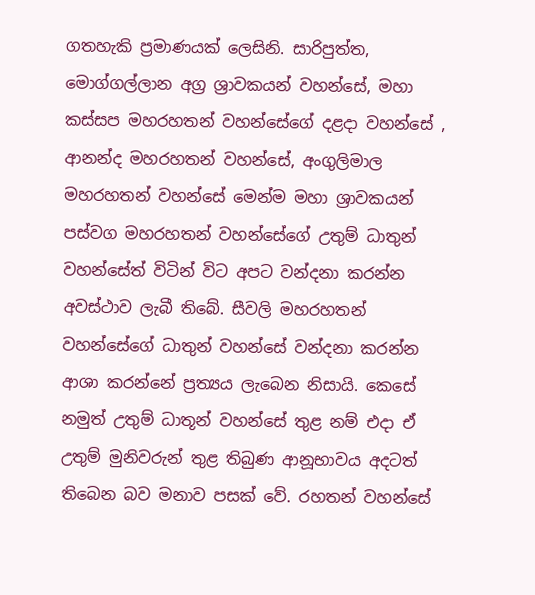ගතහැකි ප්‍රමාණයක් ලෙසිනි. සාරිපුත්ත, මොග්ගල්ලාන අග්‍ර ශ්‍රාවකයන් වහන්සේ, මහා කස්සප මහරහතන් වහන්සේගේ දළදා වහන්සේ , ආනන්ද මහරහතන් වහන්සේ, අංගුලිමාල මහරහතන් වහන්සේ මෙන්ම මහා ශ්‍රාවකයන් පස්වග මහරහතන් වහන්සේගේ උතුම් ධාතුන් වහන්සේත් විටින් විට අපට වන්දනා කරන්න අවස්ථාව ලැබී තිබේ. සීවලි මහරහතන් වහන්සේගේ ධාතුන් වහන්සේ වන්දනා කරන්න ආශා කරන්නේ ප්‍රත්‍යය ලැබෙන නිසායි. කෙසේ නමුත් උතුම් ධාතූන් වහන්සේ තුළ නම් එදා ඒ උතුම් මුනිවරුන් තුළ තිබුණ ආනූභාවය අදටත් තිබෙන බව මනාව පසක් වේ. රහතන් වහන්සේ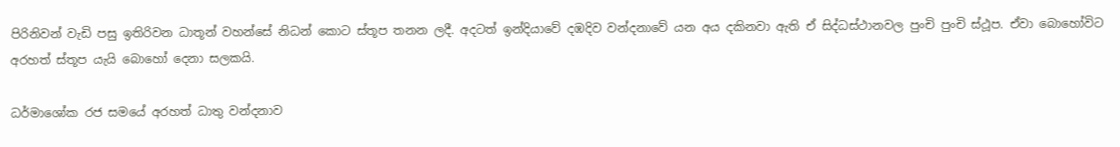පිරිනිවන් වැඩි පසු ඉතිරිවන ධාතූන් වහන්සේ නිධන් කොට ස්තූප තනන ලදී. අදටත් ඉන්දියාවේ දඹදිව වන්දනාවේ යන අය දකිනවා ඇති ඒ සිද්ධස්ථානවල පුංචි පුංචි ස්ථූප. ඒවා බොහෝවිට අරහත් ස්තූප යැයි බොහෝ දෙනා සලකයි.

ධර්මාශෝක රජ සමයේ අරහත් ධාතු වන්දනාව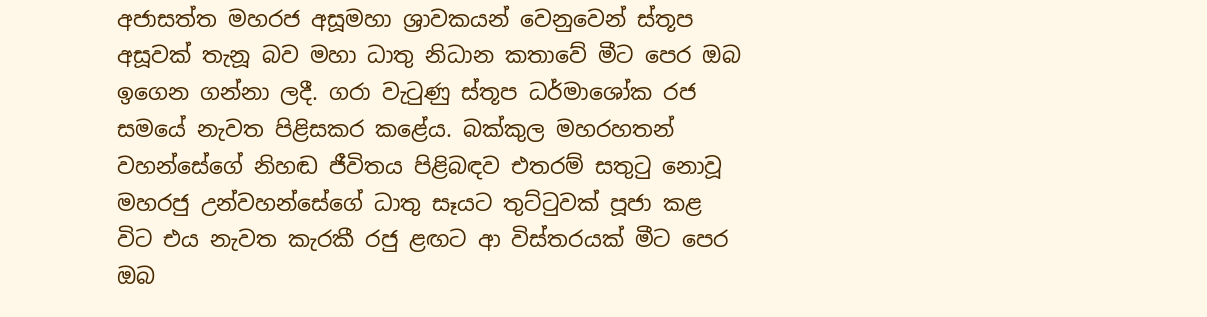අජාසත්ත මහරජ අසූමහා ශ්‍රාවකයන් වෙනුවෙන් ස්තූප අසූවක් තැනූ බව මහා ධාතු නිධාන කතාවේ මීට පෙර ඔබ ඉගෙන ගන්නා ලදී. ගරා වැටුණු ස්තූප ධර්මාශෝක රජ සමයේ නැවත පිළිසකර කළේය. බක්කුල මහරහතන් වහන්සේගේ නිහඬ ජීවිතය පිළිබඳව එතරම් සතුටු නොවූ මහරජු උන්වහන්සේගේ ධාතු සෑයට තුට්ටුවක් පූජා කළ විට එය නැවත කැරකී රජු ළඟට ආ විස්තරයක් මීට පෙර ඔබ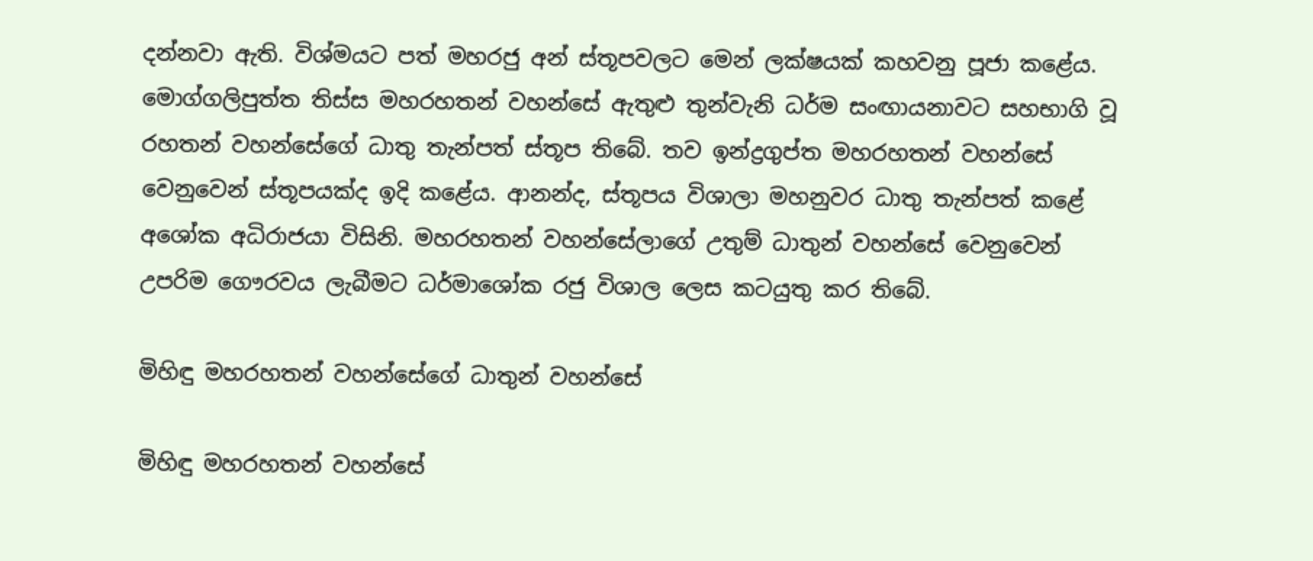දන්නවා ඇති. විශ්මයට පත් මහරජු අන් ස්තූපවලට මෙන් ලක්ෂයක් කහවනු පූජා කළේය. මොග්ගලිපුත්ත තිස්ස මහරහතන් වහන්සේ ඇතුළු තුන්වැනි ධර්ම සංඟායනාවට සහභාගි වූ රහතන් වහන්සේගේ ධාතු තැන්පත් ස්තූප තිබේ. තව ඉන්ද්‍රගුප්ත මහරහතන් වහන්සේ වෙනුවෙන් ස්තූපයක්ද ඉදි කළේය. ආනන්ද, ස්තූපය විශාලා මහනුවර ධාතු තැන්පත් කළේ අශෝක අධිරාජයා විසිනි. මහරහතන් වහන්සේලාගේ උතුම් ධාතුන් වහන්සේ වෙනුවෙන් උපරිම ගෞරවය ලැබීමට ධර්මාශෝක රජු විශාල ලෙස කටයුතු කර තිබේ.

මිහිඳු මහරහතන් වහන්සේගේ ධාතුන් වහන්සේ

මිහිඳු මහරහතන් වහන්සේ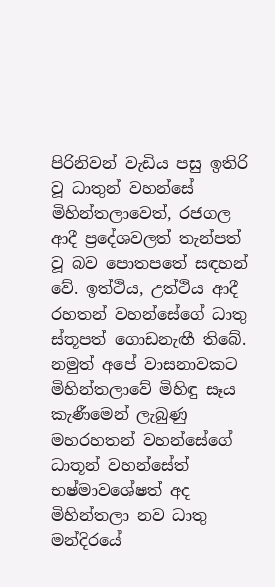පිරිනිවන් වැඩිය පසු ඉතිරි වූ ධාතුන් වහන්සේ මිහින්තලාවෙත්, රජගල ආදී ප්‍රදේශවලත් තැන්පත් වූ බව පොතපතේ සඳහන් වේ. ඉත්ථිය, උත්ථිය ආදී රහතන් වහන්සේගේ ධාතු ස්තූපත් ගොඩනැඟී තිබේ. නමුත් අපේ වාසනාවකට මිහින්තලාවේ මිහිඳු සෑය කැණීමෙන් ලැබුණු මහරහතන් වහන්සේගේ ධාතූන් වහන්සේත් භෂ්මාවශේෂත් අද මිහින්තලා නව ධාතු මන්දිරයේ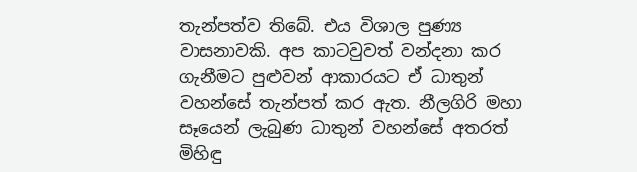තැන්පත්ව තිබේ. එය විශාල පුණ්‍ය වාසනාවකි. අප කාටවුවත් වන්දනා කර ගැනීමට පුළුවන් ආකාරයට ඒ ධාතුන් වහන්සේ තැන්පත් කර ඇත. නීලගිරි මහා සෑයෙන් ලැබුණ ධාතුන් වහන්සේ අතරත් මිහිඳු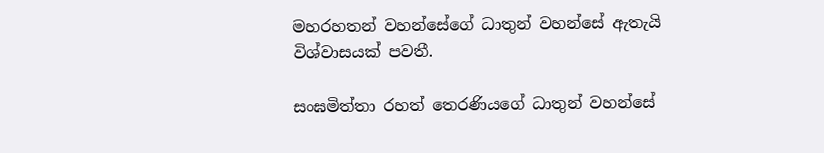මහරහතන් වහන්සේගේ ධාතුන් වහන්සේ ඇතැයි විශ්වාසයක් පවතී.

සංඝමිත්තා රහත් තෙරණියගේ ධාතුන් වහන්සේ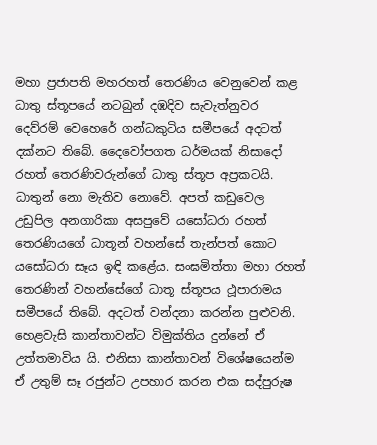මහා ප්‍රජාපති මහරහත් තෙරණිය වෙනුවෙන් කළ ධාතු ස්තූපයේ නටබුන් දඹදිව සැවැත්නුවර දෙව්රම් වෙහෙරේ ගන්ධකුටිය සමීපයේ අදටත් දක්නට තිබේ. දෛවෝපගත ධර්මයක් නිසාදෝ රහත් තෙරණිවරුන්ගේ ධාතු ස්තූප අප්‍රකටයි. ධාතුන් නො මැතිව නොවේ. අපත් කඩුවෙල උඩුපිල අනගාරිකා අසපුවේ යසෝධරා රහත් තෙරණියගේ ධාතූන් වහන්සේ තැන්පත් කොට යසෝධරා සෑය ඉඳි කළේය. සංඝමිත්තා මහා රහත් තෙරණින් වහන්සේගේ ධාතූ ස්තූපය ථූපාරාමය සමීපයේ තිබේ. අදටත් වන්දනා කරන්න පුළුවනි. හෙළවැසි කාන්තාවන්ට විමුක්තිය දුන්නේ ඒ උත්තමාවිය යි. එනිසා කාන්තාවන් විශේෂයෙන්ම ඒ උතුම් සෑ රජුන්ට උපහාර කරන එක සද්පුරුෂ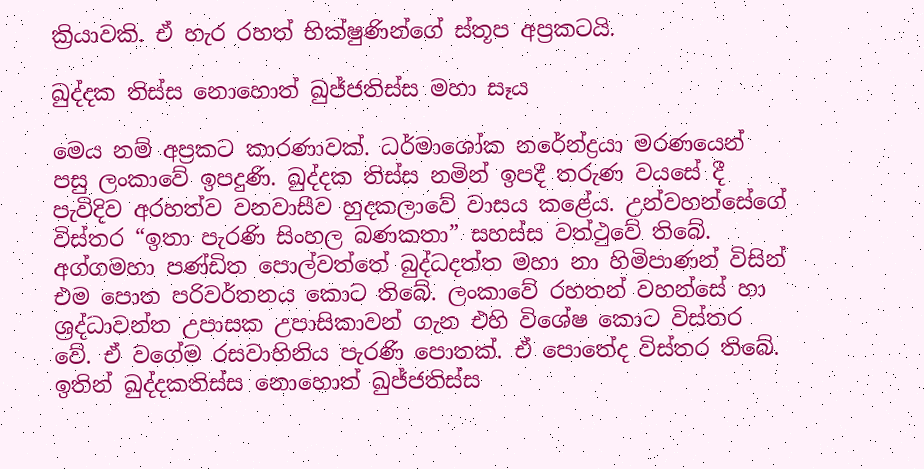ක්‍රියාවකි. ඒ හැර රහත් භික්ෂුණින්ගේ ස්තූප අප්‍රකටයි.

ඛුද්දක තිස්ස නොහොත් ඛුජ්ජතිස්ස මහා සෑය

මෙය නම් අප්‍රකට කාරණාවක්. ධර්මාශෝක නරේන්ද්‍රයා මරණයෙන් පසු ලංකාවේ ඉපදුණි. ඛුද්දක තිස්ස නමින් ඉපදී තරුණ වයසේ දී පැවිදිව අරහත්ව වනවාසීව හුදකලාවේ වාසය කළේය. උන්වහන්සේගේ විස්තර “ඉතා පැරණි සිංහල බණකතා” සහස්ස වත්ථුවේ තිබේ. අග්ගමහා පණ්ඩිත පොල්වත්තේ බුද්ධදත්ත මහා නා හිමිපාණන් විසින් එම පොත පරිවර්තනය කොට තිබේ. ලංකාවේ රහතන් වහන්සේ හා ශ්‍රද්ධාවන්ත උපාසක උපාසිකාවන් ගැන එහි විශේෂ කොට විස්තර වේ. ඒ වගේම රසවාහිනිය පැරණි පොතක්. ඒ පොතේද විස්තර තිබේ. ඉතින් ඛුද්දකතිස්ස නොහොත් ඛුජ්ජතිස්ස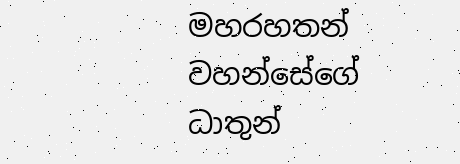මහරහතන් වහන්සේගේ ධාතුන්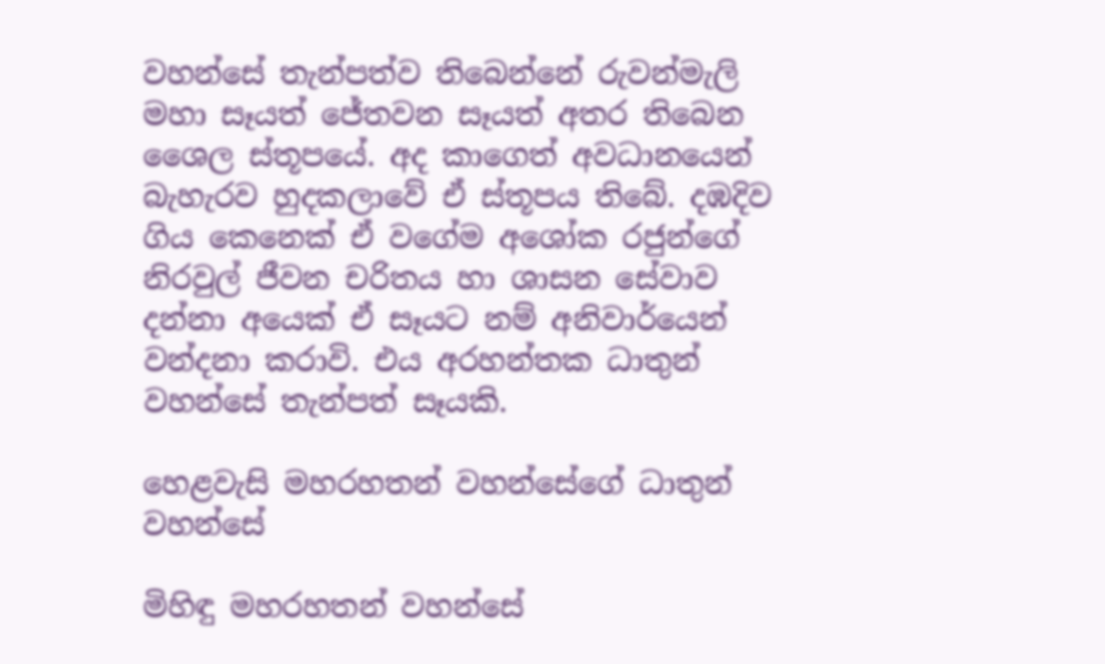වහන්සේ තැන්පත්ව තිබෙන්නේ රුවන්මැලි මහා සෑයත් ජේතවන සෑයත් අතර තිබෙන ශෛල ස්තූපයේ. අද කාගෙත් අවධානයෙන් බැහැරව හුදකලාවේ ඒ ස්තූපය තිබේ. දඹදිව ගිය කෙනෙක් ඒ වගේම අශෝක රජුන්ගේ නිරවුල් ජීවන චරිතය හා ශාසන සේවාව දන්නා අයෙක් ඒ සෑයට නම් අනිවාර්යෙන් වන්දනා කරාවි. එය අරහන්තක ධාතුන් වහන්සේ තැන්පත් සෑයකි.

හෙළවැසි මහරහතන් වහන්සේගේ ධාතුන් වහන්සේ

මිහිඳු මහරහතන් වහන්සේ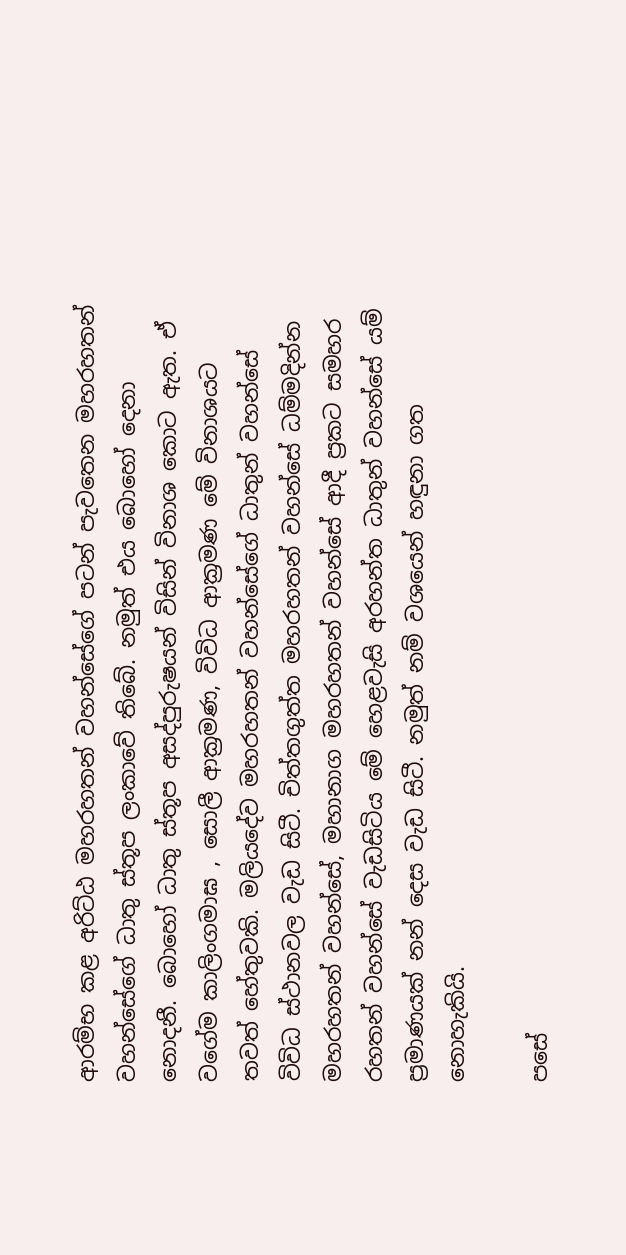ආරම්භ කළ අරිට්ඨ මහරහතන් වහන්සේගේ පටන් පැවතෙන මහරහතන් වහන්සේගේ ධාතු ස්තූප ලංකාවේ තිබේ. නමුත් එය බොහෝ දෙනා නොදනී. බොහෝ ධාතු ස්තූප අසද්පුරුෂයන් විසින් විනාශ කොට ඇත. ඒ වගේම කාලිංගමාඝ , සොලී ආක්‍රමණ, විවිධ ආක්‍රමණ මේ විනාශයට තවත් හේතුවකි. මලියදේව මහරහතන් වහන්සේගේ ධාතුන් වහන්සේ විවිධ ස්ථානවල වැඩ සිටී. චිත්තගුත්ත මහරහතන් වහන්සේ ධම්මදින්න මහරහතන් වහන්සේ, මහානාග මහරහතන් වහන්සේ ආදී ප්‍රකට සමහර රහතන් වහන්සේ වැඩසිටිය මේ හෙළවැසි අරහන්ත ධාතුන් වහන්සේ යම් ප්‍රමාණයක් නන් දෙස වැඩ සිටී. නමුත් නම් වශයෙන් හඳුනා ගත නොහැකියි.

පසේ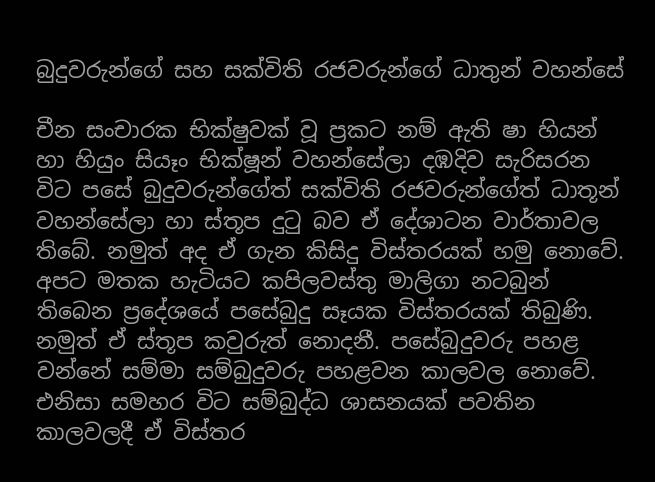බුදුවරුන්ගේ සහ සක්විති රජවරුන්ගේ ධාතුන් වහන්සේ

චීන සංචාරක භික්ෂුවක් වූ ප්‍රකට නම් ඇති ෂා හියන් හා හියුං සියෑං භික්ෂූන් වහන්සේලා දඹදිව සැරිසරන විට පසේ බුදුවරුන්ගේත් සක්විති රජවරුන්ගේත් ධාතූන් වහන්සේලා හා ස්තූප දුටු බව ඒ දේශාටන වාර්තාවල තිබේ. නමුත් අද ඒ ගැන කිසිදු විස්තරයක් හමු නොවේ. අපට මතක හැටියට කපිලවස්තු මාලිගා නටබුන් තිබෙන ප්‍රදේශයේ පසේබුදු සෑයක විස්තරයක් තිබුණි. නමුත් ඒ ස්තූප කවුරුත් නොදනී. පසේබුදුවරු පහළ වන්නේ සම්මා සම්බුදුවරු පහළවන කාලවල නොවේ. එනිසා සමහර විට සම්බුද්ධ ශාසනයක් පවතින කාලවලදී ඒ විස්තර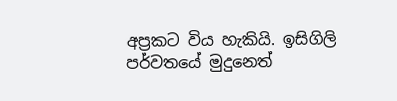අප්‍රකට විය හැකියි. ඉසිගිලි පර්වතයේ මුදුනෙත්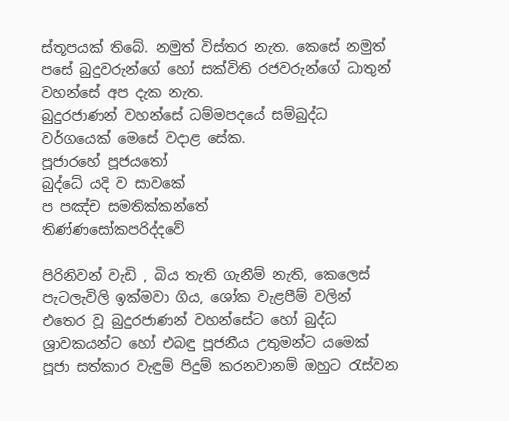ස්තූපයක් තිබේ. නමුත් විස්තර නැත. කෙසේ නමුත් පසේ බුදුවරුන්ගේ හෝ සක්විති රජවරුන්ගේ ධාතුන් වහන්සේ අප දැක නැත.
බුදුරජාණන් වහන්සේ ධම්මපදයේ සම්බුද්ධ වර්ගයෙක් මෙසේ වදාළ සේක.
පූජාරහේ පූජයතෝ
බුද්ධේ යදි ව සාවකේ
ප පඤ්ච සමතික්කන්තේ
තිණ්ණසෝකපරිද්දවේ

පිරිනිවන් වැඩි , බිය තැති ගැනීම් නැති, කෙලෙස් පැටලැවිලි ඉක්මවා ගිය, ශෝක වැළපීම් වලින් එතෙර වූ බුදුරජාණන් වහන්සේට හෝ බුද්ධ ශ්‍රාවකයන්ට හෝ එබඳු පූජනීය උතුමන්ට යමෙක් පූජා සත්කාර වැඳුම් පිදුම් කරනවානම් ඔහුට රැස්වන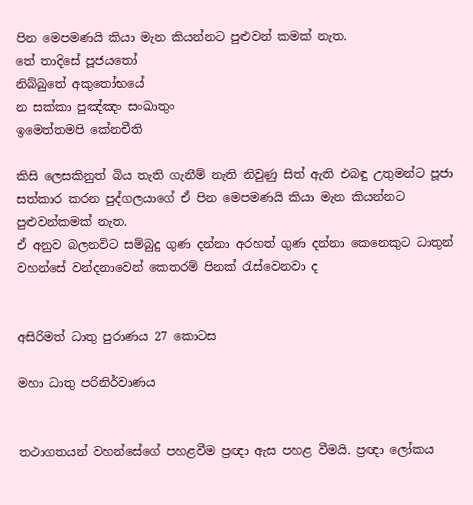පින මෙපමණයි කියා මැන කියන්නට පුළුවන් කමක් නැත.
තේ තාදිසේ පූජයතෝ
නිබ්බුතේ අකුතෝභයේ
න සක්කා පුඤ්ඤං සංඛාතුං
ඉමෙත්තමපි කේනචීති

කිසි ලෙසකිනුත් බිය තැති ගැනීම් නැති නිවුණු සිත් ඇති එබඳු උතුමන්ට පූජා සත්කාර කරන පුද්ගලයාගේ ඒ පින මෙපමණයි කියා මැන කියන්නට පුළුවන්කමක් නැත.
ඒ අනුව බලනවිට සම්බුදු ගුණ දන්නා අරහත් ගුණ දන්නා කෙනෙකුට ධාතුන් වහන්සේ වන්දනාවෙන් කෙතරම් පිනක් රැස්වෙනවා ද


අසිරිමත් ධාතු පුරාණය 27 කොටස

මහා ධාතු පරිනිර්වාණය


තථාගතයන් වහන්සේගේ පහළවීම ප්‍රඥා ඇස පහළ වීමයි. ප්‍රඥා ලෝකය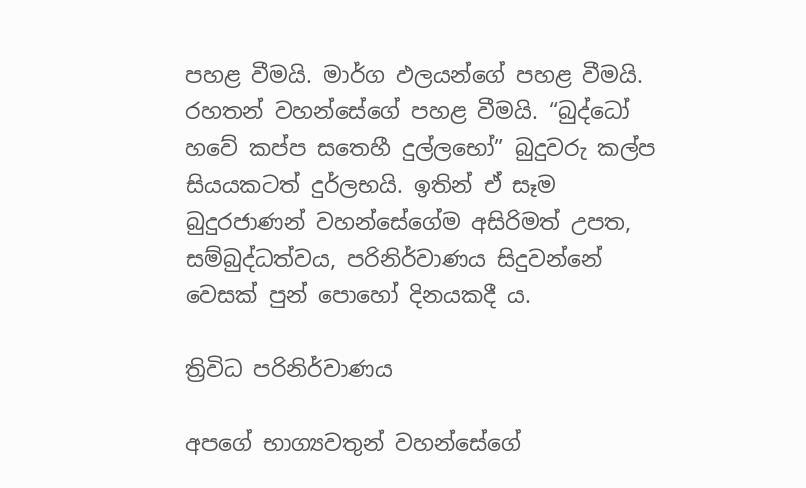පහළ වීමයි. මාර්ග ඵලයන්ගේ පහළ වීමයි. රහතන් වහන්සේගේ පහළ වීමයි. “බුද්ධෝ හවේ කප්ප සතෙහී දුල්ලභෝ” බුදුවරු කල්ප සියයකටත් දුර්ලභයි. ඉතින් ඒ සෑම බුදුරජාණන් වහන්සේගේම අසිරිමත් උපත, සම්බුද්ධත්වය, පරිනිර්වාණය සිදුවන්නේ වෙසක් පුන් පොහෝ දිනයකදී ය.

ත්‍රිවිධ පරිනිර්වාණය

අපගේ භාග්‍යවතුන් වහන්සේගේ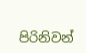පිරිනිවන්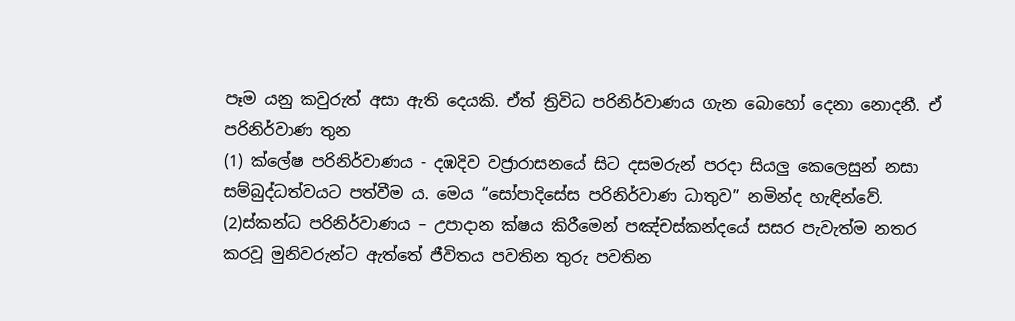පෑම යනු කවුරුත් අසා ඇති දෙයකි. ඒත් ත්‍රිවිධ පරිනිර්වාණය ගැන බොහෝ දෙනා නොදනී. ඒ පරිනිර්වාණ තුන
(1) ක්ලේෂ පරිනිර්වාණය - දඹදිව වජ්‍රාරාසනයේ සිට දසමරුන් පරදා සියලු කෙලෙසුන් නසා සම්බුද්ධත්වයට පත්වීම ය. මෙය “සෝපාදිසේස පරිනිර්වාණ ධාතුව” නමින්ද හැඳින්වේ.
(2)ස්කන්ධ පරිනිර්වාණය – උපාදාන ක්ෂය කිරීමෙන් පඤ්චස්කන්දයේ සසර පැවැත්ම නතර කරවූ මුනිවරුන්ට ඇත්තේ ජීවිතය පවතින තුරු පවතින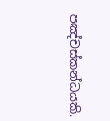පඤ්චස්කන්ධයකි.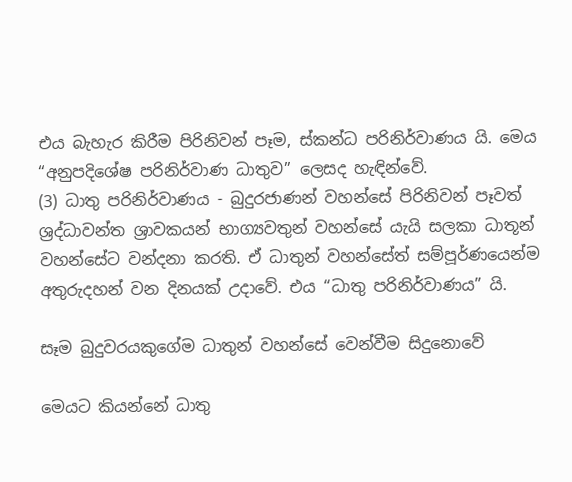එය බැහැර කිරීම පිරිනිවන් පෑම, ස්කන්ධ පරිනිර්වාණය යි. මෙය “අනුපදිශේෂ පරිනිර්වාණ ධාතුව” ලෙසද හැඳින්වේ.
(3) ධාතු පරිනිර්වාණය - බුදුරජාණන් වහන්සේ පිරිනිවන් පෑවත් ශ්‍රද්ධාවන්ත ශ්‍රාවකයන් භාග්‍යවතුන් වහන්සේ යැයි සලකා ධාතූන් වහන්සේට වන්දනා කරති. ඒ ධාතුන් වහන්සේත් සම්පූර්ණයෙන්ම අතුරුදහන් වන දිනයක් උදාවේ. එය “ධාතු පරිනිර්වාණය” යි.

සෑම බුදුවරයකුගේම ධාතුන් වහන්සේ වෙන්වීම සිදුනොවේ

මෙයට කියන්නේ ධාතු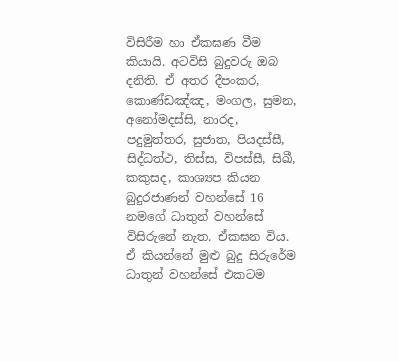විසිරීම හා ඒකඝණ වීම කියායි. අටවිසි බුදුවරු ඔබ දනිති. ඒ අතර දීපංකර, කොණ්ඩඤ්ඤ, මංගල, සුමන, අනෝමදස්සි, නාරද, පදුමුත්තර, සුජාත, පියදස්සී, සිද්ධත්ථ, තිස්ස, විපස්සී, සිඛී, කකුසද, කාශ්‍යප කියන බුදුරජාණන් වහන්සේ 16 නමගේ ධාතුන් වහන්සේ විසිරුනේ නැත. ඒකඝන විය. ඒ කියන්නේ මුළු බුදු සිරුරේම ධාතුන් වහන්සේ එකටම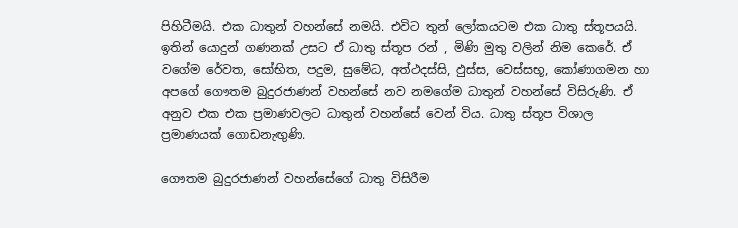පිහිටීමයි. එක ධාතුන් වහන්සේ නමයි. එවිට තුන් ලෝකයටම එක ධාතු ස්තූපයයි. ඉතින් යොදුන් ගණනක් උසට ඒ ධාතු ස්තූප රන් , මිණි මුතු වලින් නිම කෙරේ. ඒ වගේම රේවත, සෝභිත, පදුම, සුමේධ, අත්ථදස්සි, ඵුස්ස, වෙස්සභූ, කෝණාගමන හා අපගේ ගෞතම බුදුරජාණන් වහන්සේ නව නමගේම ධාතුන් වහන්සේ විසිරුණි. ඒ අනුව එක එක ප්‍රමාණවලට ධාතුන් වහන්සේ වෙන් විය. ධාතු ස්තූප විශාල ප්‍රමාණයක් ගොඩනැඟුණි.

ගෞතම බුදුරජාණන් වහන්සේගේ ධාතු විසිරීම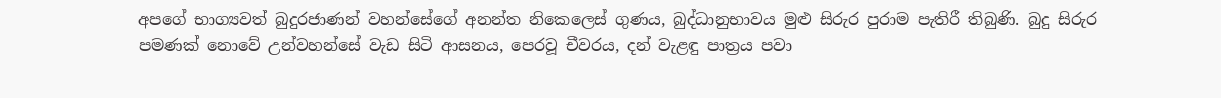අපගේ භාග්‍යවත් බුදුරජාණන් වහන්සේගේ අනන්ත නිකෙලෙස් ගුණය, බුද්ධානුභාවය මුළු සිරුර පුරාම පැතිරී තිබුණි. බුදු සිරුර පමණක් නොවේ උන්වහන්සේ වැඩ සිටි ආසනය, පෙරවූ චීවරය, දන් වැළඳු පාත්‍රය පවා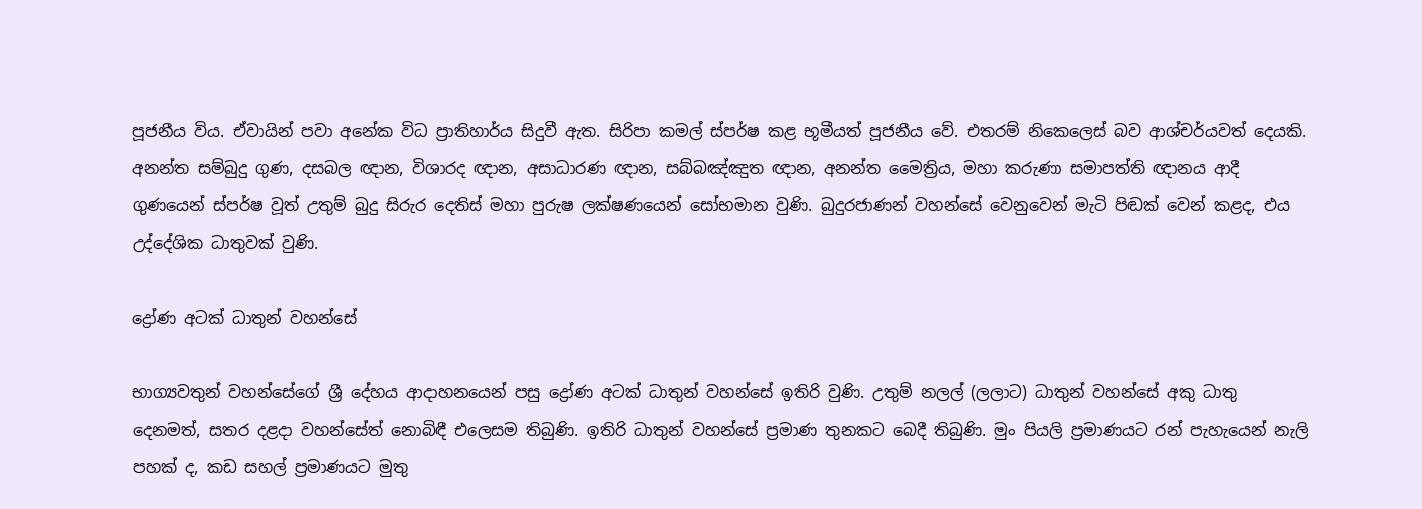පූජනීය විය. ඒවායින් පවා අනේක විධ ප්‍රාතිහාර්ය සිදුවී ඇත. සිරිපා කමල් ස්පර්ෂ කළ භූමීයත් පූජනීය වේ. එතරම් නිකෙලෙස් බව ආශ්චර්යවත් දෙයකි. අනන්ත සම්බුදු ගුණ, දසබල ඥාන, විශාරද ඥාන, අසාධාරණ ඥාන, සබ්බඤ්ඤුත ඥාන, අනන්ත මෛත්‍රිය, මහා කරුණා සමාපත්ති ඥානය ආදී ගුණයෙන් ස්පර්ෂ වූත් උතුම් බුදු සිරුර දෙතිස් මහා පුරුෂ ලක්ෂණයෙන් සෝභමාන වුණි. බුදුරජාණන් වහන්සේ වෙනුවෙන් මැටි පිඬක් වෙන් කළද, එය උද්දේශික ධාතුවක් වුණි.

ද්‍රෝණ අටක් ධාතුන් වහන්සේ

භාග්‍යවතුන් වහන්සේගේ ශ්‍රී දේහය ආදාහනයෙන් පසු ද්‍රෝණ අටක් ධාතුන් වහන්සේ ඉතිරි වුණි. උතුම් නලල් (ලලාට) ධාතුන් වහන්සේ අකු ධාතු දෙනමත්, සතර දළදා වහන්සේත් නොබිඳී එලෙසම තිබුණි. ඉතිරි ධාතුන් වහන්සේ ප්‍රමාණ තුනකට බෙදී තිබුණි. මුං පියලි ප්‍රමාණයට රන් පැහැයෙන් නැලි පහක් ද, කඩ සහල් ප්‍රමාණයට මුතු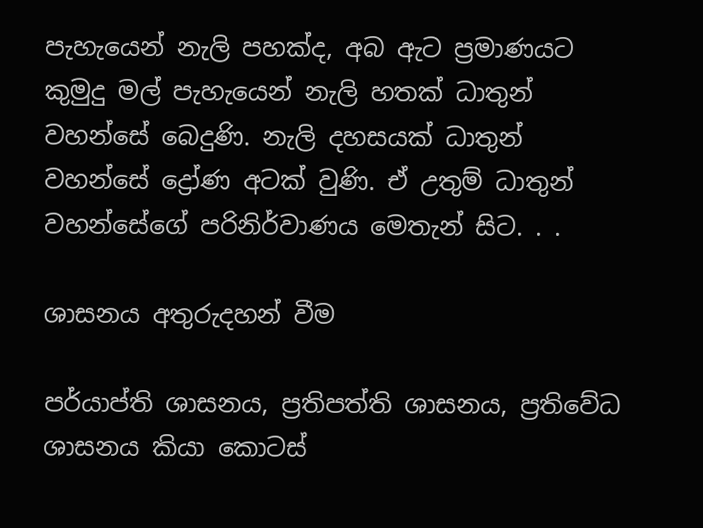පැහැයෙන් නැලි පහක්ද, අබ ඇට ප්‍රමාණයට කුමුදු මල් පැහැයෙන් නැලි හතක් ධාතුන් වහන්සේ බෙදුණි. නැලි දහසයක් ධාතුන් වහන්සේ ද්‍රෝණ අටක් වුණි. ඒ උතුම් ධාතුන් වහන්සේගේ පරිනිර්වාණය මෙතැන් සිට. . .

ශාසනය අතුරුදහන් වීම

පර්යාප්ති ශාසනය, ප්‍රතිපත්ති ශාසනය, ප්‍රතිවේධ ශාසනය කියා කොටස්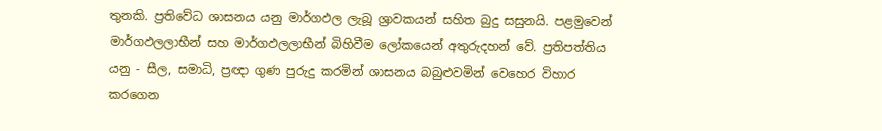තුනකි. ප්‍රතිවේධ ශාසනය යනු මාර්ගඵල ලැබූ ශ්‍රාවකයන් සහිත බුදු සසුනයි. පළමුවෙන් මාර්ගඵලලාභීන් සහ මාර්ගඵලලාභීන් බිහිවීම ලෝකයෙන් අතුරුදහන් වේ. ප්‍රතිපත්තිය යනු - සීල, සමාධි, ප්‍රඥා ගුණ පුරුදු කරමින් ශාසනය බබුළුවමින් වෙහෙර විහාර කරගෙන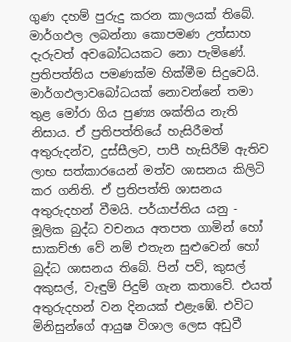ගුණ දහම් පුරුදු කරන කාලයක් තිබේ. මාර්ගඵල ලබන්නා කොපමණ උත්සාහ දැරුවත් අවබෝධයකට නො පැමිණේ. ප්‍රතිපත්තිය පමණක්ම හික්මීම සිදුවෙයි. මාර්ගඵලාවබෝධයක් නොවන්නේ තමා තුළ මෝරා ගිය පුණ්‍ය ශක්තිය නැති නිසාය. ඒ ප්‍රතිපත්තියේ හැසිරීමත් අතුරුදන්ව, දුස්සීලව, පාපී හැසිරීම් ඇතිව ලාභ සත්කාරයෙන් මත්ව ශාසනය කිලිටි කර ගනිති. ඒ ප්‍රතිපත්ති ශාසනය අතුරුදහන් වීමයි. පර්යාප්තිය යනු - මූලික බුද්ධ වචනය අතපත ගාමින් හෝ සාකච්ඡා වේ නම් එතැන සුළුවෙන් හෝ බුද්ධ ශාසනය තිබේ. පින් පව්, කුසල් අකුසල්, වැඳුම් පිදුම් ගැන කතාවේ. එයත් අතුරුදහන් වන දිනයක් එළැඹේ. එවිට මිනිසුන්ගේ ආයුෂ විශාල ලෙස අඩුවී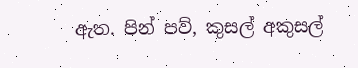ඇත. පින් පව්, කුසල් අකුසල්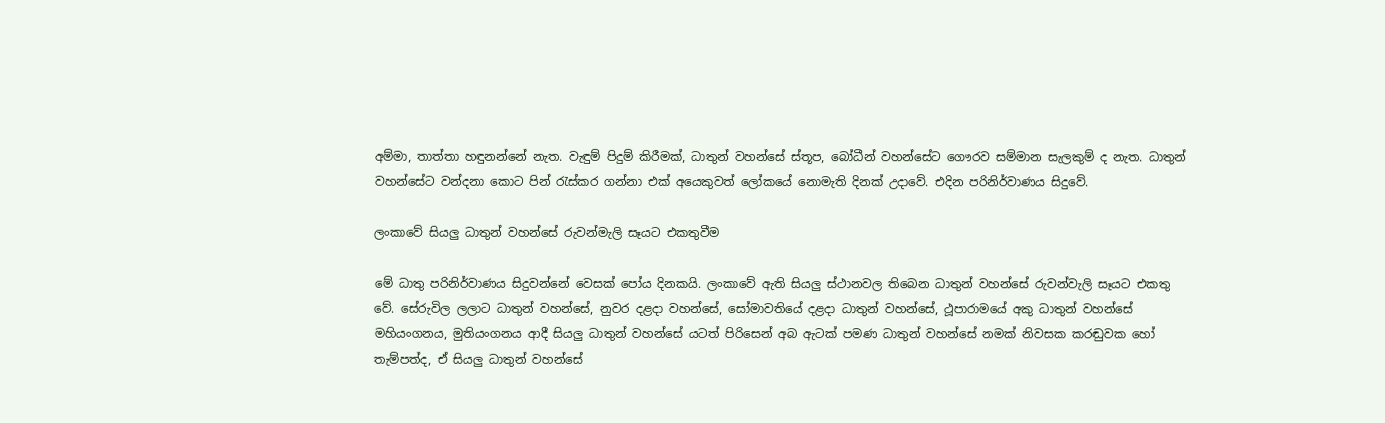අම්මා, තාත්තා හඳුනන්නේ නැත. වැඳුම් පිදුම් කිරීමක්, ධාතුන් වහන්සේ ස්තූප, බෝධීන් වහන්සේට ගෞරව සම්මාන සැලකුම් ද නැත. ධාතුන් වහන්සේට වන්දනා කොට පින් රැස්කර ගන්නා එක් අයෙකුවත් ලෝකයේ නොමැති දිනක් උදාවේ. එදින පරිනිර්වාණය සිදුවේ.

ලංකාවේ සියලු ධාතුන් වහන්සේ රුවන්මැලි සෑයට එකතුවීම

මේ ධාතු පරිනිර්වාණය සිදුවන්නේ වෙසක් පෝය දිනකයි. ලංකාවේ ඇති සියලු ස්ථානවල තිබෙන ධාතුන් වහන්සේ රුවන්වැලි සෑයට එකතු වේ. සේරුවිල ලලාට ධාතුන් වහන්සේ, නුවර දළදා වහන්සේ, සෝමාවතියේ දළදා ධාතුන් වහන්සේ, ථූපාරාමයේ අකු ධාතුන් වහන්සේ මහියංගනය, මුතියංගනය ආදී සියලු ධාතුන් වහන්සේ යටත් පිරිසෙන් අබ ඇටක් පමණ ධාතුන් වහන්සේ නමක් නිවසක කරඬුවක හෝ තැම්පත්ද, ඒ සියලු ධාතුන් වහන්සේ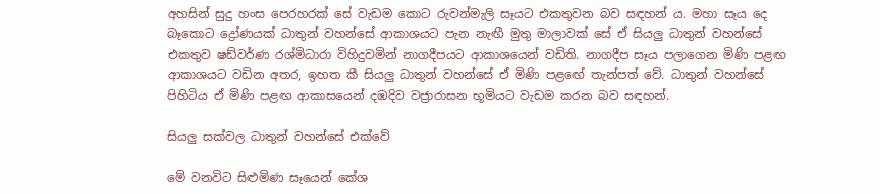අහසින් සුදු හංස පෙරහරක් සේ වැඩම කොට රුවන්මැලි සෑයට එකතුවන බව සඳහන් ය. මහා සෑය දෙ බෑකොට ද්‍රෝණයක් ධාතුන් වහන්සේ ආකාශයට පැන නැඟී මුතු මාලාවක් සේ ඒ සියලු ධාතුන් වහන්සේ එකතුව ෂඩ්වර්ණ රශ්මිධාරා විහිදුවමින් නාගදීපයට ආකාශයෙන් වඩිති. නාගදීප සෑය පලාගෙන මිණි පළඟ ආකාශයට වඩින අතර, ඉහත කී සියලු ධාතුන් වහන්සේ ඒ මිණි පළඟේ තැන්පත් වේ. ධාතුන් වහන්සේ පිහිටිය ඒ මිණි පළඟ ආකාසයෙන් දඹදිව වජ්‍රාරාසන භූමියට වැඩම කරන බව සඳහන්.

සියලු සක්වල ධාතුන් වහන්සේ එක්වේ

මේ වනවිට සිළුමිණ සෑයෙන් කේශ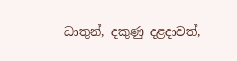ධාතුන්, දකුණු දළදාවත්,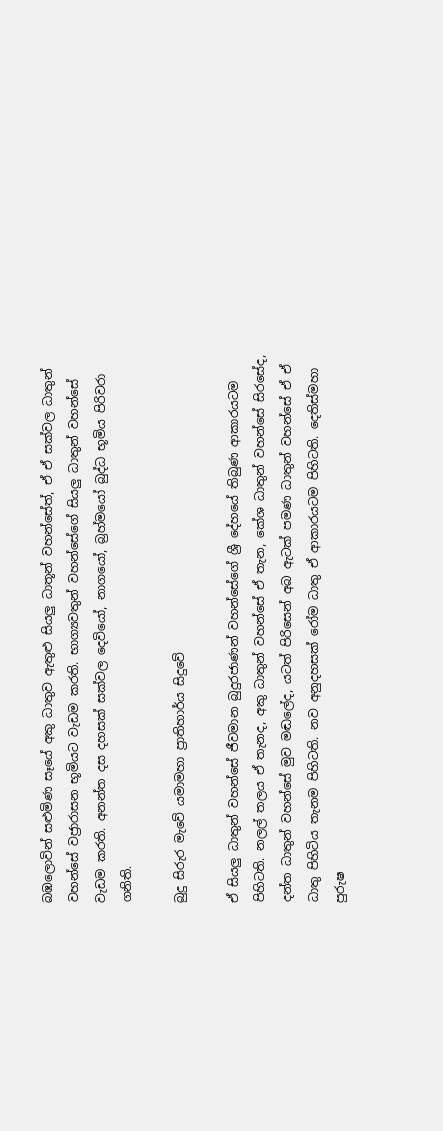බඹලොවින් සළුමිණ සෑයේ අකු ධාතුව ඇතුළු සියලු ධාතූන් වහන්සේත්, ඒ ඒ සක්වල ධාතුන් වහන්සේ වජ්‍රාරාසන භූමියට වැඩම කරති. භාග්‍යවතුන් වහන්සේගේ සියලු ධාතුන් වහන්සේ වැඩම කරති. අනන්ත දස දහසක් සක්වල දෙවියෝ, නාගයෝ, බ්‍රහ්මයෝ බුද්ධ භූමිය පිරිවරා ගනිති.

බුදු සිරුර මැවේ යමාමහා ප්‍රාතිහාර්ය සිදුවේ

ඒ සියලු ධාතුන් වහන්සේ ජීවමාන බුදුරජාණන් වහන්සේගේ ශ්‍රී දේහයේ තිබුණ ආකාරයටම පිහිටති. නලල් තලය ඒ තැනද, අකු ධාතුන් වහන්සේ ඒ තැන, කේශ ධාතුන් වහන්සේ සිරසේද, දන්ත ධාතුන් වහන්සේ මුව මඬලේද, යටත් පිරිසෙන් අබ ඇටක් පමණ ධාතුන් වහන්සේ ඒ ඒ ධාතු පිහිටිය තැනම පිහිටති. නව අනුදහසක් රෝම ධාතු ඒ ආකාරයටම පිහිටති. දෙතිස්මහා පුරුෂ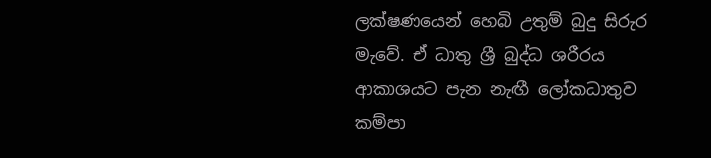ලක්ෂණයෙන් හෙබි උතුම් බුදු සිරුර මැවේ. ඒ ධාතු ශ්‍රී බුද්ධ ශරීරය ආකාශයට පැන නැඟී ලෝකධාතුව කම්පා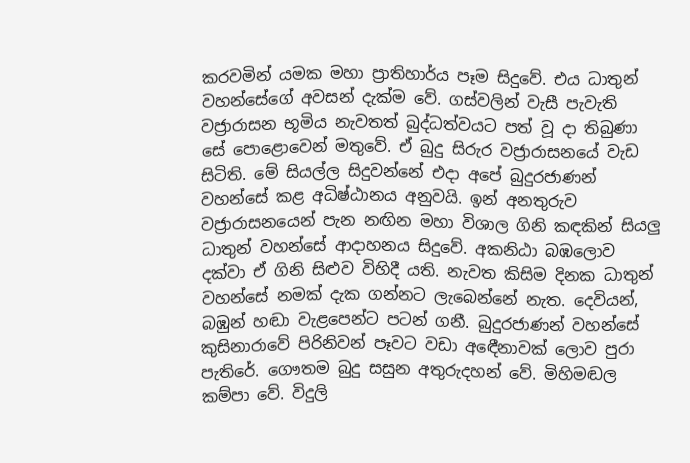කරවමින් යමක මහා ප්‍රාතිහාර්ය පෑම සිදුවේ. එය ධාතුන් වහන්සේගේ අවසන් දැක්ම වේ. ගස්වලින් වැසී පැවැති වජ්‍රාරාසන භූමිය නැවතත් බුද්ධත්වයට පත් වූ දා තිබුණා සේ පොළොවෙන් මතුවේ. ඒ බුදු සිරුර වජ්‍රාරාසනයේ වැඩ සිටිති. මේ සියල්ල සිදුවන්නේ එදා අපේ බුදුරජාණන් වහන්සේ කළ අධිෂ්ඨානය අනුවයි. ඉන් අනතුරුව වජ්‍රාරාසනයෙන් පැන නඟින මහා විශාල ගිනි කඳකින් සියලු ධාතුන් වහන්සේ ආදාහනය සිදුවේ. අකනිඨා බඹලොව දක්වා ඒ ගිනි සිළුව විහිදී යති. නැවත කිසිම දිනක ධාතුන් වහන්සේ නමක් දැක ගන්නට ලැබෙන්නේ නැත. දෙවියන්, බඹුන් හඬා වැළපෙන්ට පටන් ගනී. බුදුරජාණන් වහන්සේ කුසිනාරාවේ පිරිනිවන් පෑවට වඩා අඳෙීනාවක් ලොව පුරා පැතිරේ. ගෞතම බුදු සසුන අතුරුදහන් වේ. මිහිමඬල කම්පා වේ. විදුලි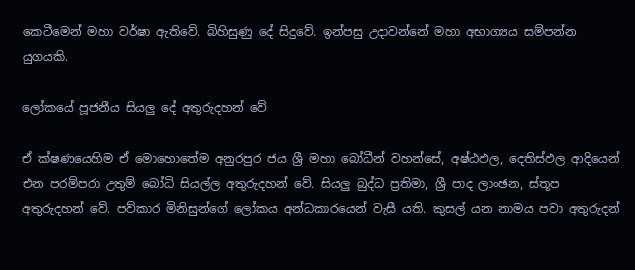කෙටීමෙන් මහා වර්ෂා ඇතිවේ. බිහිසුණු දේ සිදුවේ. ඉන්පසු උදාවන්නේ මහා අභාග්‍යය සම්පන්න යුගයකි.

ලෝකයේ පූජනීය සියලු දේ අතුරුදහන් වේ

ඒ ක්ෂණයෙහිම ඒ මොහොතේම අනුරපුර ජය ශ්‍රී මහා බෝධීන් වහන්සේ, අෂ්ඨඵල, දෙතිස්ඵල ආදියෙන් එන පරම්පරා උතුම් බෝධි සියල්ල අතුරුදහන් වේ. සියලු බුද්ධ ප්‍රතිමා, ශ්‍රී පාද ලාංඡන, ස්තූප අතුරුදහන් වේ. පව්කාර මිනිසුන්ගේ ලෝකය අන්ධකාරයෙන් වැසී යති. කුසල් යන නාමය පවා අතුරුදන්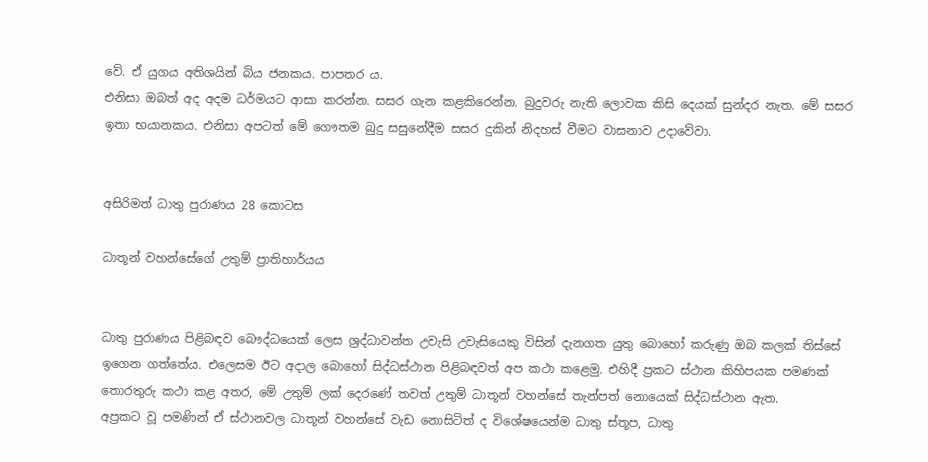වේ. ඒ යුගය අතිශයින් බිය ජනකය. පාපතර ය.
එනිසා ඔබත් අද අදම ධර්මයට ආසා කරන්න. සසර ගැන කළකිරෙන්න. බුදුවරු නැති ලොවක කිසි දෙයක් සුන්දර නැත. මේ සසර ඉතා භයානකය. එනිසා අපටත් මේ ගෞතම බුදු සසුනේදීම සසර දුකින් නිදහස් වීමට වාසනාව උදාවේවා.


අසිරිමත් ධාතු පුරාණය 28 කොටස

ධාතූන් වහන්සේගේ උතුම් ප්‍රාතිහාර්යය


ධාතු පුරාණය පිළිබඳව බෞද්ධයෙක් ලෙස ශ්‍රද්ධාවන්ත උවැසි උවැසියෙකු විසින් දැනගත යුතු බොහෝ කරුණු ඔබ කලක් තිස්සේ ඉගෙන ගත්තේය. එලෙසම ඊට අදාල බොහෝ සිද්ධස්ථාන පිළිබඳවත් අප කථා කළෙමු. එහිදී ප්‍රකට ස්ථාන කිහිපයක පමණක් තොරතුරු කථා කළ අතර, මේ උතුම් ලක් දෙරණේ තවත් උතුම් ධාතූන් වහන්සේ තැන්පත් නොයෙක් සිද්ධස්ථාන ඇත.
අප්‍රකට වූ පමණින් ඒ ස්ථානවල ධාතූන් වහන්සේ වැඩ නොසිටිත් ද විශේෂයෙන්ම ධාතු ස්තූප, ධාතු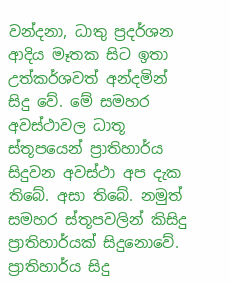වන්දනා, ධාතු ප්‍රදර්ශන ආදිය මෑතක සිට ඉතා උත්කර්ශවත් අන්දමින් සිදු වේ. මේ සමහර අවස්ථාවල ධාතූ ස්තූපයෙන් ප්‍රාතිහාර්ය සිදුවන අවස්ථා අප දැක තිබේ. අසා තිබේ. නමුත් සමහර ස්තූපවලින් කිසිදු ප්‍රාතිහාර්යක් සිදුනොවේ. ප්‍රාතිහාර්ය සිදු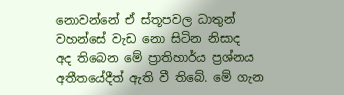නොවන්නේ ඒ ස්තූපවල ධාතුන් වහන්සේ වැඩ නො සිටින නිසාද
අද තිබෙන මේ ප්‍රාතිහාර්ය ප්‍රශ්නය අතීතයේදීත් ඇති වී තිබේ. මේ ගැන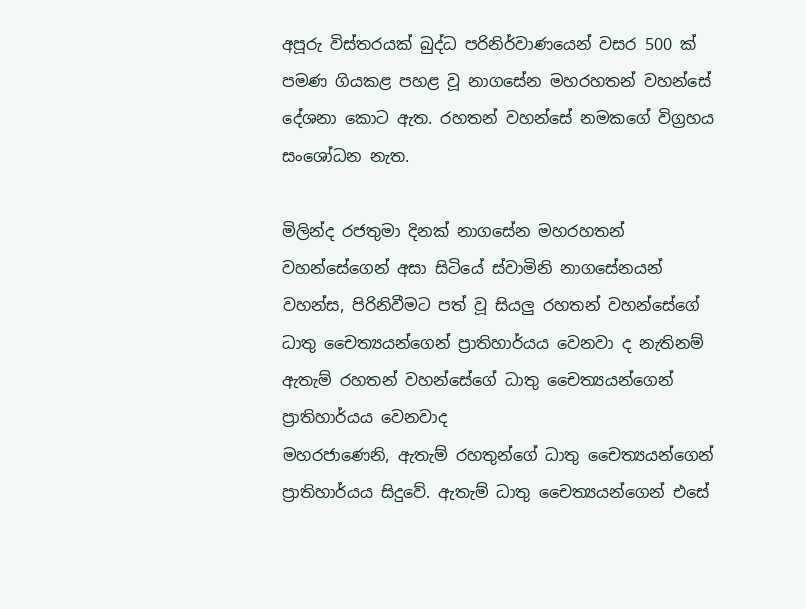අපූරු විස්තරයක් බුද්ධ පරිනිර්වාණයෙන් වසර 500 ක් පමණ ගියකළ පහළ වූ නාගසේන මහරහතන් වහන්සේ දේශනා කොට ඇත. රහතන් වහන්සේ නමකගේ විග්‍රහය සංශෝධන නැත.

මිලින්ද රජතුමා දිනක් නාගසේන මහරහතන් වහන්සේගෙන් අසා සිටියේ ස්වාමිනි නාගසේනයන් වහන්ස, පිරිනිවීමට පත් වූ සියලු රහතන් වහන්සේගේ ධාතු චෛත්‍යයන්ගෙන් ප්‍රාතිහාර්යය වෙනවා ද නැතිනම් ඇතැම් රහතන් වහන්සේගේ ධාතු චෛත්‍යයන්ගෙන් ප්‍රාතිහාර්යය වෙනවාද
මහරජාණෙනි, ඇතැම් රහතුන්ගේ ධාතු චෛත්‍යයන්ගෙන් ප්‍රාතිහාර්යය සිදුවේ. ඇතැම් ධාතු චෛත්‍යයන්ගෙන් එසේ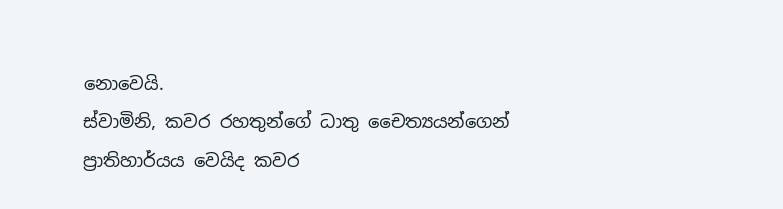නොවෙයි.
ස්වාමිනි, කවර රහතුන්ගේ ධාතු චෛත්‍යයන්ගෙන් ප්‍රාතිහාර්යය වෙයිද කවර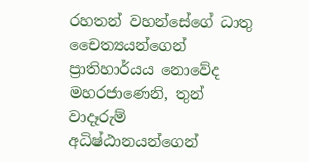රහතන් වහන්සේගේ ධාතු චෛත්‍යයන්ගෙන් ප්‍රාතිහාර්යය නොවේද
මහරජාණෙනි, තුන් වාදෑරුම් අධිෂ්ඨානයන්ගෙන්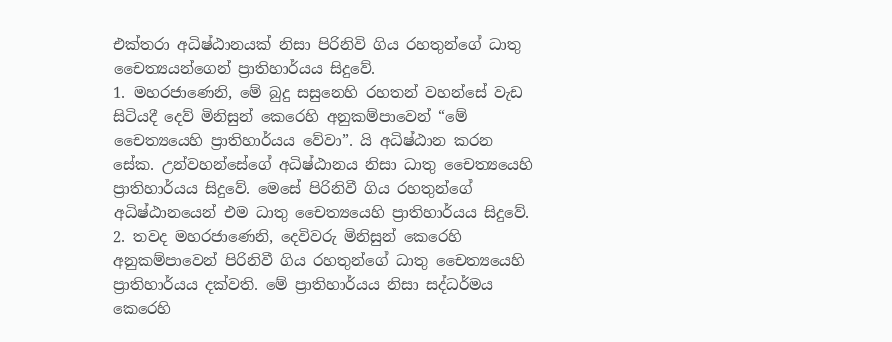එක්තරා අධිෂ්ඨානයක් නිසා පිරිනිවි ගිය රහතුන්ගේ ධාතු චෛත්‍යයන්ගෙන් ප්‍රාතිහාර්යය සිදුවේ.
1. මහරජාණෙනි, මේ බුදු සසුනෙහි රහතන් වහන්සේ වැඩ සිටියදී දෙව් මිනිසුන් කෙරෙහි අනුකම්පාවෙන් “මේ චෛත්‍යයෙහි ප්‍රාතිහාර්යය වේවා”. යි අධිෂ්ඨාන කරන සේක. උන්වහන්සේගේ අධිෂ්ඨානය නිසා ධාතු චෛත්‍යයෙහි ප්‍රාතිහාර්යය සිදුවේ. මෙසේ පිරිනිවී ගිය රහතුන්ගේ අධිෂ්ඨානයෙන් එම ධාතු චෛත්‍යයෙහි ප්‍රාතිහාර්යය සිදුවේ.
2. තවද මහරජාණෙනි, දෙවිවරු මිනිසුන් කෙරෙහි අනුකම්පාවෙන් පිරිනිවී ගිය රහතුන්ගේ ධාතු චෛත්‍යයෙහි ප්‍රාතිහාර්යය දක්වති. මේ ප්‍රාතිහාර්යය නිසා සද්ධර්මය කෙරෙහි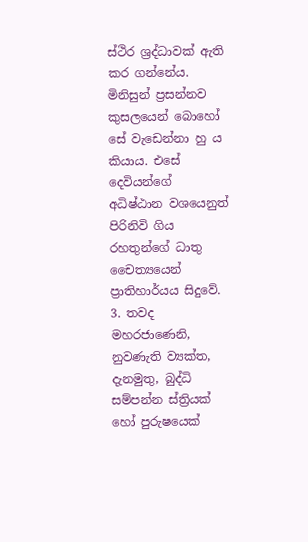ස්ථිර ශ්‍රද්ධාවක් ඇති කර ගන්නේය. මිනිසුන් ප්‍රසන්නව කුසලයෙන් බොහෝ සේ වැඩෙන්නා හු ය කියාය. එසේ දෙවියන්ගේ අධිෂ්ඨාන වශයෙනුත් පිරිනිවි ගිය රහතුන්ගේ ධාතු චෛත්‍යයෙන් ප්‍රාතිහාර්යය සිදුවේ.
3. තවද මහරජාණෙනි, නුවණැති ව්‍යක්ත, දැනමුතු, බුද්ධි සම්පන්න ස්ත්‍රියක් හෝ පුරුෂයෙක්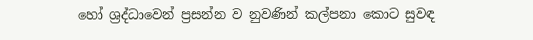හෝ ශ්‍රද්ධාවෙන් ප්‍රසන්න ව නුවණින් කල්පනා කොට සුවඳ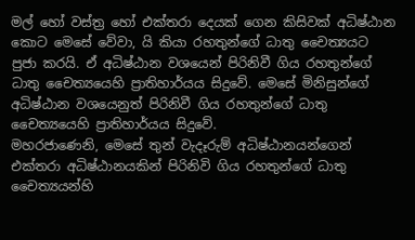මල් හෝ වස්ත්‍ර හෝ එක්තරා දෙයක් ගෙන කිසිවක් අධිෂ්ඨාන කොට මෙසේ වේවා, යි කියා රහතුන්ගේ ධාතු චෛත්‍යයට පුජා කරයි. ඒ අධිෂ්ඨාන වශයෙන් පිරිනිවී ගිය රහතුන්ගේ ධාතු චෛත්‍යයෙහි ප්‍රාතිහාර්යය සිදුවේ. මෙසේ මිනිසුන්ගේ අධිෂ්ඨාන වශයෙනුත් පිරිනිවී ගිය රහතුන්ගේ ධාතු චෛත්‍යයෙහි ප්‍රාතිහාර්යය සිදුවේ.
මහරජාණෙනි, මෙසේ තුන් වැදෑරුම් අධිෂ්ඨානයන්ගෙන් එක්තරා අධිෂ්ඨානයකින් පිරිනිවි ගිය රහතුන්ගේ ධාතු චෛත්‍යයන්හි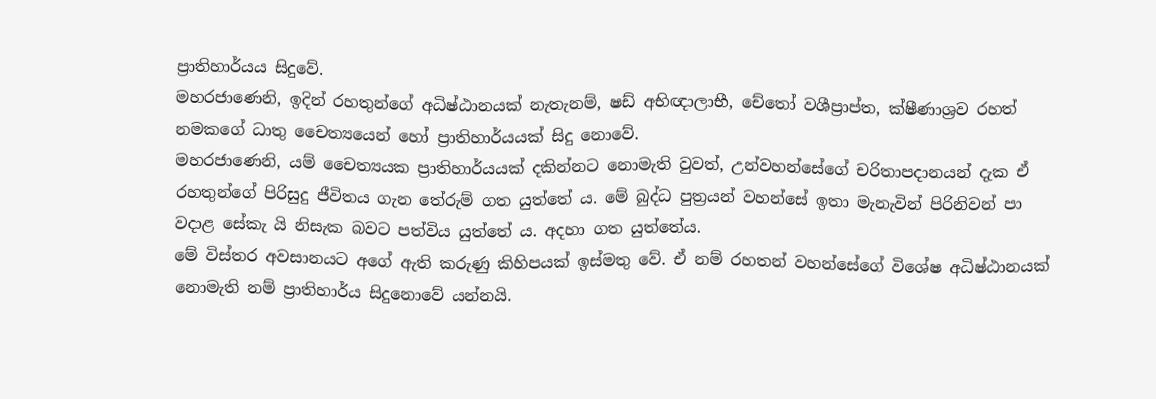ප්‍රාතිහාර්යය සිදුවේ.
මහරජාණෙනි, ඉදින් රහතුන්ගේ අධිෂ්ඨානයක් නැතැනම්, ෂඩ් අභිඥාලාභී, චේතෝ වශීප්‍රාප්ත, ක්ෂීණාශ්‍රව රහත් නමකගේ ධාතු චෛත්‍යයෙන් හෝ ප්‍රාතිහාර්යයක් සිදු නොවේ.
මහරජාණෙනි, යම් චෛත්‍යයක ප්‍රාතිහාර්යයක් දකින්නට නොමැති වුවත්, උන්වහන්සේගේ චරිතාපදානයන් දැක ඒ රහතුන්ගේ පිරිසුදු ජීවිතය ගැන තේරුම් ගත යුත්තේ ය. මේ බුද්ධ පුත්‍රයන් වහන්සේ ඉතා මැනැවින් පිරිනිවන් පා වදාළ සේකැ යි නිසැක බවට පත්විය යුත්තේ ය. අදහා ගත යුත්තේය.
මේ විස්තර අවසානයට අගේ ඇති කරුණු කිහිපයක් ඉස්මතු වේ. ඒ නම් රහතන් වහන්සේගේ විශේෂ අධිෂ්ඨානයක් නොමැති නම් ප්‍රාතිහාර්ය සිදුනොවේ යන්නයි.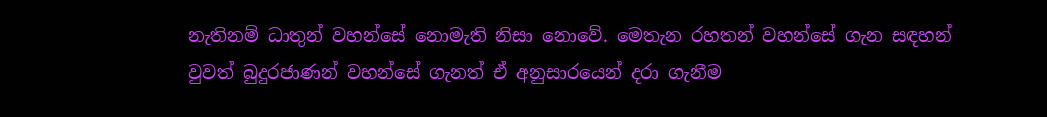නැතිනම් ධාතුන් වහන්සේ නොමැති නිසා නොවේ. මෙතැන රහතන් වහන්සේ ගැන සඳහන් වුවත් බුදුරජාණන් වහන්සේ ගැනත් ඒ අනුසාරයෙන් දරා ගැනීම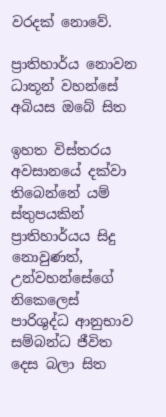වරදක් නොවේ.

ප්‍රාතිහාර්ය නොවන ධාතූන් වහන්සේ අබියස ඔබේ සිත

ඉහත විස්තරය අවසානයේ දක්වා තිබෙන්නේ යම් ස්තුපයකින් ප්‍රාතිහාර්යය සිදු නොවුණත්, උන්වහන්සේගේ නිකෙලෙස් පාරිශුද්ධ ආනුභාව සම්බන්ධ ජීවිත දෙස බලා සිත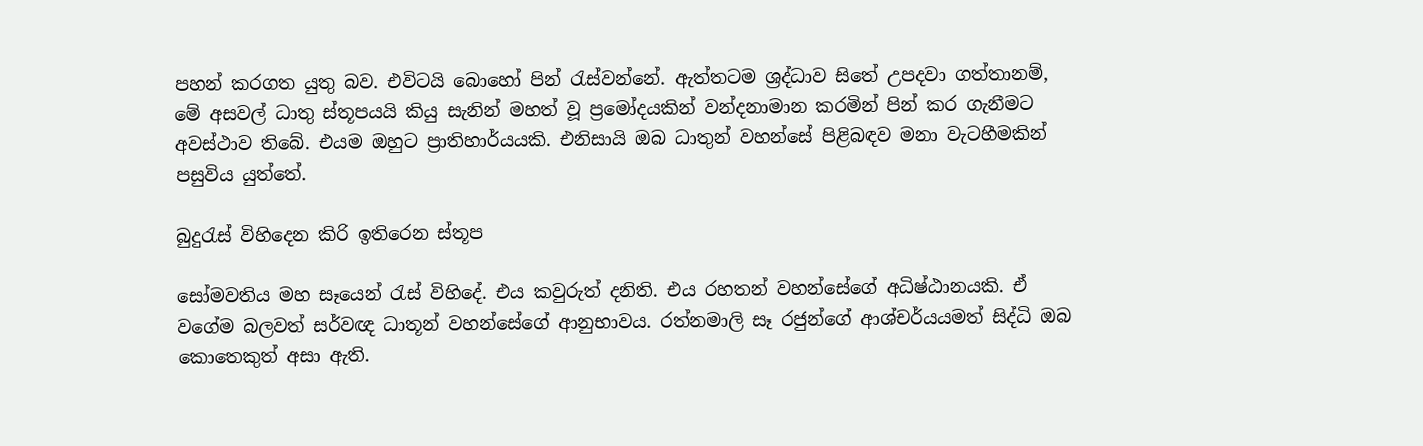පහන් කරගත යුතු බව. එවිටයි බොහෝ පින් රැස්වන්නේ. ඇත්තටම ශ්‍රද්ධාව සිතේ උපදවා ගත්තානම්, මේ අසවල් ධාතු ස්තූපයයි කියු සැනින් මහත් වූ ප්‍රමෝදයකින් වන්දනාමාන කරමින් පින් කර ගැනීමට අවස්ථාව තිබේ. එයම ඔහුට ප්‍රාතිහාර්යයකි. එනිසායි ඔබ ධාතුන් වහන්සේ පිළිබඳව මනා වැටහීමකින් පසුවිය යුත්තේ.

බුදුරැස් විහිදෙන කිරි ඉතිරෙන ස්තූප

සෝමවතිය මහ සෑයෙන් රැස් විහිදේ. එය කවුරුත් දනිති. එය රහතන් වහන්සේගේ අධිෂ්ඨානයකි. ඒ වගේම බලවත් සර්වඥ ධාතූන් වහන්සේගේ ආනුභාවය. රත්නමාලි සෑ රජුන්ගේ ආශ්චර්යයමත් සිද්ධි ඔබ කොතෙකුත් අසා ඇති.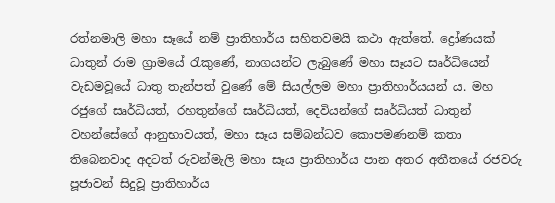රත්නමාලි මහා සෑයේ නම් ප්‍රාතිහාර්ය සහිතවමයි කථා ඇත්තේ. ද්‍රෝණයක් ධාතුන් රාම ග්‍රාමයේ රැකුණේ, නාගයන්ට ලැබුණේ මහා සෑයට සෘර්ධියෙන් වැඩමවූයේ ධාතු තැන්පත් වුණේ මේ සියල්ලම මහා ප්‍රාතිහාර්යයන් ය. මහ රජුගේ සෘර්ධියත්, රහතුන්ගේ සෘර්ධියත්, දෙවියන්ගේ සෘර්ධියත් ධාතුන් වහන්සේගේ ආනුභාවයත්, මහා සෑය සම්බන්ධව කොපමණනම් කතා තිබෙනවාද අදටත් රුවන්මැලි මහා සෑය ප්‍රාතිහාර්ය පාන අතර අතීතයේ රජවරු පූජාවන් සිදුවූ ප්‍රාතිහාර්ය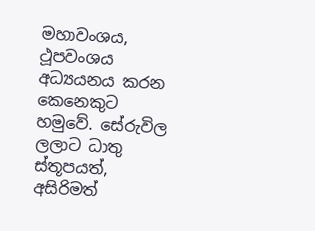මහාවංශය, ථූපවංශය අධ්‍යයනය කරන කෙනෙකුට හමුවේ. සේරුවිල ලලාට ධාතු ස්තූපයත්, අසිරිමත්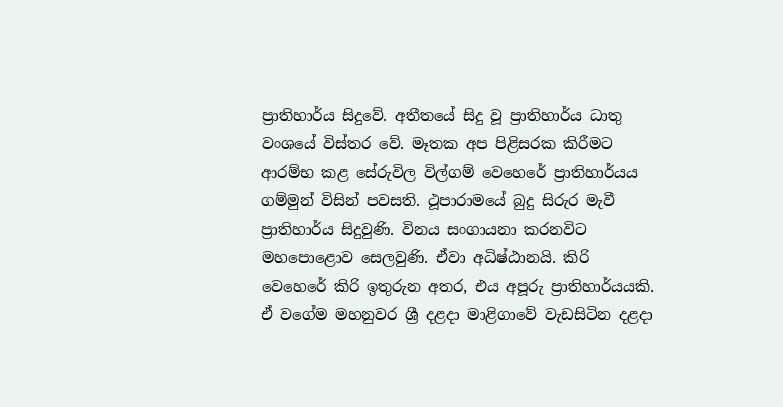ප්‍රාතිහාර්ය සිදුවේ. අතීතයේ සිදු වූ ප්‍රාතිහාර්ය ධාතු වංශයේ විස්තර වේ. මෑතක අප පිළිසරක කිරීමට ආරම්භ කළ සේරුවිල විල්ගම් වෙහෙරේ ප්‍රාතිහාර්යය ගම්මුන් විසින් පවසති. ථූපාරාමයේ බුදු සිරුර මැවී ප්‍රාතිහාර්ය සිදුවුණි. විනය සංගායනා කරනවිට මහපොළොව සෙලවුණි. ඒවා අධිෂ්ඨානයි. කිරි වෙහෙරේ කිරි ඉතුරුන අතර, එය අපූරු ප්‍රාතිහාර්යයකි. ඒ වගේම මහනුවර ශ්‍රී දළදා මාළිගාවේ වැඩසිටින දළදා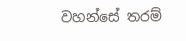වහන්සේ තරම්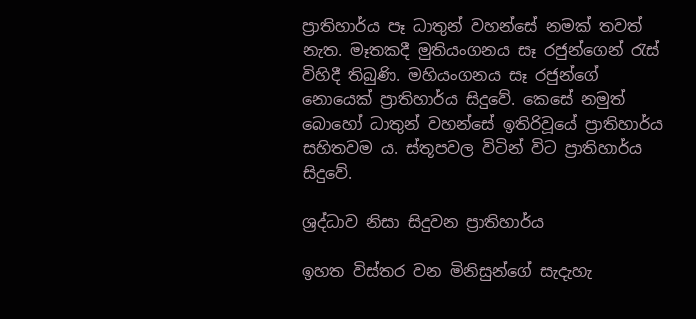ප්‍රාතිහාර්ය පෑ ධාතුන් වහන්සේ නමක් තවත් නැත. මෑතකදී මුතියංගනය සෑ රජුන්ගෙන් රැස් විහිදී තිබුණි. මහියංගනය සෑ රජුන්ගේ නොයෙක් ප්‍රාතිහාර්ය සිදුවේ. කෙසේ නමුත් බොහෝ ධාතුන් වහන්සේ ඉතිරිවූයේ ප්‍රාතිහාර්ය සහිතවම ය. ස්තූපවල විටින් විට ප්‍රාතිහාර්ය සිදුවේ.

ශ්‍රද්ධාව නිසා සිදුවන ප්‍රාතිහාර්ය

ඉහත විස්තර වන මිනිසුන්ගේ සැදැහැ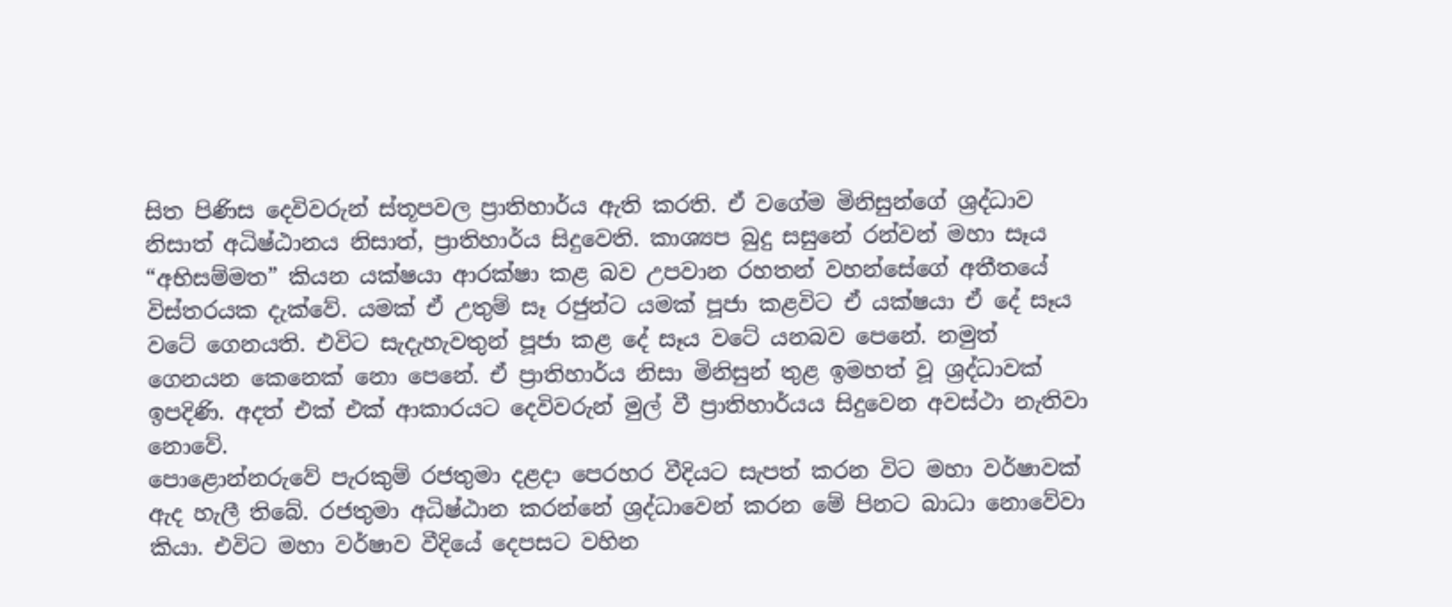සිත පිණිස දෙවිවරුන් ස්තූපවල ප්‍රාතිහාර්ය ඇති කරති. ඒ වගේම මිනිසුන්ගේ ශ්‍රද්ධාව නිසාත් අධිෂ්ඨානය නිසාත්, ප්‍රාතිහාර්ය සිදුවෙති. කාශ්‍යප බුදු සසුනේ රන්වන් මහා සෑය “අභිසම්මත” කියන යක්ෂයා ආරක්ෂා කළ බව උපවාන රහතන් වහන්සේගේ අතීතයේ විස්තරයක දැක්වේ. යමක් ඒ උතුම් සෑ රජුන්ට යමක් පූජා කළවිට ඒ යක්ෂයා ඒ දේ සෑය වටේ ගෙනයති. එවිට සැදැහැවතුන් පූජා කළ දේ සෑය වටේ යනබව පෙනේ. නමුත් ගෙනයන කෙනෙක් නො පෙනේ. ඒ ප්‍රාතිහාර්ය නිසා මිනිසුන් තුළ ඉමහත් වූ ශ්‍රද්ධාවක් ඉපදිණි. අදත් එක් එක් ආකාරයට දෙවිවරුන් මුල් වී ප්‍රාතිහාර්යය සිදුවෙන අවස්ථා නැතිවා නොවේ.
පොළොන්නරුවේ පැරකුම් රජතුමා දළදා පෙරහර වීදියට සැපත් කරන විට මහා වර්ෂාවක් ඇද හැලී තිබේ. රජතුමා අධිෂ්ඨාන කරන්නේ ශ්‍රද්ධාවෙන් කරන මේ පිනට බාධා නොවේවා කියා. එවිට මහා වර්ෂාව වීදියේ දෙපසට වහින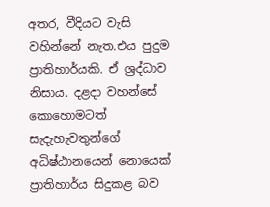අතර, වීදියට වැසි වහින්නේ නැත.එය පුදුම ප්‍රාතිහාර්යකි. ඒ ශ්‍රද්ධාව නිසාය. දළදා වහන්සේ කොහොමටත් සැදැහැවතුන්ගේ අධිෂ්ඨානයෙන් නොයෙක් ප්‍රාතිහාර්ය සිදුකළ බව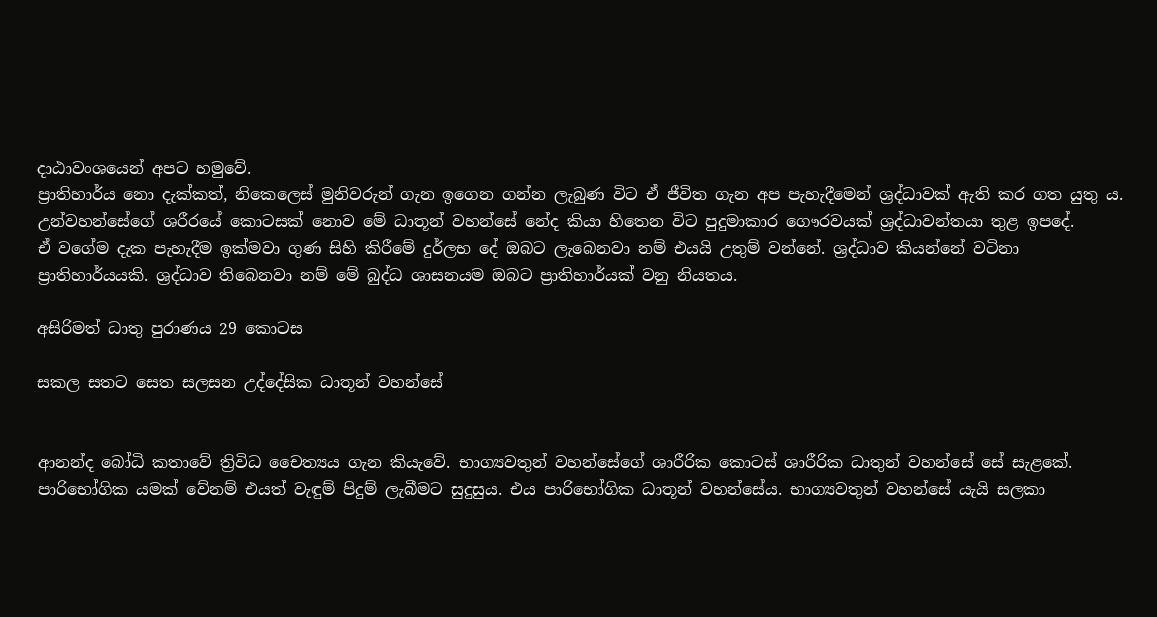දාඨාවංශයෙන් අපට හමුවේ.
ප්‍රාතිහාර්ය නො දැක්කත්, නිකෙලෙස් මුනිවරුන් ගැන ඉගෙන ගන්න ලැබුණ විට ඒ ජීවිත ගැන අප පැහැදීමෙන් ශ්‍රද්ධාවක් ඇති කර ගත යුතු ය. උන්වහන්සේගේ ශරීරයේ කොටසක් නොව මේ ධාතූන් වහන්සේ නේද කියා හිතෙන විට පුදුමාකාර ගෞරවයක් ශ්‍රද්ධාවන්තයා තුළ ඉපදේ.
ඒ වගේම දැක පැහැදීම ඉක්මවා ගුණ සිහි කිරීමේ දුර්ලභ දේ ඔබට ලැබෙනවා නම් එයයි උතුම් වන්නේ. ශ්‍රද්ධාව කියන්නේ වටිනා ප්‍රාතිහාර්යයකි. ශ්‍රද්ධාව තිබෙනවා නම් මේ බුද්ධ ශාසනයම ඔබට ප්‍රාතිහාර්යක් වනු නියතය.

අසිරිමත් ධාතු පුරාණය 29 කොටස

සකල සතට සෙත සලසන උද්දේසික ධාතූන් වහන්සේ


ආනන්ද බෝධි කතාවේ ත්‍රිවිධ චෛත්‍යය ගැන කියැවේ. භාග්‍යවතුන් වහන්සේගේ ශාරීරික කොටස් ශාරීරික ධාතුන් වහන්සේ සේ සැළකේ. පාරිභෝගික යමක් වේනම් එයත් වැඳුම් පිදුම් ලැබීමට සුදුසුය. එය පාරිභෝගික ධාතූන් වහන්සේය. භාග්‍යවතුන් වහන්සේ යැයි සලකා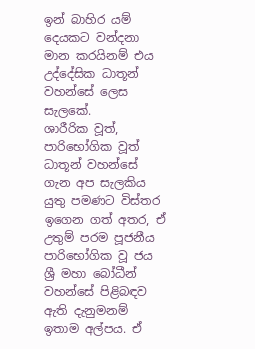ඉන් බාහිර යම් දෙයකට වන්දනා මාන කරයිනම් එය උද්දේසික ධාතූන් වහන්සේ ලෙස සැලකේ.
ශාරීරික වූත්, පාරිභෝගික වූත් ධාතූන් වහන්සේ ගැන අප සැලකිය යුතු පමණට විස්තර ඉගෙන ගත් අතර, ඒ උතුම් පරම පූජනීය පාරිභෝගික වූ ජය ශ්‍රී මහා බෝධීන් වහන්සේ පිළිබඳව ඇති දැනුමනම් ඉතාම අල්පය. ඒ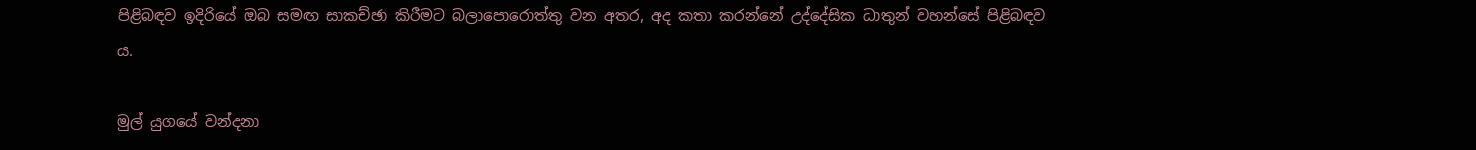පිළිබඳව ඉදිරියේ ඔබ සමඟ සාකච්ඡා කිරීමට බලාපොරොත්තු වන අතර, අද කතා කරන්නේ උද්දේසික ධාතුන් වහන්සේ පිළිබඳව ය.

මුල් යුගයේ වන්දනා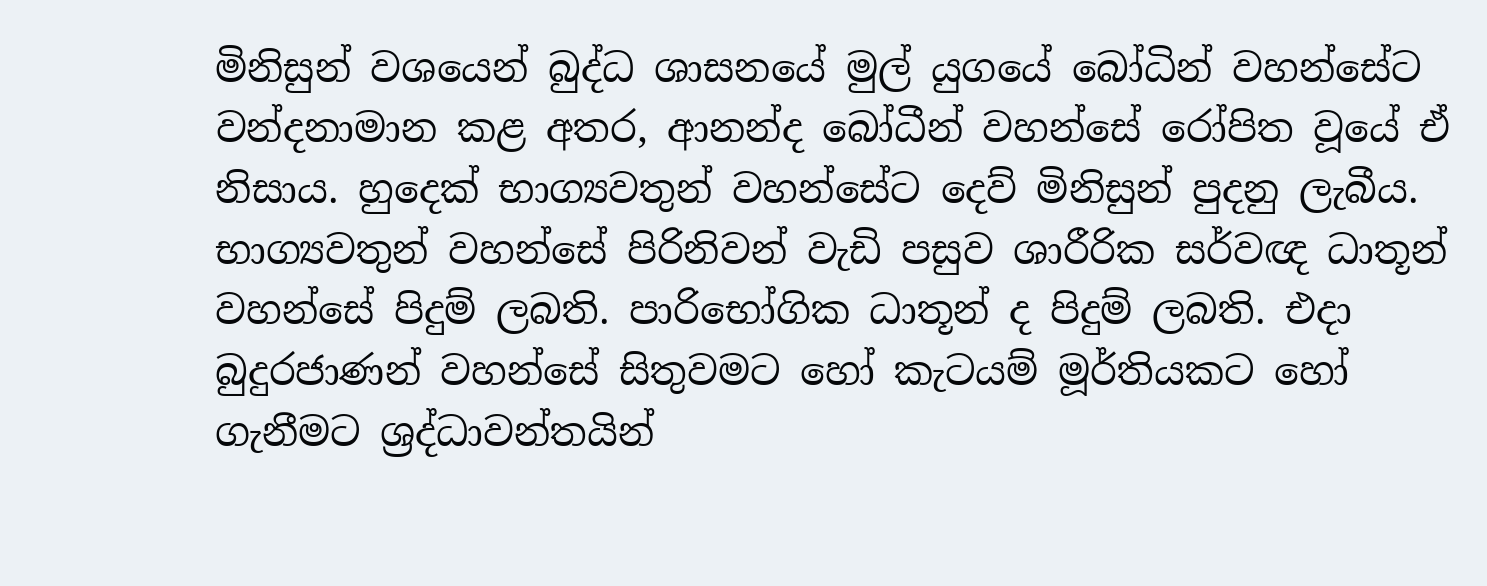මිනිසුන් වශයෙන් බුද්ධ ශාසනයේ මුල් යුගයේ බෝධින් වහන්සේට වන්දනාමාන කළ අතර, ආනන්ද බෝධීන් වහන්සේ රෝපිත වූයේ ඒ නිසාය. හුදෙක් භාග්‍යවතුන් වහන්සේට දෙව් මිනිසුන් පුදනු ලැබීය. භාග්‍යවතුන් වහන්සේ පිරිනිවන් වැඩි පසුව ශාරීරික සර්වඥ ධාතූන් වහන්සේ පිදුම් ලබති. පාරිභෝගික ධාතූන් ද පිදුම් ලබති. එදා බුදුරජාණන් වහන්සේ සිතුවමට හෝ කැටයම් මූර්තියකට හෝ ගැනීමට ශ්‍රද්ධාවන්තයින්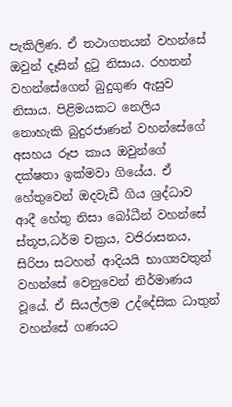පැකිලිණ. ඒ තථාගතයන් වහන්සේ ඔවුන් දෑසින් දුටු නිසාය. රහතන් වහන්සේගෙන් බුදුගුණ ඇසුව නිසාය. පිළිමයකට නෙලිය නොහැකි බුදුරජාණන් වහන්සේගේ අසහය රූප කාය ඔවුන්ගේ දක්ෂතා ඉක්මවා ගියේය. ඒ හේතුවෙන් ඔදවැඩී ගිය ශ්‍රද්ධාව ආදී හේතු නිසා බෝධීන් වහන්සේ ස්තූප,ධර්ම චක්‍රය, වජිරාසනය, සිරිපා සටහන් ආදියයි භාග්‍යවතුන් වහන්සේ වෙනුවෙන් නිර්මාණය වූයේ. ඒ සියල්ලම උද්දේසික ධාතුන් වහන්සේ ගණයට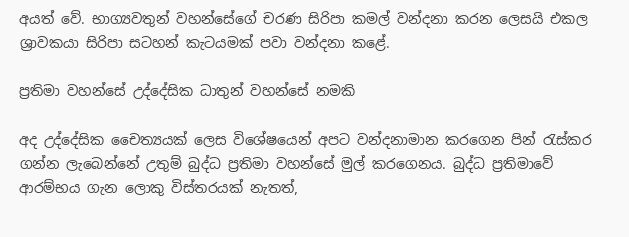අයත් වේ. භාග්‍යවතුන් වහන්සේගේ චරණ සිරිපා කමල් වන්දනා කරන ලෙසයි එකල ශ්‍රාවකයා සිරිපා සටහන් කැටයමක් පවා වන්දනා කළේ.

ප්‍රතිමා වහන්සේ උද්දේසික ධාතුන් වහන්සේ නමකි

අද උද්දේසික චෛත්‍යයක් ලෙස විශේෂයෙන් අපට වන්දනාමාන කරගෙන පින් රැස්කර ගන්න ලැබෙන්නේ උතුම් බුද්ධ ප්‍රතිමා වහන්සේ මුල් කරගෙනය. බුද්ධ ප්‍රතිමාවේ ආරම්භය ගැන ලොකු විස්තරයක් නැතත්,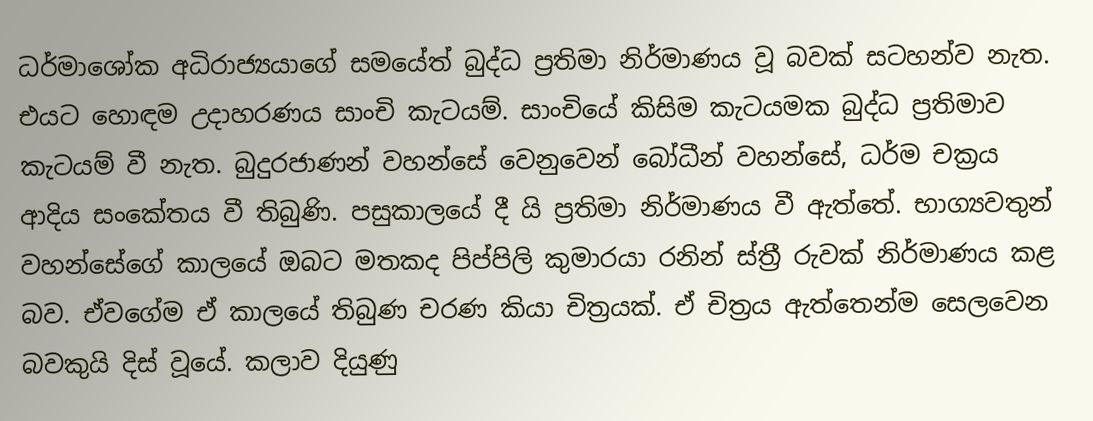ධර්මාශෝක අධිරාජ්‍යයාගේ සමයේත් බුද්ධ ප්‍රතිමා නිර්මාණය වූ බවක් සටහන්ව නැත. එයට හොඳම උදාහරණය සාංචි කැටයම්. සාංචියේ කිසිම කැටයමක බුද්ධ ප්‍රතිමාව කැටයම් වී නැත. බුදුරජාණන් වහන්සේ වෙනුවෙන් බෝධීන් වහන්සේ, ධර්ම චක්‍රය ආදිය සංකේතය වී තිබුණි. පසුකාලයේ දී යි ප්‍රතිමා නිර්මාණය වී ඇත්තේ. භාග්‍යවතුන් වහන්සේගේ කාලයේ ඔබට මතකද පිප්පිලි කුමාරයා රනින් ස්ත්‍රී රුවක් නිර්මාණය කළ බව. ඒවගේම ඒ කාලයේ තිබුණ චරණ කියා චිත්‍රයක්. ඒ චිත්‍රය ඇත්තෙන්ම සෙලවෙන බවකුයි දිස් වූයේ. කලාව දියුණු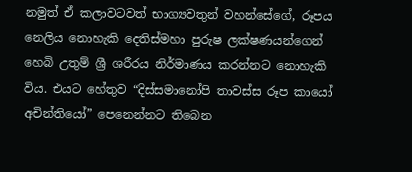නමුත් ඒ කලාවටවත් භාග්‍යවතුන් වහන්සේගේ, රූපය නෙලිය නොහැකි දෙතිස්මහා පුරුෂ ලක්ෂණයන්ගෙන් හෙබි උතුම් ශ්‍රී ශරීරය නිර්මාණය කරන්නට නොහැකි විය. එයට හේතුව “දිස්සමානෝපි තාවස්ස රූප කායෝ අචින්තියෝ” පෙනෙන්නට තිබෙන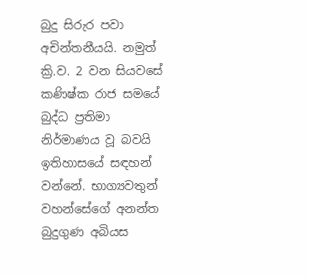බුදු සිරුර පවා අචින්තනීයයි. නමුත් ක්‍රි.ව. 2 වන සියවසේ කණිෂ්ක රාජ සමයේ බුද්ධ ප්‍රතිමා නිර්මාණය වූ බවයි ඉතිහාසයේ සඳහන් වන්නේ. භාග්‍යවතුන් වහන්සේගේ අනන්ත බුදුගුණ අබියස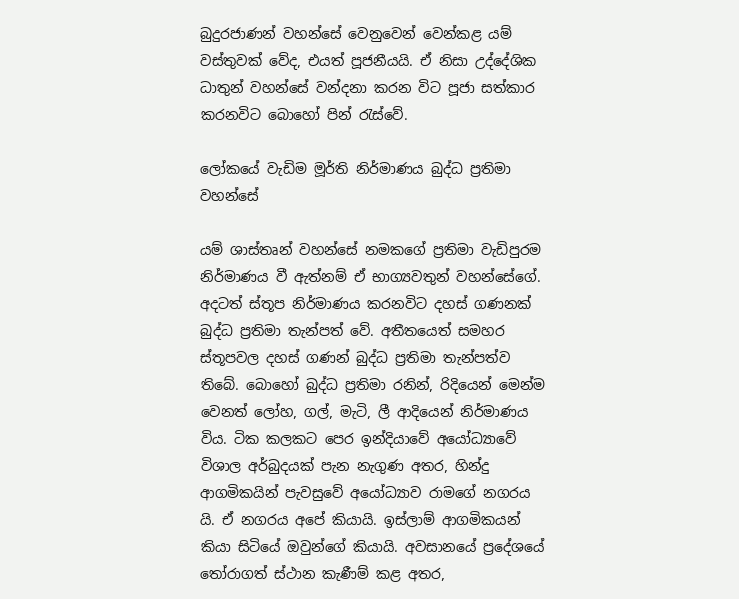බුදුරජාණන් වහන්සේ වෙනුවෙන් වෙන්කළ යම් වස්තුවක් වේද, එයත් පූජනීයයි. ඒ නිසා උද්දේශික ධාතුන් වහන්සේ වන්දනා කරන විට පූජා සත්කාර කරනවිට බොහෝ පින් රැස්වේ.

ලෝකයේ වැඩිම මූර්ති නිර්මාණය බුද්ධ ප්‍රතිමා වහන්සේ

යම් ශාස්තෘන් වහන්සේ නමකගේ ප්‍රතිමා වැඩිපුරම නිර්මාණය වී ඇත්නම් ඒ භාග්‍යවතුන් වහන්සේගේ. අදටත් ස්තූප නිර්මාණය කරනවිට දහස් ගණනක් බුද්ධ ප්‍රතිමා තැන්පත් වේ. අතීතයෙත් සමහර ස්තූපවල දහස් ගණන් බුද්ධ ප්‍රතිමා තැන්පත්ව තිබේ. බොහෝ බුද්ධ ප්‍රතිමා රනින්, රිදියෙන් මෙන්ම වෙනත් ලෝහ, ගල්, මැටි, ලී ආදියෙන් නිර්මාණය විය. ටික කලකට පෙර ඉන්දියාවේ අයෝධ්‍යාවේ විශාල අර්බුදයක් පැන නැගුණ අතර, හින්දු ආගමිකයින් පැවසුවේ අයෝධ්‍යාව රාමගේ නගරය යි. ඒ නගරය අපේ කියායි. ඉස්ලාම් ආගමිකයන් කියා සිටියේ ඔවුන්ගේ කියායි. අවසානයේ ප්‍රදේශයේ තෝරාගත් ස්ථාන කැණීම් කළ අතර,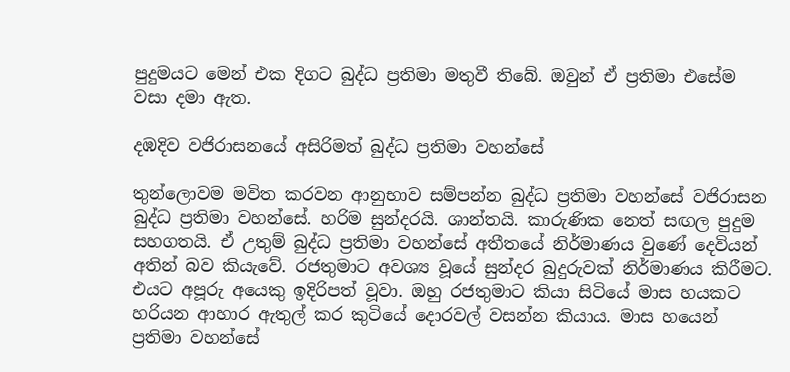පුදුමයට මෙන් එක දිගට බුද්ධ ප්‍රතිමා මතුවී තිබේ. ඔවුන් ඒ ප්‍රතිමා එසේම වසා දමා ඇත.

දඹදිව වජිරාසනයේ අසිරිමත් බුද්ධ ප්‍රතිමා වහන්සේ

තුන්ලොවම මවිත කරවන ආනුභාව සම්පන්න බුද්ධ ප්‍රතිමා වහන්සේ වජිරාසන බුද්ධ ප්‍රතිමා වහන්සේ. හරිම සුන්දරයි. ශාන්තයි. කාරුණික නෙත් සඟල පුදුම සහගතයි. ඒ උතුම් බුද්ධ ප්‍රතිමා වහන්සේ අතීතයේ නිර්මාණය වුණේ දෙවියන් අතින් බව කියැවේ. රජතුමාට අවශ්‍ය වූයේ සුන්දර බුදුරුවක් නිර්මාණය කිරීමට. එයට අපූරු අයෙකු ඉදිරිපත් වූවා. ඔහු රජතුමාට කියා සිටියේ මාස හයකට හරියන ආහාර ඇතුල් කර කුටියේ දොරවල් වසන්න කියාය. මාස හයෙන් ප්‍රතිමා වහන්සේ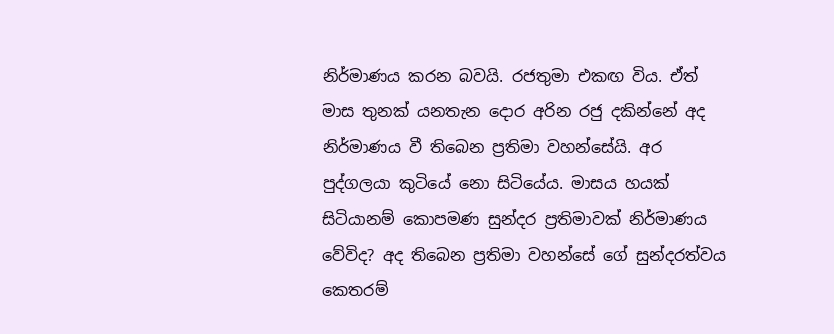නිර්මාණය කරන බවයි. රජතුමා එකඟ විය. ඒත් මාස තුනක් යනතැන දොර අරින රජු දකින්නේ අද නිර්මාණය වී තිබෙන ප්‍රතිමා වහන්සේයි. අර පුද්ගලයා කුටියේ නො සිටියේය. මාසය හයක් සිටියානම් කොපමණ සුන්දර ප්‍රතිමාවක් නිර්මාණය වේවිද? අද තිබෙන ප්‍රතිමා වහන්සේ ගේ සුන්දරත්වය කෙතරම්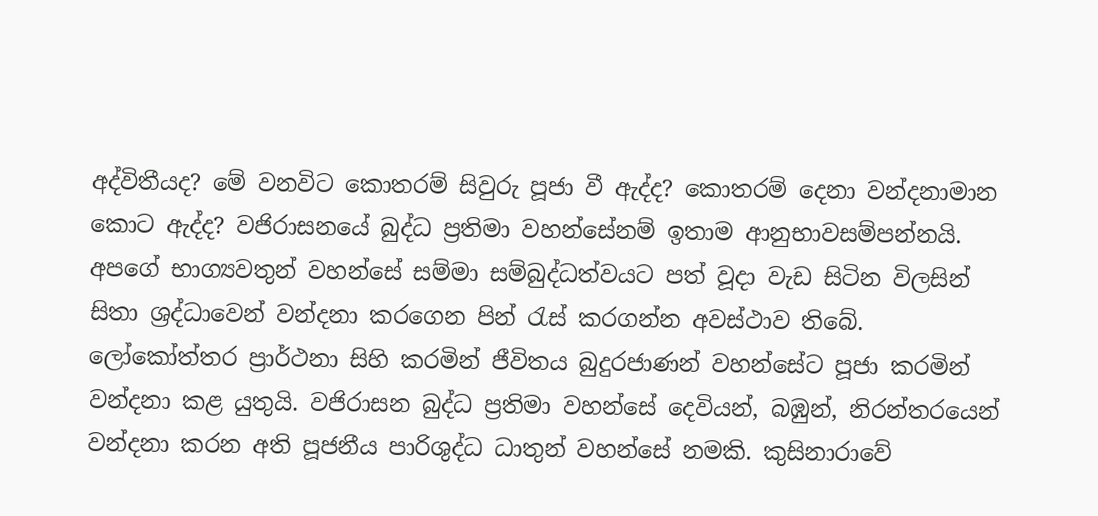අද්විතීයද? මේ වනවිට කොතරම් සිවුරු පූජා වී ඇද්ද? කොතරම් දෙනා වන්දනාමාන කොට ඇද්ද? වජිරාසනයේ බුද්ධ ප්‍රතිමා වහන්සේනම් ඉතාම ආනුභාවසම්පන්නයි. අපගේ භාග්‍යවතුන් වහන්සේ සම්මා සම්බුද්ධත්වයට පත් වූදා වැඩ සිටින විලසින් සිතා ශ්‍රද්ධාවෙන් වන්දනා කරගෙන පින් රැස් කරගන්න අවස්ථාව තිබේ. ලෝකෝත්තර ප්‍රාර්ථනා සිහි කරමින් ජීවිතය බුදුරජාණන් වහන්සේට පූජා කරමින් වන්දනා කළ යුතුයි. වජිරාසන බුද්ධ ප්‍රතිමා වහන්සේ දෙවියන්, බඹුන්, නිරන්තරයෙන් වන්දනා කරන අති පූජනීය පාරිශුද්ධ ධාතුන් වහන්සේ නමකි. කුසිනාරාවේ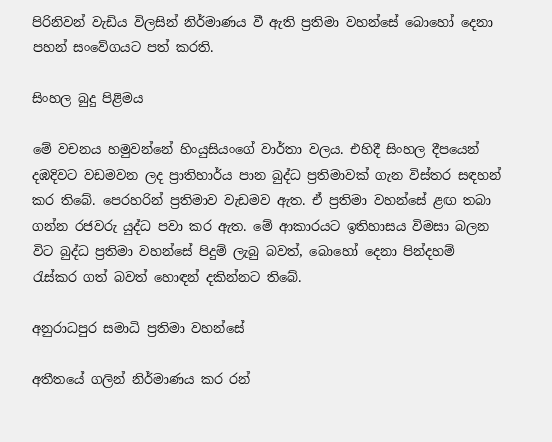පිරිනිවන් වැඩිය විලසින් නිර්මාණය වී ඇති ප්‍රතිමා වහන්සේ බොහෝ දෙනා පහන් සංවේගයට පත් කරති.

සිංහල බුදු පිළිමය

මේ වචනය හමුවන්නේ හිංයුසියංගේ වාර්තා වලය. එහිදී සිංහල දීපයෙන් දඹදිවට වඩමවන ලද ප්‍රාතිහාර්ය පාන බුද්ධ ප්‍රතිමාවක් ගැන විස්තර සඳහන් කර තිබේ. පෙරහරින් ප්‍රතිමාව වැඩමව ඇත. ඒ ප්‍රතිමා වහන්සේ ළඟ තබා ගන්න රජවරු යුද්ධ පවා කර ඇත. මේ ආකාරයට ඉතිහාසය විමසා බලන විට බුද්ධ ප්‍රතිමා වහන්සේ පිදුම් ලැබු බවත්, බොහෝ දෙනා පින්දහම් රැස්කර ගත් බවත් හොඳන් දකින්නට තිබේ.

අනුරාධපුර සමාධි ප්‍රතිමා වහන්සේ

අතීතයේ ගලින් නිර්මාණය කර රන්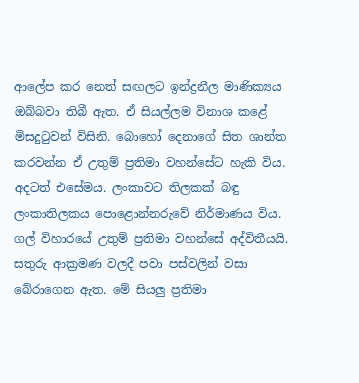ආලේප කර නෙත් සඟලට ඉන්ද්‍රනීල මාණික්‍යය ඔබ්බවා තිබී ඇත. ඒ සියල්ලම විනාශ කළේ මිසදුටුවන් විසිනි. බොහෝ දෙනාගේ සිත ශාන්ත කරවන්න ඒ උතුම් ප්‍රතිමා වහන්සේට හැකි විය. අදටත් එසේමය. ලංකාවට තිලකක් බඳු ලංකාතිලකය පොළොන්නරුවේ නිර්මාණය විය. ගල් විහාරයේ උතුම් ප්‍රතිමා වහන්සේ අද්විතීයයි. සතුරු ආක්‍රමණ වලදී පවා පස්වලින් වසා බේරාගෙන ඇත. මේ සියලු ප්‍රතිමා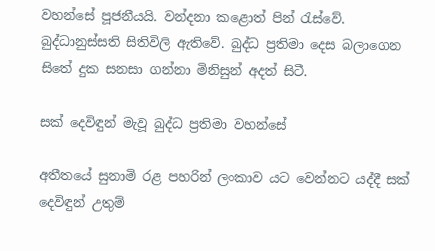වහන්සේ පූජනීයයි. වන්දනා කළොත් පින් රැස්වේ. බුද්ධානුස්සති සිතිවිලි ඇතිවේ. බුද්ධ ප්‍රතිමා දෙස බලාගෙන සිතේ දුක සනසා ගන්නා මිනිසුන් අදත් සිටී.

සක් දෙවිඳුන් මැවූ බුද්ධ ප්‍රතිමා වහන්සේ

අතීතයේ සුනාමි රළ පහරින් ලංකාව යට වෙන්නට යද්දී සක් දෙවිඳුන් උතුම්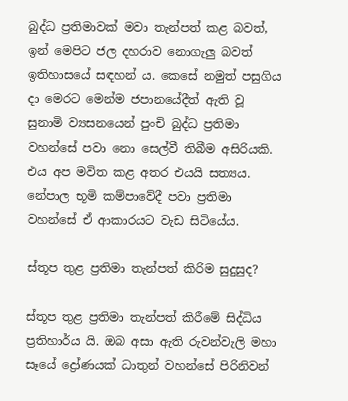බුද්ධ ප්‍රතිමාවක් මවා තැන්පත් කළ බවත්, ඉන් මෙපිට ජල දහරාව නොගැලු බවත් ඉතිහාසයේ සඳහන් ය. කෙසේ නමුත් පසුගිය දා මෙරට මෙන්ම ජපානයේදීත් ඇති වූ සුනාමි ව්‍යසනයෙන් පුංචි බුද්ධ ප්‍රතිමා වහන්සේ පවා නො සෙල්වී තිබීම අසිරියකි. එය අප මවිත කළ අතර එයයි සත්‍යය. නේපාල භූමි කම්පාවේදී පවා ප්‍රතිමා වහන්සේ ඒ ආකාරයට වැඩ සිටියේය.

ස්තූප තුළ ප්‍රතිමා තැන්පත් කිරිම සුදුසුද?

ස්තූප තුළ ප්‍රතිමා තැන්පත් කිරීමේ සිද්ධිය ප්‍රතිහාර්ය යි. ඔබ අසා ඇති රුවන්වැලි මහා සෑයේ ද්‍රෝණයක් ධාතුන් වහන්සේ පිරිනිවන්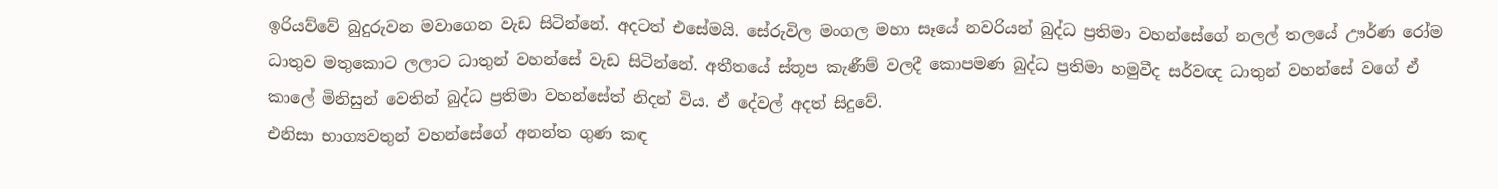ඉරියව්වේ බුදුරුවන මවාගෙන වැඩ සිටින්නේ. අදටත් එසේමයි. සේරුවිල මංගල මහා සෑයේ නවරියන් බුද්ධ ප්‍රතිමා වහන්සේගේ නලල් තලයේ ඌර්ණ රෝම ධාතුව මතුකොට ලලාට ධාතුන් වහන්සේ වැඩ සිටින්නේ. අතීතයේ ස්තූප කැණීම් වලදී කොපමණ බුද්ධ ප්‍රතිමා හමුවීද සර්වඥ ධාතුන් වහන්සේ වගේ ඒ කාලේ මිනිසුන් වෙතින් බුද්ධ ප්‍රතිමා වහන්සේත් නිදන් විය. ඒ දේවල් අදත් සිදුවේ.
එනිසා භාග්‍යවතුන් වහන්සේගේ අනන්ත ගුණ කඳ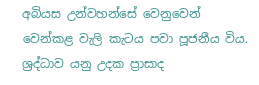අබියස උන්වහන්සේ වෙනුවෙන් වෙන්කළ වැලි කැටය පවා පූජනීය විය. ශ්‍රද්ධාව යනු උදක ප්‍රාසාද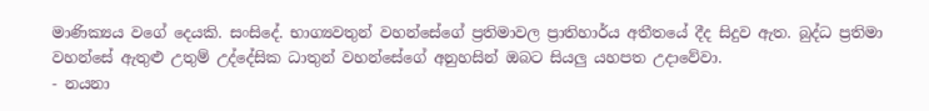මාණික්‍යය වගේ දෙයකි. සංසිදේ. භාග්‍යවතුන් වහන්සේගේ ප්‍රතිමාවල ප්‍රාතිහාර්ය අතීතයේ දීද සිදුව ඇත. බුද්ධ ප්‍රතිමා වහන්සේ ඇතුළු උතුම් උද්දේසික ධාතුන් වහන්සේගේ අනුහසින් ඔබට සියලු යහපත උදාවේවා.
- නයනා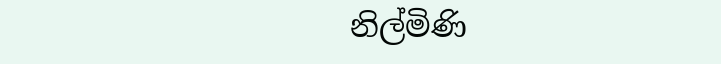නිල්මිණි